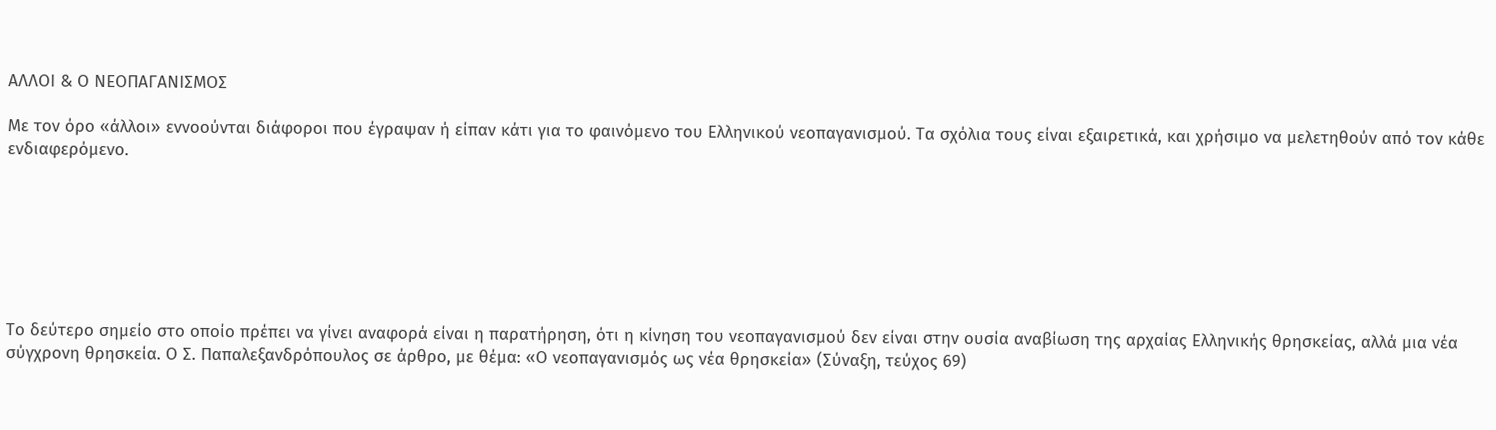ΑΛΛΟΙ & Ο ΝΕΟΠΑΓΑΝΙΣΜΟΣ

Με τον όρο «άλλοι» εννοούνται διάφοροι που έγραψαν ή είπαν κάτι για το φαινόμενο του Ελληνικού νεοπαγανισμού. Τα σχόλια τους είναι εξαιρετικά, και χρήσιμο να μελετηθούν από τον κάθε ενδιαφερόμενο.







Το δεύτερο σημείο στο οποίο πρέπει να γίνει αναφορά είναι η παρατήρηση, ότι η κίνηση του νεοπαγανισμού δεν είναι στην ουσία αναβίωση της αρχαίας Ελληνικής θρησκείας, αλλά μια νέα σύγχρονη θρησκεία. Ο Σ. Παπαλεξανδρόπουλος σε άρθρο, με θέμα: «Ο νεοπαγανισμός ως νέα θρησκεία» (Σύναξη, τεύχος 69)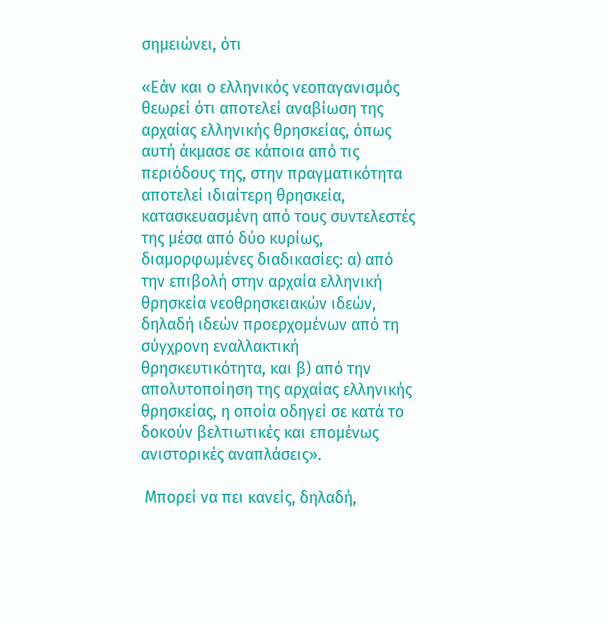σημειώνει, ότι

«Εάν και ο ελληνικός νεοπαγανισμός θεωρεί ότι αποτελεί αναβίωση της αρχαίας ελληνικής θρησκείας, όπως αυτή άκμασε σε κάποια από τις περιόδους της, στην πραγματικότητα αποτελεί ιδιαίτερη θρησκεία, κατασκευασμένη από τους συντελεστές της μέσα από δύο κυρίως, διαμορφωμένες διαδικασίες: α) από την επιβολή στην αρχαία ελληνική θρησκεία νεοθρησκειακών ιδεών, δηλαδή ιδεών προερχομένων από τη σύγχρονη εναλλακτική θρησκευτικότητα, και β) από την απολυτοποίηση της αρχαίας ελληνικής θρησκείας, η οποία οδηγεί σε κατά το δοκούν βελτιωτικές και επομένως ανιστορικές αναπλάσεις».

 Μπορεί να πει κανείς, δηλαδή,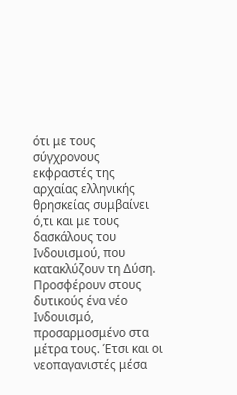ότι με τους σύγχρονους εκφραστές της αρχαίας ελληνικής θρησκείας συμβαίνει ό,τι και με τους δασκάλους του Ινδουισμού, που κατακλύζουν τη Δύση. Προσφέρουν στους δυτικούς ένα νέο Ινδουισμό, προσαρμοσμένο στα μέτρα τους. Έτσι και οι νεοπαγανιστές μέσα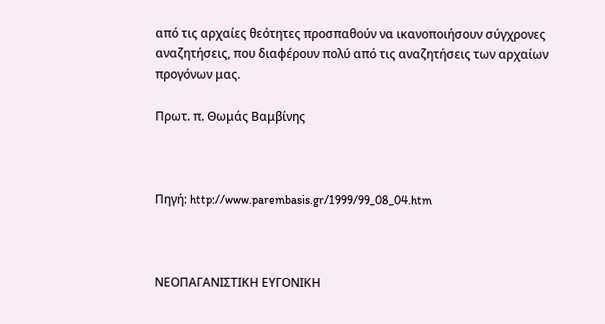από τις αρχαίες θεότητες προσπαθούν να ικανοποιήσουν σύγχρονες αναζητήσεις, που διαφέρουν πολύ από τις αναζητήσεις των αρχαίων προγόνων μας.

Πρωτ. π. Θωμάς Βαμβίνης



Πηγή: http://www.parembasis.gr/1999/99_08_04.htm



ΝΕΟΠΑΓΑΝΙΣΤΙΚΗ ΕΥΓΟΝΙΚΗ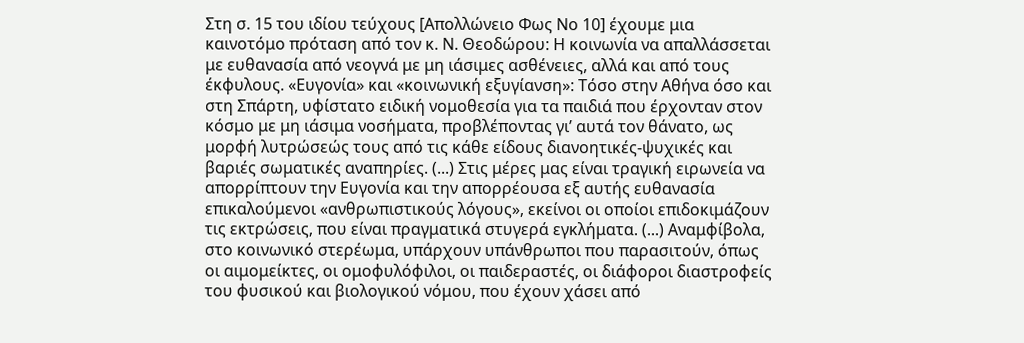Στη σ. 15 του ιδίου τεύχους [Απολλώνειο Φως Νο 10] έχουμε μια καινοτόμο πρόταση από τον κ. Ν. Θεοδώρου: Η κοινωνία να απαλλάσσεται με ευθανασία από νεογνά με μη ιάσιμες ασθένειες, αλλά και από τους έκφυλους. «Ευγονία» και «κοινωνική εξυγίανση»: Τόσο στην Αθήνα όσο και στη Σπάρτη, υφίστατο ειδική νομοθεσία για τα παιδιά που έρχονταν στον κόσμο με μη ιάσιμα νοσήματα, προβλέποντας γι’ αυτά τον θάνατο, ως μορφή λυτρώσεώς τους από τις κάθε είδους διανοητικές-ψυχικές και βαριές σωματικές αναπηρίες. (...) Στις μέρες μας είναι τραγική ειρωνεία να απορρίπτουν την Ευγονία και την απορρέουσα εξ αυτής ευθανασία επικαλούμενοι «ανθρωπιστικούς λόγους», εκείνοι οι οποίοι επιδοκιμάζουν τις εκτρώσεις, που είναι πραγματικά στυγερά εγκλήματα. (...) Αναμφίβολα, στο κοινωνικό στερέωμα, υπάρχουν υπάνθρωποι που παρασιτούν, όπως οι αιμομείκτες, οι ομοφυλόφιλοι, οι παιδεραστές, οι διάφοροι διαστροφείς του φυσικού και βιολογικού νόμου, που έχουν χάσει από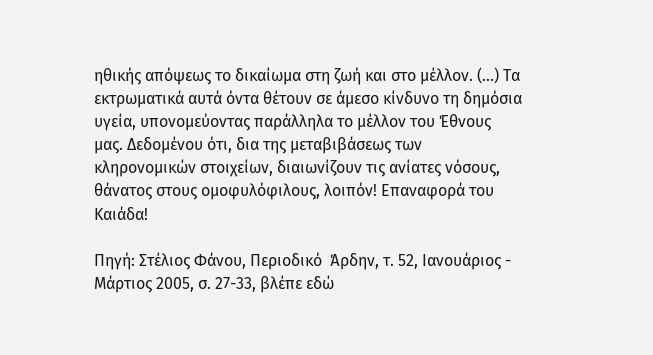ηθικής απόψεως το δικαίωμα στη ζωή και στο μέλλον. (...) Τα εκτρωματικά αυτά όντα θέτουν σε άμεσο κίνδυνο τη δημόσια υγεία, υπονομεύοντας παράλληλα το μέλλον του Έθνους μας. Δεδομένου ότι, δια της μεταβιβάσεως των κληρονομικών στοιχείων, διαιωνίζουν τις ανίατες νόσους, θάνατος στους ομοφυλόφιλους, λοιπόν! Επαναφορά του Καιάδα!

Πηγή: Στέλιος Φάνου, Περιοδικό  Άρδην, τ. 52, Ιανουάριος - Μάρτιος 2005, σ. 27-33, βλέπε εδώ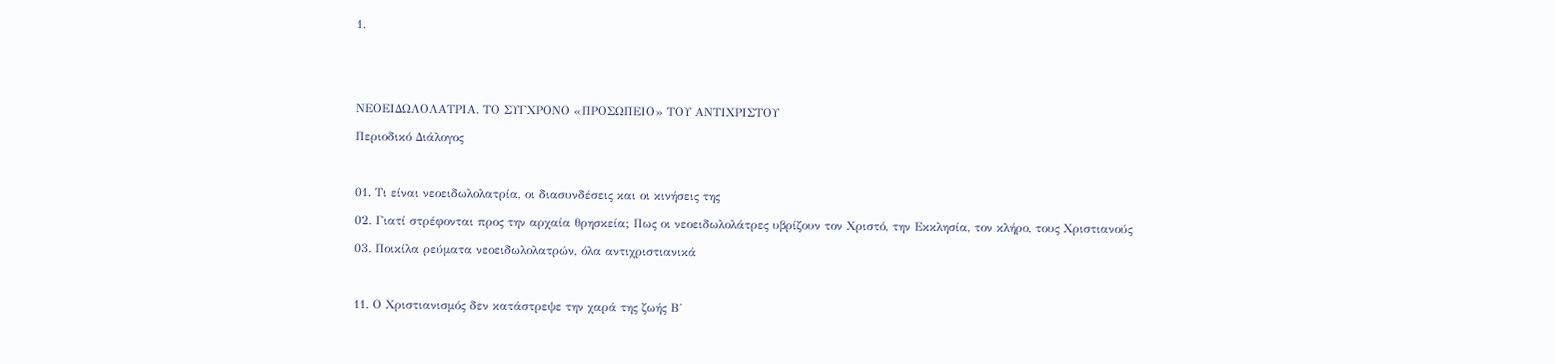1.





ΝΕΟΕΙΔΩΛΟΛΑΤΡΙΑ. ΤΟ ΣΥΓΧΡΟΝΟ «ΠΡΟΣΩΠΕΙΟ» ΤΟΥ ΑΝΤΙΧΡΙΣΤΟΥ

Περιοδικό Διάλογος



01. Τι είναι νεοειδωλολατρία, οι διασυνδέσεις και οι κινήσεις της

02. Γιατί στρέφονται προς την αρχαία θρησκεία; Πως οι νεοειδωλολάτρες υβρίζουν τον Χριστό, την Εκκλησία, τον κλήρο, τους Χριστιανούς

03. Ποικίλα ρεύματα νεοειδωλολατρών, όλα αντιχριστιανικά



11. Ο Χριστιανισμός δεν κατάστρεψε την χαρά της ζωής Β΄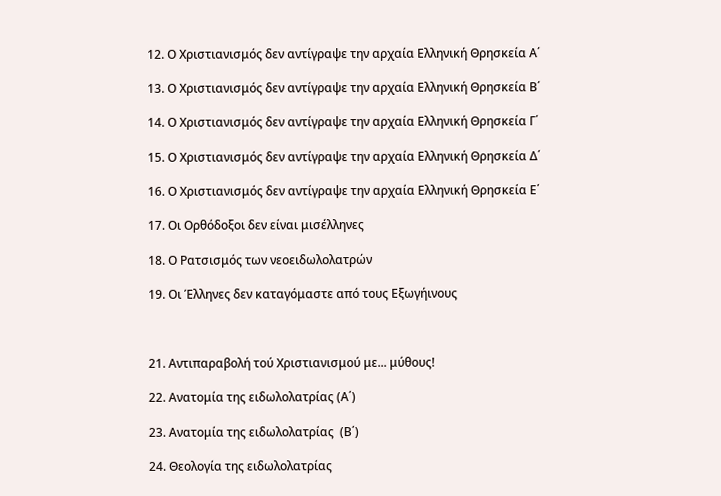12. Ο Χριστιανισμός δεν αντίγραψε την αρχαία Ελληνική Θρησκεία Α΄

13. Ο Χριστιανισμός δεν αντίγραψε την αρχαία Ελληνική Θρησκεία Β΄

14. Ο Χριστιανισμός δεν αντίγραψε την αρχαία Ελληνική Θρησκεία Γ΄

15. Ο Χριστιανισμός δεν αντίγραψε την αρχαία Ελληνική Θρησκεία Δ΄

16. Ο Χριστιανισμός δεν αντίγραψε την αρχαία Ελληνική Θρησκεία Ε΄

17. Οι Ορθόδοξοι δεν είναι μισέλληνες

18. Ο Ρατσισμός των νεοειδωλολατρών

19. Οι Έλληνες δεν καταγόμαστε από τους Εξωγήινους



21. Αντιπαραβολή τού Χριστιανισμού με... μύθους!

22. Ανατομία της ειδωλολατρίας (Α΄)

23. Ανατομία της ειδωλολατρίας  (Β΄)

24. Θεολογία της ειδωλολατρίας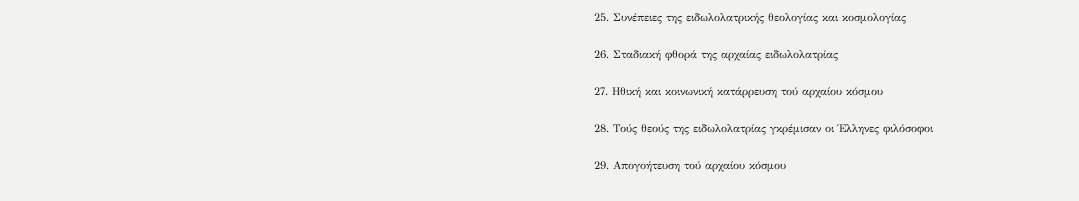25. Συνέπειες της ειδωλολατρικής θεολογίας και κοσμολογίας

26. Σταδιακή φθορά της αρχαίας ειδωλολατρίας

27. Ηθική και κοινωνική κατάρρευση τού αρχαίου κόσμου

28. Τούς θεούς της ειδωλολατρίας γκρέμισαν οι Έλληνες φιλόσοφοι

29. Απογοήτευση τού αρχαίου κόσμου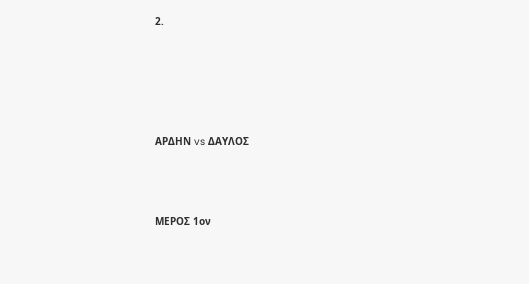2.





ΑΡΔΗΝ vs ΔΑΥΛΟΣ



ΜΕΡΟΣ 1ον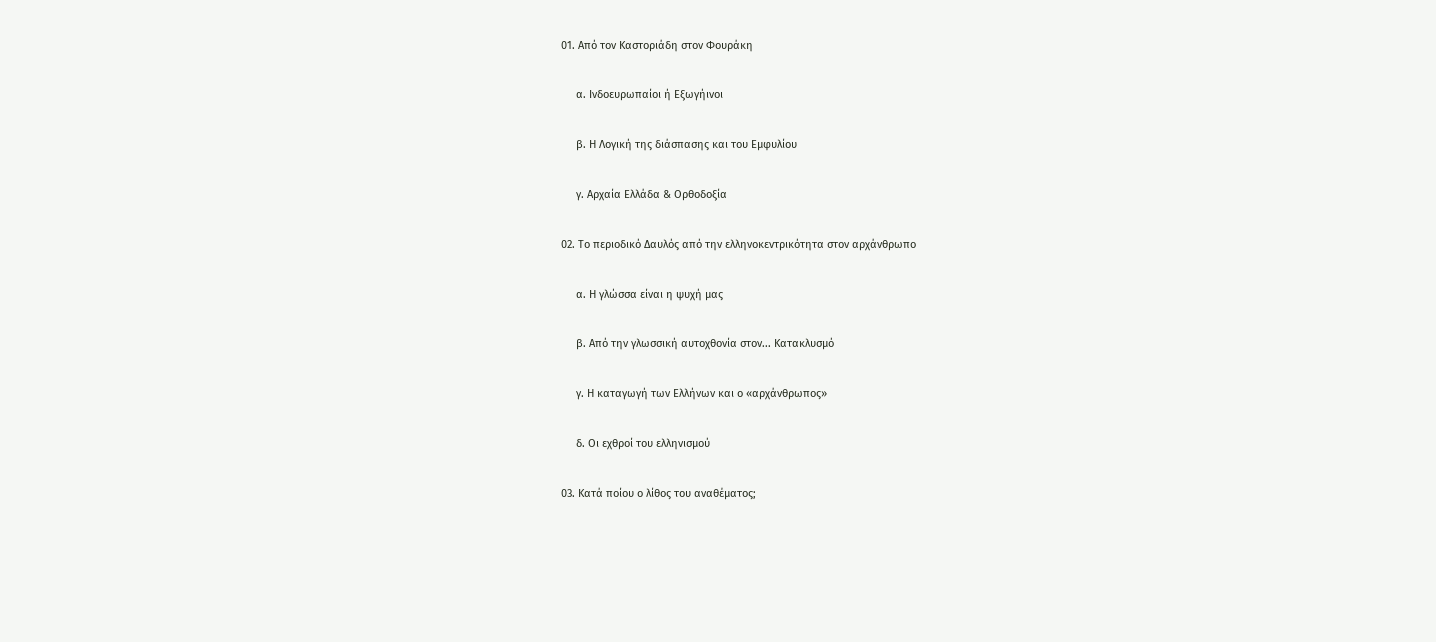01. Από τον Καστοριάδη στον Φουράκη

     α. Ινδοευρωπαίοι ή Εξωγήινοι

     β. Η Λογική της διάσπασης και του Εμφυλίου

     γ. Αρχαία Ελλάδα & Ορθοδοξία

02. Το περιοδικό Δαυλός από την ελληνοκεντρικότητα στον αρχάνθρωπο

     α. Η γλώσσα είναι η ψυχή μας

     β. Από την γλωσσική αυτοχθονία στον... Κατακλυσμό

     γ. Η καταγωγή των Ελλήνων και ο «αρχάνθρωπος»

     δ. Οι εχθροί του ελληνισμού

03. Κατά ποίου ο λίθος του αναθέματος;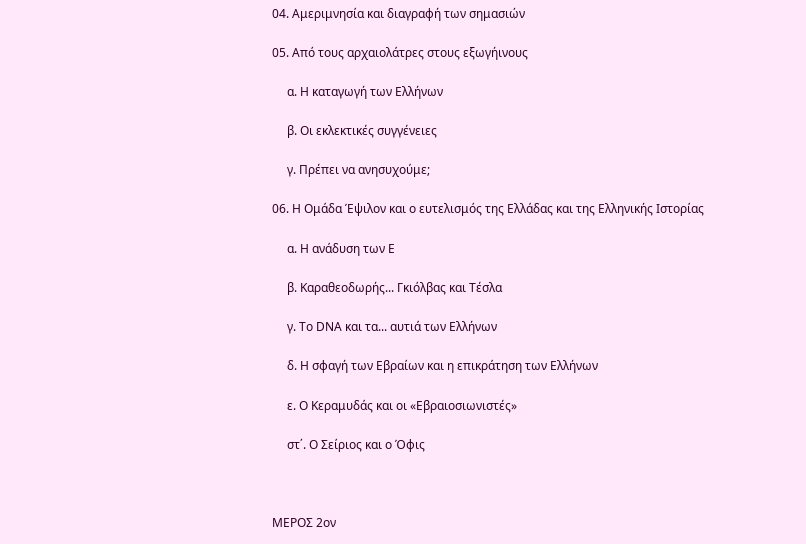04. Αμεριμνησία και διαγραφή των σημασιών

05. Από τους αρχαιολάτρες στους εξωγήινους

     α. Η καταγωγή των Ελλήνων

     β. Οι εκλεκτικές συγγένειες

     γ. Πρέπει να ανησυχούμε;

06. Η Ομάδα Έψιλον και ο ευτελισμός της Ελλάδας και της Ελληνικής Ιστορίας

     α. Η ανάδυση των Ε

     β. Καραθεοδωρής... Γκιόλβας και Τέσλα

     γ. Το DΝΑ και τα... αυτιά των Ελλήνων

     δ. Η σφαγή των Εβραίων και η επικράτηση των Ελλήνων

     ε. Ο Κεραμυδάς και οι «Εβραιοσιωνιστές»

     στ΄. Ο Σείριος και ο Όφις



ΜΕΡΟΣ 2ον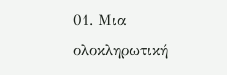01. Μια ολοκληρωτική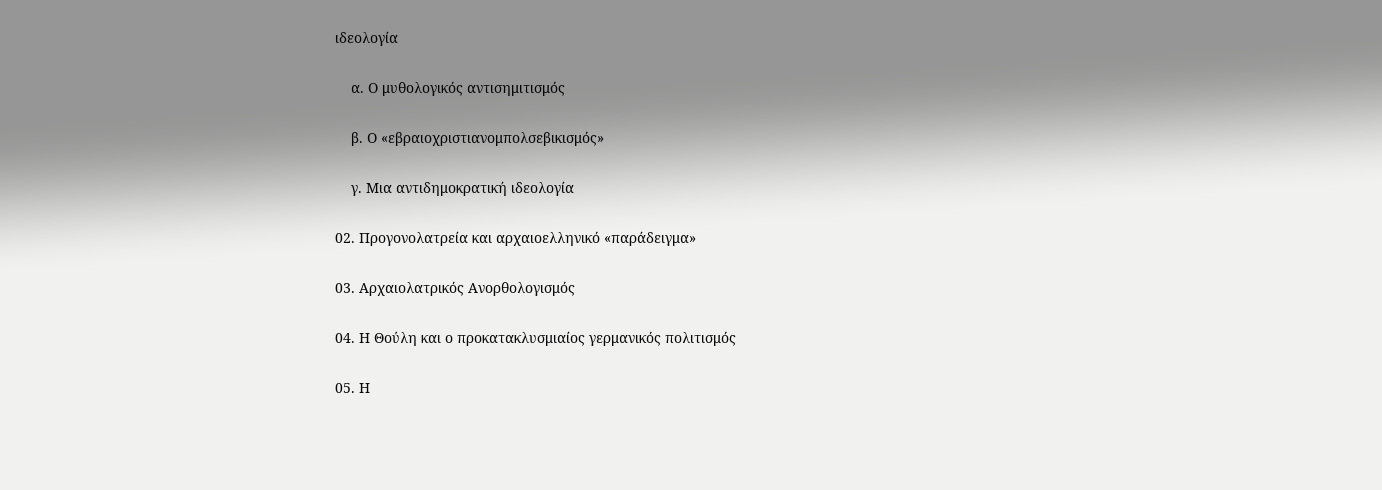ιδεολογία

    α. Ο μυθολογικός αντισημιτισμός

    β. Ο «εβραιοχριστιανομπολσεβικισμός»

    γ. Μια αντιδημοκρατική ιδεολογία

02. Προγονολατρεία και αρχαιοελληνικό «παράδειγμα»

03. Αρχαιολατρικός Ανορθολογισμός

04. Η Θούλη και ο προκατακλυσμιαίος γερμανικός πολιτισμός

05. Η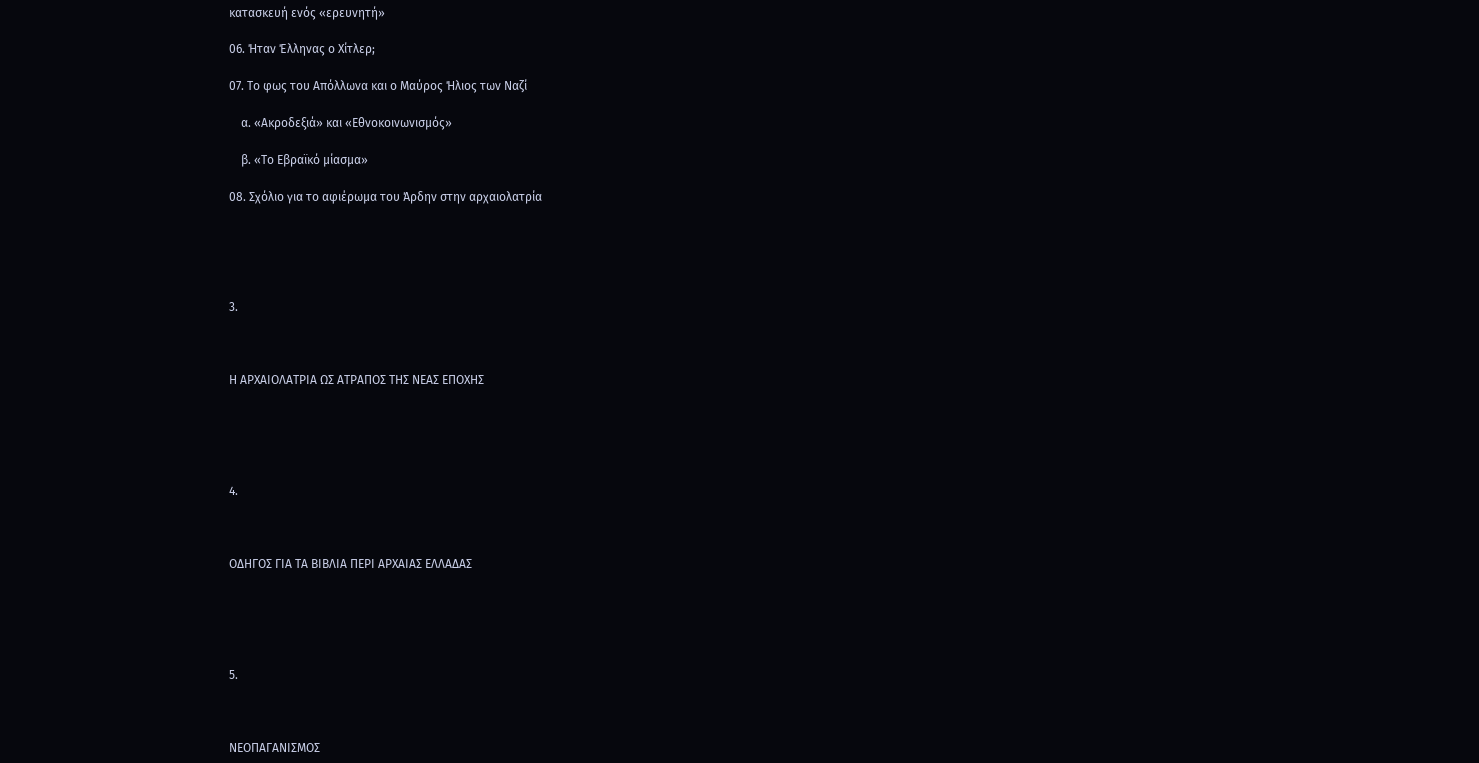κατασκευή ενός «ερευνητή»

06. Ήταν Έλληνας ο Χίτλερ;

07. Το φως του Απόλλωνα και ο Μαύρος Ήλιος των Ναζί

    α. «Ακροδεξιά» και «Εθνοκοινωνισμός»

    β. «Το Εβραϊκό μίασμα»

08. Σχόλιο για το αφιέρωμα του Άρδην στην αρχαιολατρία





3.



Η ΑΡΧΑΙΟΛΑΤΡΙΑ ΩΣ ΑΤΡΑΠΟΣ ΤΗΣ ΝΕΑΣ ΕΠΟΧΗΣ





4.



ΟΔΗΓΟΣ ΓΙΑ ΤΑ ΒΙΒΛΙΑ ΠΕΡΙ ΑΡΧΑΙΑΣ ΕΛΛΑΔΑΣ





5.



ΝΕΟΠΑΓΑΝΙΣΜΟΣ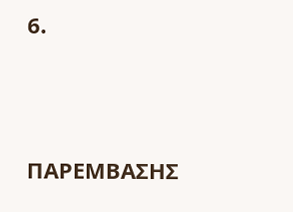6.





ΠΑΡΕΜΒΑΣΗΣ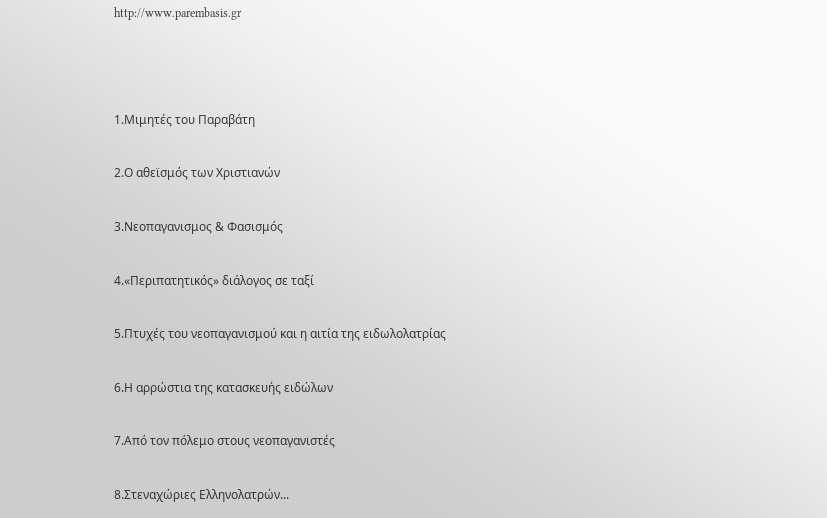http://www.parembasis.gr



1.Μιμητές του Παραβάτη

2.Ο αθεϊσμός των Χριστιανών

3.Νεοπαγανισμος & Φασισμός

4.«Περιπατητικός» διάλογος σε ταξί

5.Πτυχές του νεοπαγανισμού και η αιτία της ειδωλολατρίας

6.Η αρρώστια της κατασκευής ειδώλων

7.Από τον πόλεμο στους νεοπαγανιστές

8.Στεναχώριες Ελληνολατρών...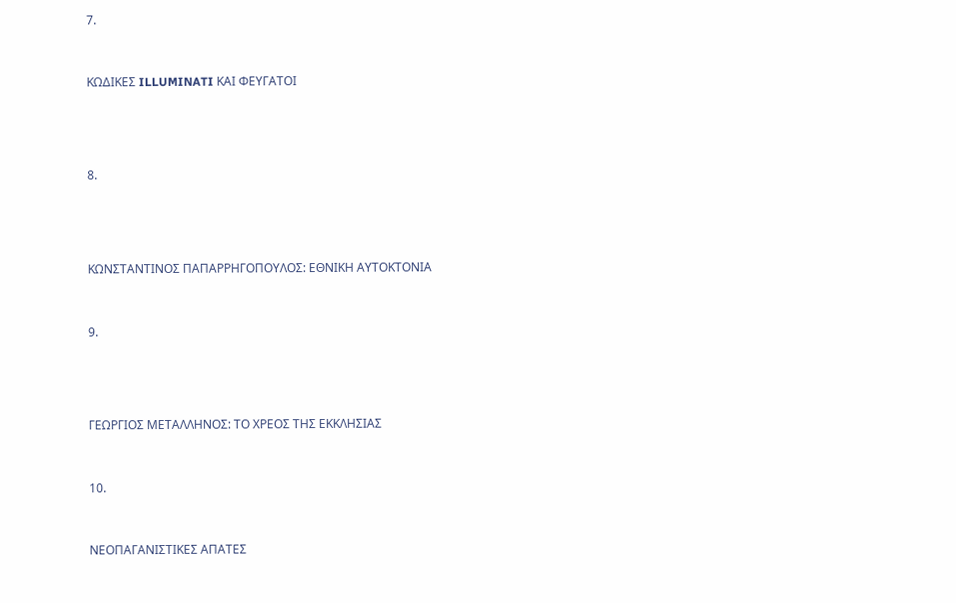7.



ΚΩΔΙΚΕΣ ILLUMINATI ΚΑΙ ΦΕΥΓΑΤΟΙ





8.





ΚΩΝΣΤΑΝΤΙΝΟΣ ΠΑΠΑΡΡΗΓΟΠΟΥΛΟΣ: ΕΘΝΙΚΗ ΑΥΤΟΚΤΟΝΙΑ



9.





ΓΕΩΡΓΙΟΣ ΜΕΤΑΛΛΗΝΟΣ: ΤΟ ΧΡΕΟΣ ΤΗΣ ΕΚΚΛΗΣΙΑΣ



10.



ΝΕΟΠΑΓΑΝΙΣΤΙΚΕΣ ΑΠΑΤΕΣ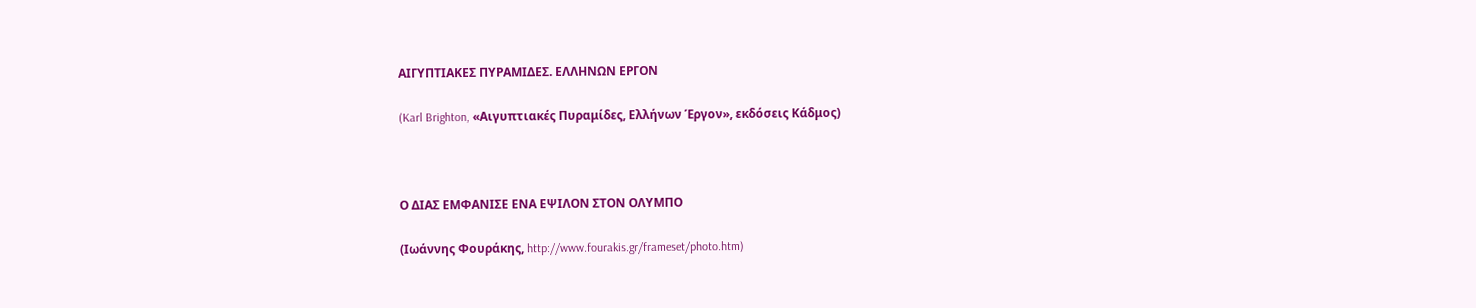ΑΙΓΥΠΤΙΑΚΕΣ ΠΥΡΑΜΙΔΕΣ. ΕΛΛΗΝΩΝ ΕΡΓΟΝ

(Karl Brighton, «Αιγυπτιακές Πυραμίδες, Ελλήνων Έργον», εκδόσεις Κάδμος)



Ο ΔΙΑΣ ΕΜΦΑΝΙΣΕ ΕΝΑ ΕΨΙΛΟΝ ΣΤΟΝ ΟΛΥΜΠΟ

(Ιωάννης Φουράκης, http://www.fourakis.gr/frameset/photo.htm)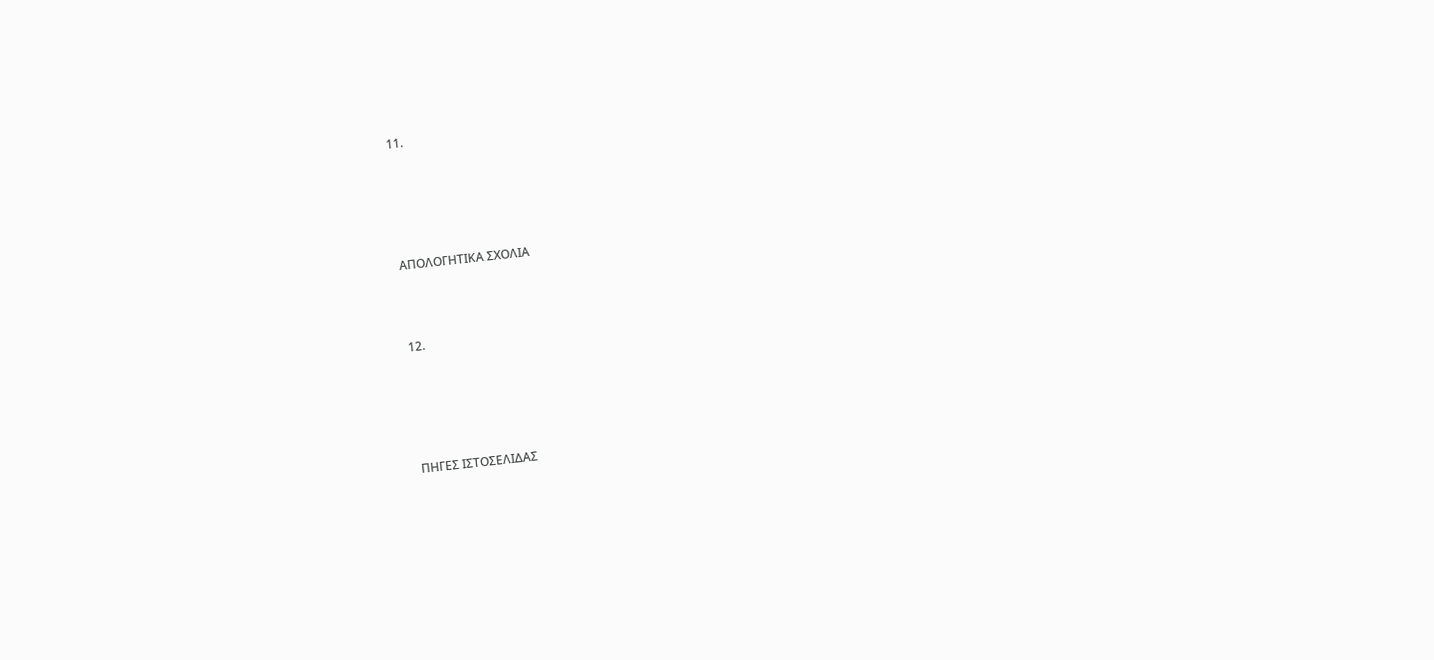11.





ΑΠΟΛΟΓΗΤΙΚΑ ΣΧΟΛΙΑ



12.





ΠΗΓΕΣ ΙΣΤΟΣΕΛΙΔΑΣ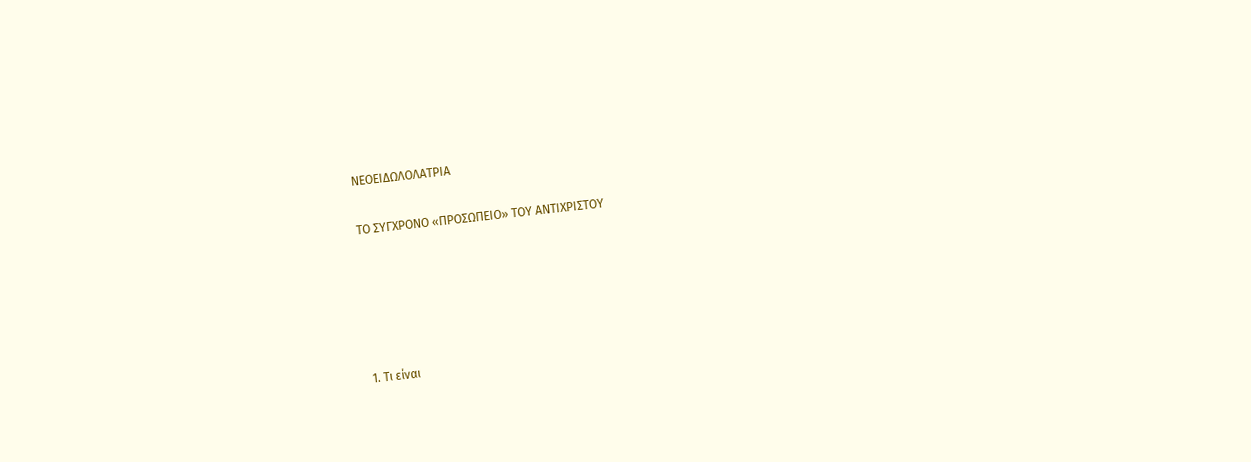ΝΕΟΕΙΔΩΛΟΛΑΤΡΙΑ

ΤΟ ΣΥΓΧΡΟΝΟ «ΠΡΟΣΩΠΕΙΟ» ΤΟΥ ΑΝΤΙΧΡΙΣΤΟΥ





1. Τι είναι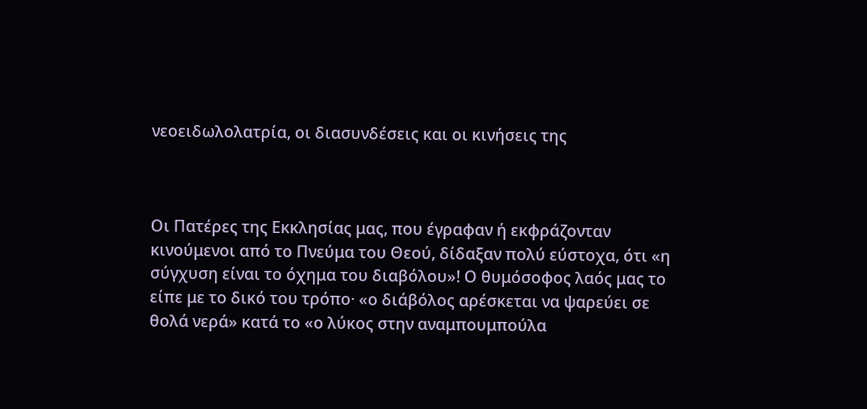νεοειδωλολατρία, οι διασυνδέσεις και οι κινήσεις της



Οι Πατέρες της Εκκλησίας μας, που έγραφαν ή εκφράζονταν κινούμενοι από το Πνεύμα του Θεού, δίδαξαν πολύ εύστοχα, ότι «η σύγχυση είναι το όχημα του διαβόλου»! Ο θυμόσοφος λαός μας το είπε με το δικό του τρόπο· «ο διάβόλος αρέσκεται να ψαρεύει σε θολά νερά» κατά το «ο λύκος στην αναμπουμπούλα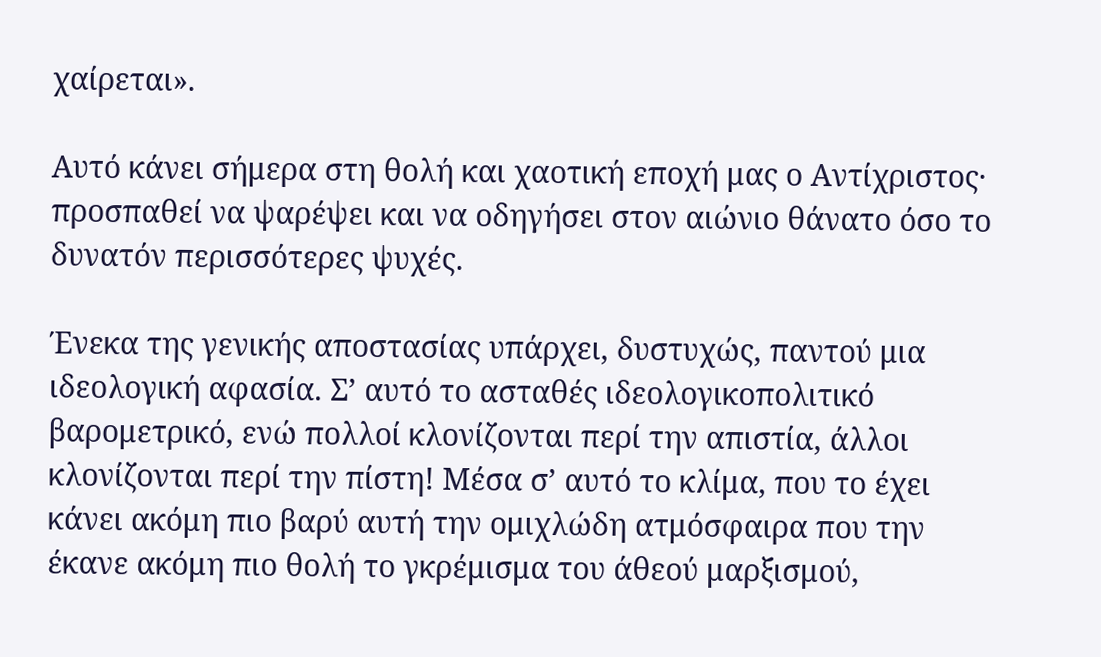χαίρεται».

Αυτό κάνει σήμερα στη θολή και χαοτική εποχή μας ο Αντίχριστος· προσπαθεί να ψαρέψει και να οδηγήσει στον αιώνιο θάνατο όσο το δυνατόν περισσότερες ψυχές.

Ένεκα της γενικής αποστασίας υπάρχει, δυστυχώς, παντού μια ιδεολογική αφασία. Σ’ αυτό το ασταθές ιδεολογικοπολιτικό βαρομετρικό, ενώ πολλοί κλονίζονται περί την απιστία, άλλοι κλονίζονται περί την πίστη! Μέσα σ’ αυτό το κλίμα, που το έχει κάνει ακόμη πιο βαρύ αυτή την ομιχλώδη ατμόσφαιρα που την έκανε ακόμη πιο θολή το γκρέμισμα του άθεού μαρξισμού,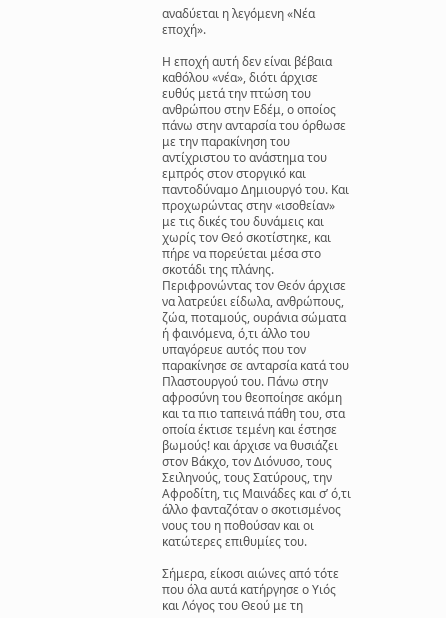αναδύεται η λεγόμενη «Νέα εποχή».

Η εποχή αυτή δεν είναι βέβαια καθόλου «νέα», διότι άρχισε ευθύς μετά την πτώση του ανθρώπου στην Εδέμ, ο οποίος πάνω στην ανταρσία του όρθωσε με την παρακίνηση του αντίχριστου το ανάστημα του εμπρός στον στοργικό και παντοδύναμο Δημιουργό του. Και προχωρώντας στην «ισοθείαν» με τις δικές του δυνάμεις και χωρίς τον Θεό σκοτίστηκε, και πήρε να πορεύεται μέσα στο σκοτάδι της πλάνης. Περιφρονώντας τον Θεόν άρχισε να λατρεύει είδωλα, ανθρώπους, ζώα, ποταμούς, ουράνια σώματα ή φαινόμενα, ό,τι άλλο του υπαγόρευε αυτός που τον παρακίνησε σε ανταρσία κατά του Πλαστουργού του. Πάνω στην αφροσύνη του θεοποίησε ακόμη και τα πιο ταπεινά πάθη του, στα οποία έκτισε τεμένη και έστησε βωμούς! και άρχισε να θυσιάζει στον Βάκχο, τον Διόνυσο, τους Σειληνούς, τους Σατύρους, την Αφροδίτη, τις Μαινάδες και σ’ ό,τι άλλο φανταζόταν ο σκοτισμένος νους του η ποθούσαν και οι κατώτερες επιθυμίες του.

Σήμερα, είκοσι αιώνες από τότε που όλα αυτά κατήργησε ο Υιός και Λόγος του Θεού με τη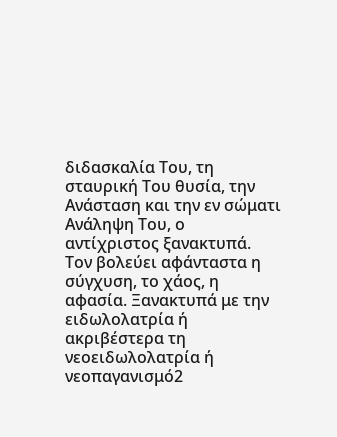διδασκαλία Του, τη σταυρική Του θυσία, την Ανάσταση και την εν σώματι Ανάληψη Του, ο αντίχριστος ξανακτυπά. Τον βολεύει αφάνταστα η σύγχυση, το χάος, η αφασία. Ξανακτυπά με την ειδωλολατρία ή ακριβέστερα τη νεοειδωλολατρία ή νεοπαγανισμό2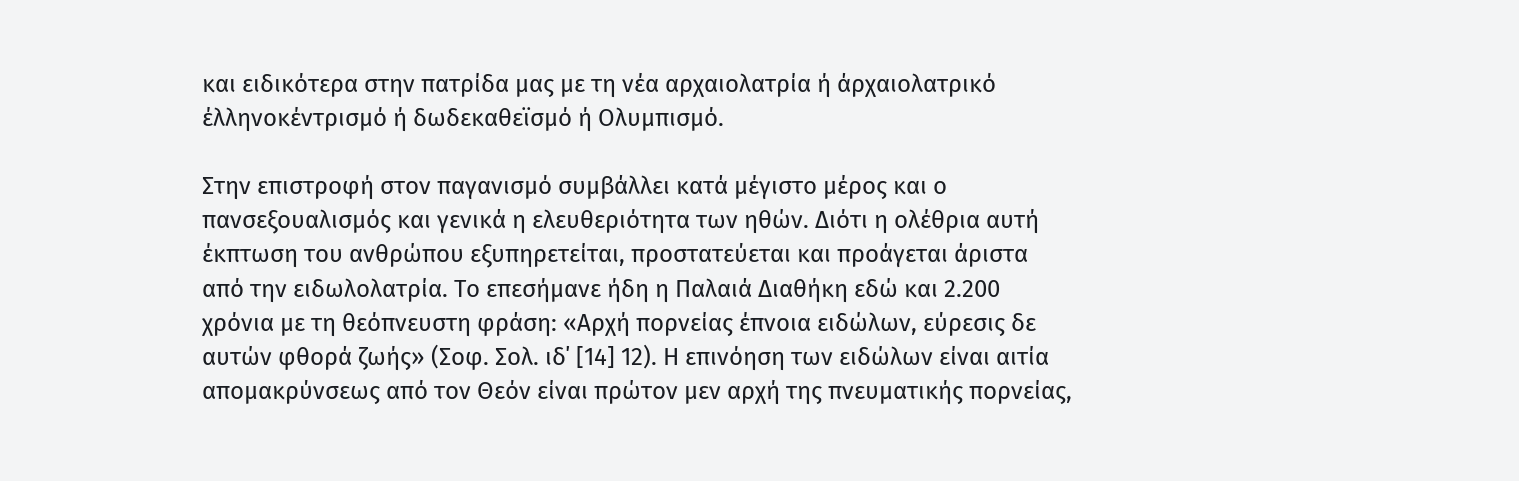και ειδικότερα στην πατρίδα μας με τη νέα αρχαιολατρία ή άρχαιολατρικό έλληνοκέντρισμό ή δωδεκαθεϊσμό ή Ολυμπισμό.

Στην επιστροφή στον παγανισμό συμβάλλει κατά μέγιστο μέρος και ο πανσεξουαλισμός και γενικά η ελευθεριότητα των ηθών. Διότι η ολέθρια αυτή έκπτωση του ανθρώπου εξυπηρετείται, προστατεύεται και προάγεται άριστα από την ειδωλολατρία. Το επεσήμανε ήδη η Παλαιά Διαθήκη εδώ και 2.200 χρόνια με τη θεόπνευστη φράση: «Αρχή πορνείας έπνοια ειδώλων, εύρεσις δε αυτών φθορά ζωής» (Σοφ. Σολ. ιδ΄ [14] 12). Η επινόηση των ειδώλων είναι αιτία απομακρύνσεως από τον Θεόν είναι πρώτον μεν αρχή της πνευματικής πορνείας,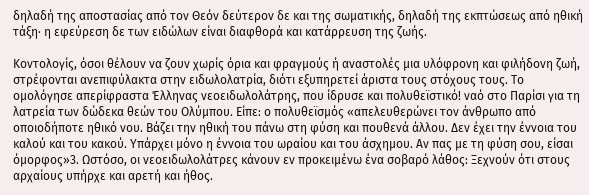δηλαδή της αποστασίας από τον Θεόν δεύτερον δε και της σωματικής, δηλαδή της εκπτώσεως από ηθική τάξη· η εφεύρεση δε των ειδώλων είναι διαφθορά και κατάρρευση της ζωής.

Κοντολογίς, όσοι θέλουν να ζουν χωρίς όρια και φραγμούς ή αναστολές μια υλόφρονη και φιλήδονη ζωή, στρέφονται ανεπιφύλακτα στην ειδωλολατρία, διότι εξυπηρετεί άριστα τους στόχους τους. Το ομολόγησε απερίφραστα Έλληνας νεοειδωλολάτρης, που ίδρυσε και πολυθεϊστικό! ναό στο Παρίσι για τη λατρεία των δώδεκα θεών του Ολύμπου. Είπε: ο πολυθεϊσμός «απελευθερώνει τον άνθρωπο από οποιοδήποτε ηθικό νου. Βάζει την ηθική του πάνω στη φύση και πουθενά άλλου. Δεν έχει την έννοια του καλού και του κακού. Υπάρχει μόνο η έννοια του ωραίου και του άσχημου. Αν πας με τη φύση σου, είσαι όμορφος»3. Ωστόσο, οι νεοειδωλολάτρες κάνουν εν προκειμένω ένα σοβαρό λάθος: Ξεχνούν ότι στους αρχαίους υπήρχε και αρετή και ήθος.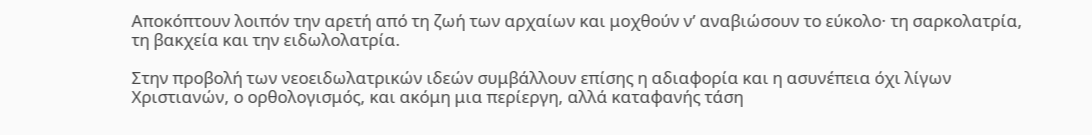Αποκόπτουν λοιπόν την αρετή από τη ζωή των αρχαίων και μοχθούν ν’ αναβιώσουν το εύκολο· τη σαρκολατρία, τη βακχεία και την ειδωλολατρία.

Στην προβολή των νεοειδωλατρικών ιδεών συμβάλλουν επίσης η αδιαφορία και η ασυνέπεια όχι λίγων Χριστιανών, ο ορθολογισμός, και ακόμη μια περίεργη, αλλά καταφανής τάση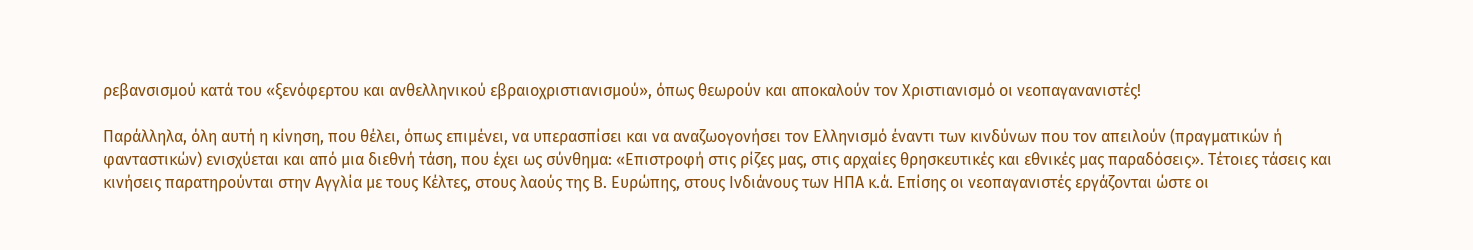ρεβανσισμού κατά του «ξενόφερτου και ανθελληνικού εβραιοχριστιανισμού», όπως θεωρούν και αποκαλούν τον Χριστιανισμό οι νεοπαγανανιστές!

Παράλληλα, όλη αυτή η κίνηση, που θέλει, όπως επιμένει, να υπερασπίσει και να αναζωογονήσει τον Ελληνισμό έναντι των κινδύνων που τον απειλούν (πραγματικών ή φανταστικών) ενισχύεται και από μια διεθνή τάση, που έχει ως σύνθημα: «Επιστροφή στις ρίζες μας, στις αρχαίες θρησκευτικές και εθνικές μας παραδόσεις». Τέτοιες τάσεις και κινήσεις παρατηρούνται στην Αγγλία με τους Κέλτες, στους λαούς της Β. Ευρώπης, στους Ινδιάνους των ΗΠΑ κ.ά. Επίσης οι νεοπαγανιστές εργάζονται ώστε οι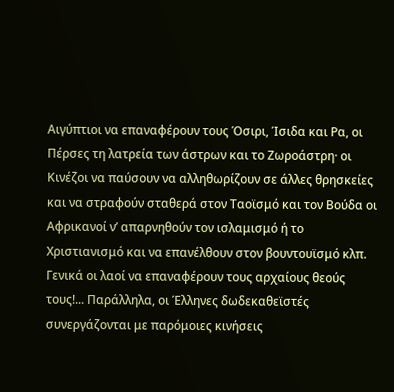Αιγύπτιοι να επαναφέρουν τους Όσιρι, Ίσιδα και Ρα, οι Πέρσες τη λατρεία των άστρων και το Ζωροάστρη· οι Κινέζοι να παύσουν να αλληθωρίζουν σε άλλες θρησκείες και να στραφούν σταθερά στον Ταοϊσμό και τον Βούδα οι Αφρικανοί ν’ απαρνηθούν τον ισλαμισμό ή το Χριστιανισμό και να επανέλθουν στον βουντουϊσμό κλπ. Γενικά οι λαοί να επαναφέρουν τους αρχαίους θεούς τους!... Παράλληλα, οι Έλληνες δωδεκαθεϊστές συνεργάζονται με παρόμοιες κινήσεις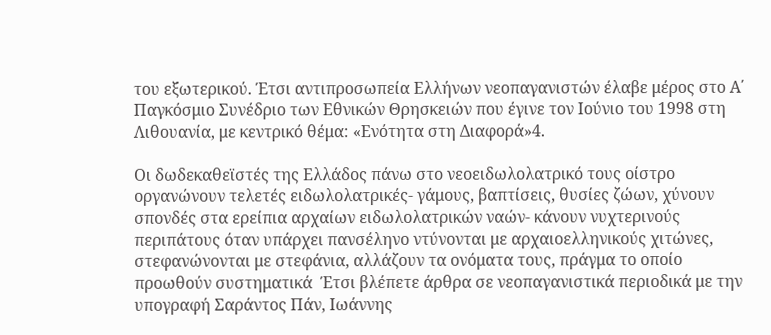του εξωτερικού. Έτσι αντιπροσωπεία Ελλήνων νεοπαγανιστών έλαβε μέρος στο Α΄ Παγκόσμιο Συνέδριο των Εθνικών Θρησκειών που έγινε τον Ιούνιο του 1998 στη Λιθουανία, με κεντρικό θέμα: «Ενότητα στη Διαφορά»4.

Οι δωδεκαθεϊστές της Ελλάδος πάνω στο νεοειδωλολατρικό τους οίστρο οργανώνουν τελετές ειδωλολατρικές- γάμους, βαπτίσεις, θυσίες ζώων, χύνουν σπονδές στα ερείπια αρχαίων ειδωλολατρικών ναών- κάνουν νυχτερινούς περιπάτους όταν υπάρχει πανσέληνο ντύνονται με αρχαιοελληνικούς χιτώνες, στεφανώνονται με στεφάνια, αλλάζουν τα ονόματα τους, πράγμα το οποίο προωθούν συστηματικά  Έτσι βλέπετε άρθρα σε νεοπαγανιστικά περιοδικά με την υπογραφή Σαράντος Πάν, Ιωάννης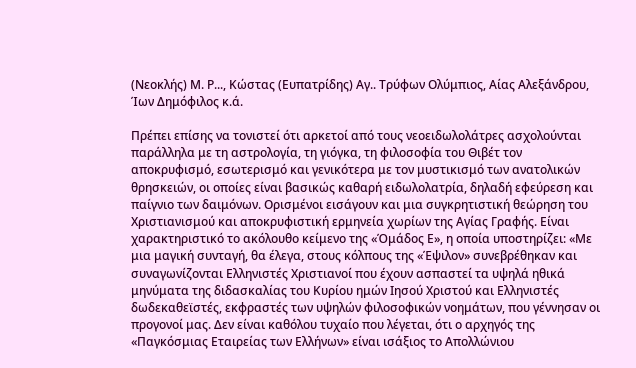(Νεοκλής) Μ. Ρ..., Κώστας (Ευπατρίδης) Αγ.. Τρύφων Ολύμπιος, Αίας Αλεξάνδρου, Ίων Δημόφιλος κ.ά.

Πρέπει επίσης να τονιστεί ότι αρκετοί από τους νεοειδωλολάτρες ασχολούνται παράλληλα με τη αστρολογία, τη γιόγκα, τη φιλοσοφία του Θιβέτ τον αποκρυφισμό, εσωτερισμό και γενικότερα με τον μυστικισμό των ανατολικών θρησκειών, οι οποίες είναι βασικώς καθαρή ειδωλολατρία, δηλαδή εφεύρεση και παίγνιο των δαιμόνων. Ορισμένοι εισάγουν και μια συγκρητιστική θεώρηση του Χριστιανισμού και αποκρυφιστική ερμηνεία χωρίων της Αγίας Γραφής. Είναι χαρακτηριστικό το ακόλουθο κείμενο της «Όμάδος Ε», η οποία υποστηρίζει: «Με μια μαγική συνταγή, θα έλεγα, στους κόλπους της «Έψιλον» συνεβρέθηκαν και συναγωνίζονται Ελληνιστές Χριστιανοί που έχουν ασπαστεί τα υψηλά ηθικά μηνύματα της διδασκαλίας του Κυρίου ημών Ιησού Χριστού και Ελληνιστές δωδεκαθεϊστές, εκφραστές των υψηλών φιλοσοφικών νοημάτων, που γέννησαν οι προγονοί μας. Δεν είναι καθόλου τυχαίο που λέγεται, ότι ο αρχηγός της «Παγκόσμιας Εταιρείας των Ελλήνων» είναι ισάξιος το Απολλώνιου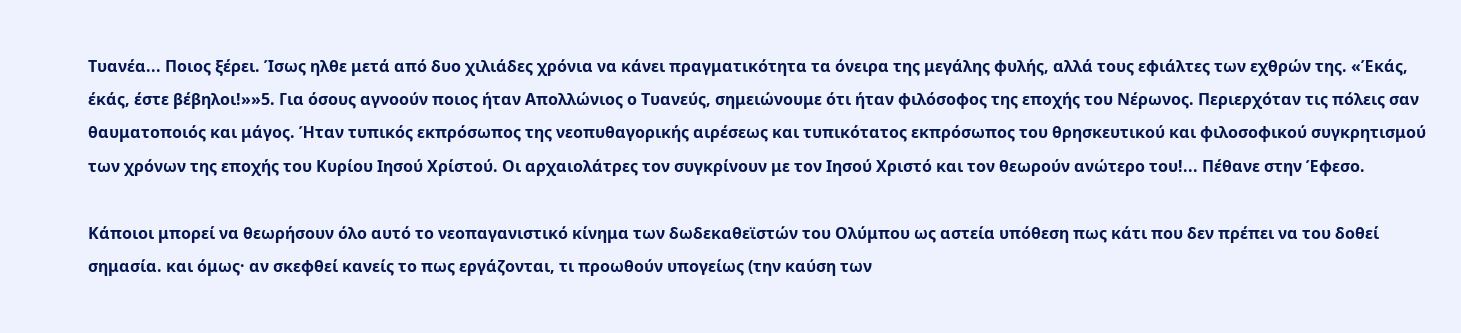Τυανέα... Ποιος ξέρει. Ίσως ηλθε μετά από δυο χιλιάδες χρόνια να κάνει πραγματικότητα τα όνειρα της μεγάλης φυλής, αλλά τους εφιάλτες των εχθρών της. «Έκάς, έκάς, έστε βέβηλοι!»»5. Για όσους αγνοούν ποιος ήταν Απολλώνιος ο Τυανεύς, σημειώνουμε ότι ήταν φιλόσοφος της εποχής του Νέρωνος. Περιερχόταν τις πόλεις σαν θαυματοποιός και μάγος. Ήταν τυπικός εκπρόσωπος της νεοπυθαγορικής αιρέσεως και τυπικότατος εκπρόσωπος του θρησκευτικού και φιλοσοφικού συγκρητισμού των χρόνων της εποχής του Κυρίου Ιησού Χρίστού. Οι αρχαιολάτρες τον συγκρίνουν με τον Ιησού Χριστό και τον θεωρούν ανώτερο του!... Πέθανε στην Έφεσο.

Κάποιοι μπορεί να θεωρήσουν όλο αυτό το νεοπαγανιστικό κίνημα των δωδεκαθεϊστών του Ολύμπου ως αστεία υπόθεση πως κάτι που δεν πρέπει να του δοθεί σημασία. και όμως· αν σκεφθεί κανείς το πως εργάζονται, τι προωθούν υπογείως (την καύση των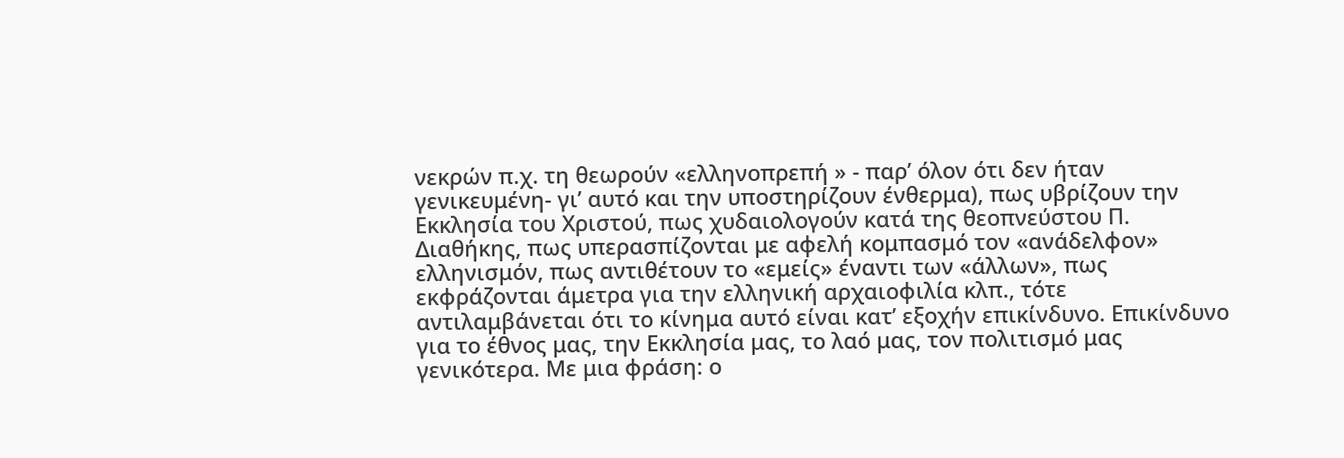νεκρών π.χ. τη θεωρούν «ελληνοπρεπή » - παρ’ όλον ότι δεν ήταν γενικευμένη- γι’ αυτό και την υποστηρίζουν ένθερμα), πως υβρίζουν την Εκκλησία του Χριστού, πως χυδαιολογούν κατά της θεοπνεύστου Π. Διαθήκης, πως υπερασπίζονται με αφελή κομπασμό τον «ανάδελφον» ελληνισμόν, πως αντιθέτουν το «εμείς» έναντι των «άλλων», πως εκφράζονται άμετρα για την ελληνική αρχαιοφιλία κλπ., τότε αντιλαμβάνεται ότι το κίνημα αυτό είναι κατ’ εξοχήν επικίνδυνο. Επικίνδυνο για το έθνος μας, την Εκκλησία μας, το λαό μας, τον πολιτισμό μας γενικότερα. Με μια φράση: ο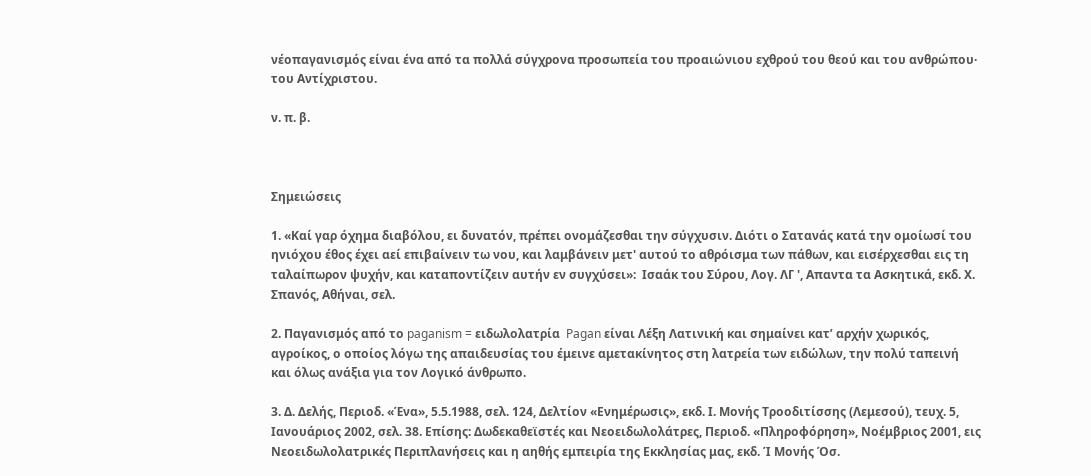νέοπαγανισμός είναι ένα από τα πολλά σύγχρονα προσωπεία του προαιώνιου εχθρού του θεού και του ανθρώπου· του Αντίχριστου.

ν. π. β.



Σημειώσεις

1. «Καί γαρ όχημα διαβόλου, ει δυνατόν, πρέπει ονομάζεσθαι την σύγχυσιν. Διότι ο Σατανάς κατά την ομοίωσί του ηνιόχου έθος έχει αεί επιβαίνειν τω νου, και λαμβάνειν μετ' αυτού το αθρόισμα των πάθων, και εισέρχεσθαι εις τη ταλαίπωρον ψυχήν, και καταποντίζειν αυτήν εν συγχύσει»:  Ισαάκ του Σύρου, Λογ. ΛΓ ', Απαντα τα Ασκητικά, εκδ. Χ. Σπανός, Αθήναι, σελ.

2. Παγανισμός από το paganism = ειδωλολατρία  Pagan είναι Λέξη Λατινική και σημαίνει κατ’ αρχήν χωρικός, αγροίκος, ο οποίος λόγω της απαιδευσίας του έμεινε αμετακίνητος στη λατρεία των ειδώλων, την πολύ ταπεινή και όλως ανάξια για τον Λογικό άνθρωπο.

3. Δ. Δελής, Περιοδ. «Ένα», 5.5.1988, σελ. 124, Δελτίον «Ενημέρωσις», εκδ. Ι. Μονής Τροοδιτίσσης (Λεμεσού), τευχ. 5, Ιανουάριος 2002, σελ. 38. Επίσης: Δωδεκαθεϊστές και Νεοειδωλολάτρες, Περιοδ. «Πληροφόρηση», Νοέμβριος 2001, εις Νεοειδωλολατρικές Περιπλανήσεις και η αηθής εμπειρία της Εκκλησίας μας, εκδ. Ί Μονής Όσ.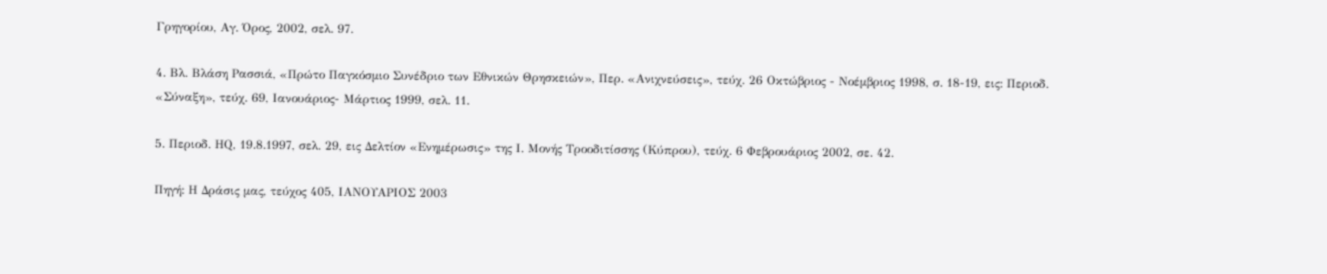Γρηγορίου, Αγ. Όρος, 2002, σελ. 97.

4. Βλ. Βλάση Ρασσιά, «Πρώτο Παγκόσμιο Συνέδριο των Εθνικών Θρησκειών», Περ. «Ανιχνεύσεις», τεύχ. 26 Οκτώβριος - Νοέμβριος 1998, σ. 18-19, εις: Περιοδ. «Σύναξη», τεύχ. 69, Ιανουάριος- Μάρτιος 1999, σελ. 11.

5. Περιοδ. ΗQ, 19.8.1997, σελ. 29, εις Δελτίον «Ενημέρωσις» της Ι. Μονής Τροοδιτίσσης (Κύπρου), τεύχ. 6 Φεβρουάριος 2002, σε. 42.

Πηγή: Η Δράσις μας, τεύχος 405, ΙΑΝΟΥΑΡΙΟΣ 2003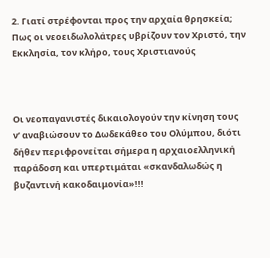2. Γιατί στρέφονται προς την αρχαία θρησκεία; Πως οι νεοειδωλολάτρες υβρίζουν τον Χριστό, την Εκκλησία, τον κλήρο, τους Χριστιανούς



Οι νεοπαγανιστές δικαιολογούν την κίνηση τους ν’ αναβιώσουν το Δωδεκάθεο του Ολύμπου, διότι δήθεν περιφρονείται σήμερα η αρχαιοελληνική παράδοση και υπερτιμάται «σκανδαλωδώς η βυζαντινή κακοδαιμονία»!!!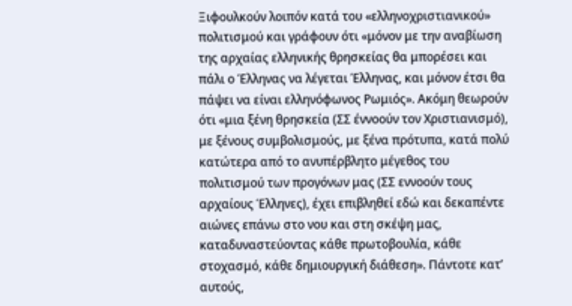Ξιφουλκούν λοιπόν κατά του «ελληνοχριστιανικού» πολιτισμού και γράφουν ότι «μόνον με την αναβίωση της αρχαίας ελληνικής θρησκείας θα μπορέσει και πάλι ο Έλληνας να λέγεται Έλληνας, και μόνον έτσι θα πάψει να είναι ελληνόφωνος Ρωμιός». Ακόμη θεωρούν ότι «μια ξένη θρησκεία (ΣΣ έννοούν τον Χριστιανισμό), με ξένους συμβολισμούς, με ξένα πρότυπα, κατά πολύ κατώτερα από το ανυπέρβλητο μέγεθος του πολιτισμού των προγόνων μας (ΣΣ εννοούν τους αρχαίους Έλληνες), έχει επιβληθεί εδώ και δεκαπέντε αιώνες επάνω στο νου και στη σκέψη μας, καταδυναστεύοντας κάθε πρωτοβουλία, κάθε στοχασμό, κάθε δημιουργική διάθεση». Πάντοτε κατ’ αυτούς,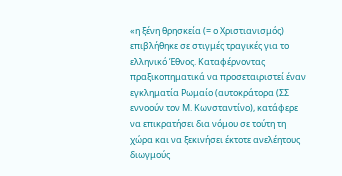«η ξένη θρησκεία (= ο Χριστιανισμός) επιβλήθηκε σε στιγμές τραγικές για το ελληνικό Έθνος. Καταφέρνοντας πραξικοπηματικά να προσεταιριστεί έναν εγκληματία Ρωμαίο (αυτοκράτορα (ΣΣ εννοούν τον Μ. Κωνσταντίνο), κατάφερε να επικρατήσει δια νόμου σε τούτη τη χώρα και να ξεκινήσει έκτοτε ανελέητους διωγμούς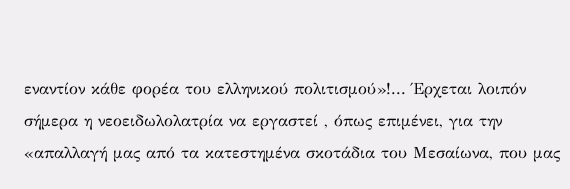εναντίον κάθε φορέα του ελληνικού πολιτισμού»!... Έρχεται λοιπόν σήμερα η νεοειδωλολατρία να εργαστεί , όπως επιμένει, για την «απαλλαγή μας από τα κατεστημένα σκοτάδια του Μεσαίωνα, που μας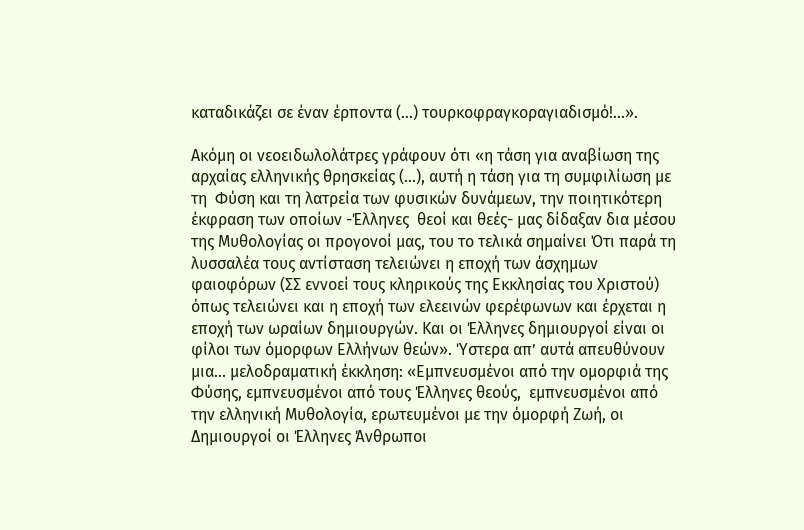καταδικάζει σε έναν έρποντα (...) τουρκοφραγκοραγιαδισμό!...».

Ακόμη οι νεοειδωλολάτρες γράφουν ότι «η τάση για αναβίωση της αρχαίας ελληνικής θρησκείας (...), αυτή η τάση για τη συμφιλίωση με τη  Φύση και τη λατρεία των φυσικών δυνάμεων, την ποιητικότερη έκφραση των οποίων -Έλληνες  θεοί και θεές- μας δίδαξαν δια μέσου της Μυθολογίας οι προγονοί μας, του το τελικά σημαίνει Ότι παρά τη λυσσαλέα τους αντίσταση τελειώνει η εποχή των άσχημων φαιοφόρων (ΣΣ εννοεί τους κληρικούς της Εκκλησίας του Χριστού) όπως τελειώνει και η εποχή των ελεεινών φερέφωνων και έρχεται η εποχή των ωραίων δημιουργών. Και οι Έλληνες δημιουργοί είναι οι φίλοι των όμορφων Ελλήνων θεών». Ύστερα απ’ αυτά απευθύνουν μια... μελοδραματική έκκληση: «Εμπνευσμένοι από την ομορφιά της Φύσης, εμπνευσμένοι από τους Έλληνες θεούς,  εμπνευσμένοι από την ελληνική Μυθολογία, ερωτευμένοι με την όμορφή Ζωή, οι Δημιουργοί οι Έλληνες Άνθρωποι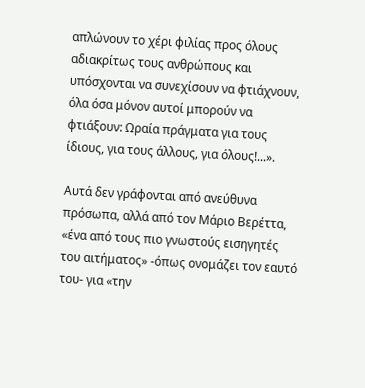απλώνουν το χέρι φιλίας προς όλους αδιακρίτως τους ανθρώπους και υπόσχονται να συνεχίσουν να φτιάχνουν, όλα όσα μόνον αυτοί μπορούν να φτιάξουν: Ωραία πράγματα για τους ίδιους, για τους άλλους, για όλους!...».

Αυτά δεν γράφονται από ανεύθυνα πρόσωπα, αλλά από τον Μάριο Βερέττα, «ένα από τους πιο γνωστούς εισηγητές του αιτήματος» -όπως ονομάζει τον εαυτό του- για «την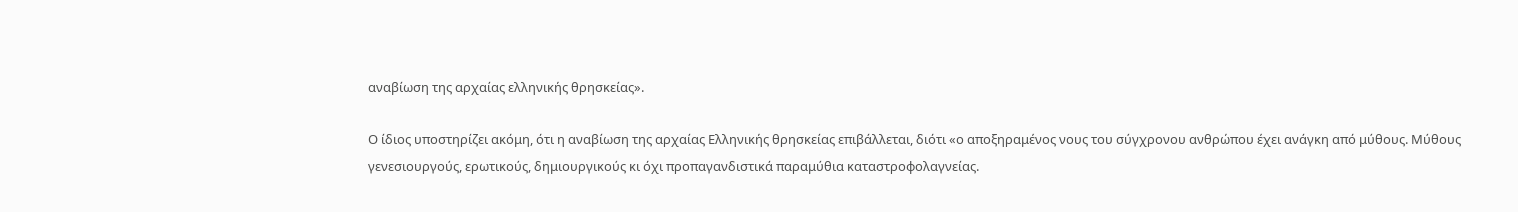αναβίωση της αρχαίας ελληνικής θρησκείας».

Ο ίδιος υποστηρίζει ακόμη, ότι η αναβίωση της αρχαίας Ελληνικής θρησκείας επιβάλλεται, διότι «ο αποξηραμένος νους του σύγχρονου ανθρώπου έχει ανάγκη από μύθους. Μύθους γενεσιουργούς, ερωτικούς, δημιουργικούς κι όχι προπαγανδιστικά παραμύθια καταστροφολαγνείας.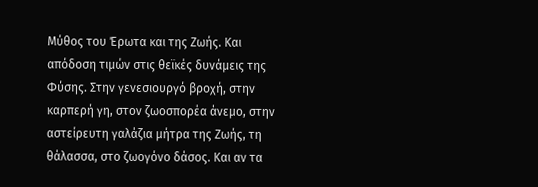Μύθος του Έρωτα και της Ζωής. Και απόδοση τιμών στις θεϊκές δυνάμεις της Φύσης. Στην γενεσιουργό βροχή, στην καρπερή γη, στον ζωοσπορέα άνεμο, στην αστείρευτη γαλάζια μήτρα της Ζωής, τη θάλασσα, στο ζωογόνο δάσος. Και αν τα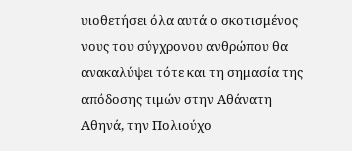υιοθετήσει όλα αυτά ο σκοτισμένος νους του σύγχρονου ανθρώπου θα ανακαλύψει τότε και τη σημασία της απόδοσης τιμών στην Αθάνατη Αθηνά, την Πολιούχο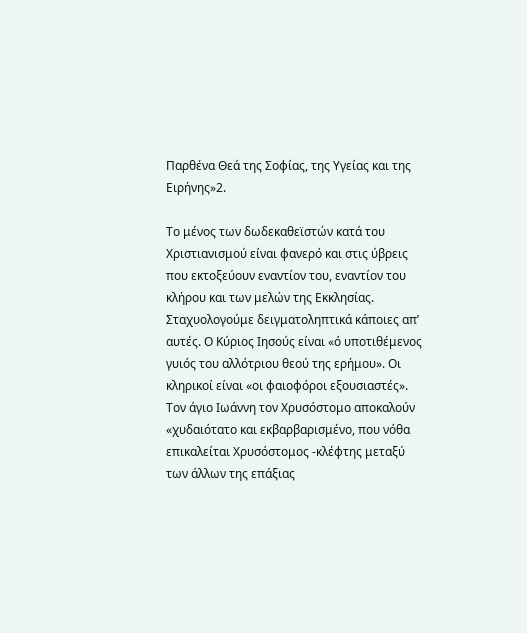Παρθένα Θεά της Σοφίας, της Υγείας και της Ειρήνης»2.

Το μένος των δωδεκαθεϊστών κατά του Χριστιανισμού είναι φανερό και στις ύβρεις που εκτοξεύουν εναντίον του, εναντίον του κλήρου και των μελών της Εκκλησίας. Σταχυολογούμε δειγματοληπτικά κάποιες απ’ αυτές. Ο Κύριος Ιησούς είναι «ό υποτιθέμενος γυιός του αλλότριου θεού της ερήμου». Οι κληρικοί είναι «οι φαιοφόροι εξουσιαστές». Τον άγιο Ιωάννη τον Χρυσόστομο αποκαλούν «χυδαιότατο και εκβαρβαρισμένο, που νόθα επικαλείται Χρυσόστομος -κλέφτης μεταξύ των άλλων της επάξιας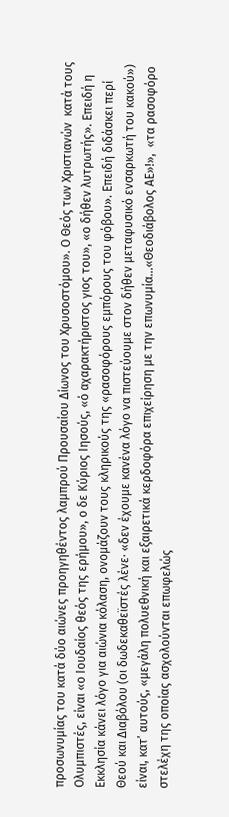προσωνυμίας του κατά δύο αιώνες προηγηθέντος λαμπρού Προυσαίου Δίωνος του Χρυσοστόμου». Ο Θεός των Χριστιανών  κατά τους Ολυμπιστές, είναι «ο Ιουδαίος θεός της ερήμου», ο δε Κύριος Ιησούς, «ό αχαρακτήριστος γιος του», «ο δήθεν λυτρωτής». Επειδή η Εκκλησία κάνει λόγο για αιώνια κόλαση, ονομάζουν τους κληρικούς της «ρασοφόρους εμπόρους του φόβου». Επειδή διδάσκει περί Θεού και Διαβόλου (οι δωδεκαθεϊστές λένε· «δεν έχουμε κανένα λόγο να πιστεύουμε στον δήθεν μεταφυσικό ενσαρκωτή του κακού») είναι, κατ’ αυτούς, «μεγάλη πολυεθνική και εξαιρετικά κερδοφόρα επιχείρηση με την επωνυμία...«Θεοδιάβολος ΑΕ»!»,  «τα ρασοφόρο στελέχη της οποίας ασχολούνται επωφελώς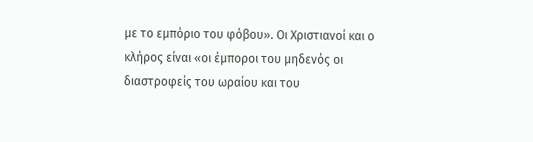με το εμπόριο του φόβου». Οι Χριστιανοί και ο κλήρος είναι «οι έμποροι του μηδενός οι διαστροφείς του ωραίου και του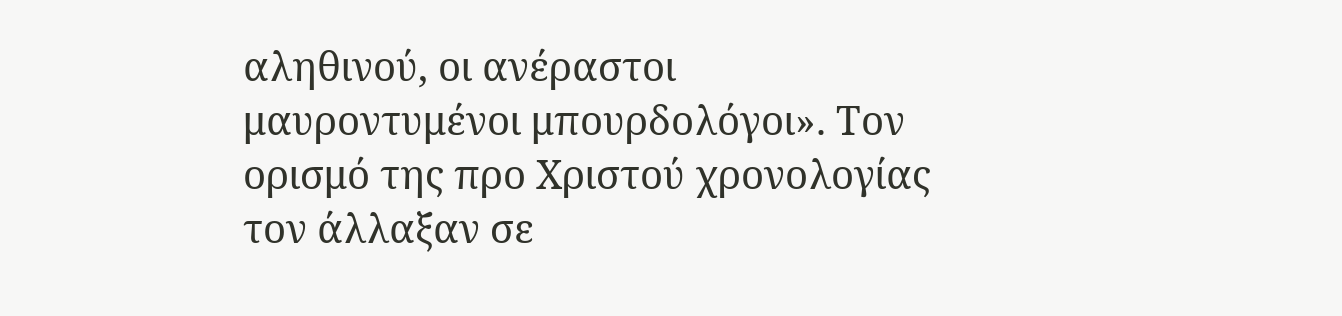αληθινού, οι ανέραστοι μαυροντυμένοι μπουρδολόγοι». Τον ορισμό της προ Χριστού χρονολογίας τον άλλαξαν σε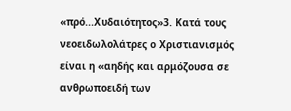«πρό...Χυδαιότητος»3. Κατά τους νεοειδωλολάτρες ο Χριστιανισμός είναι η «αηδής και αρμόζουσα σε ανθρωποειδή των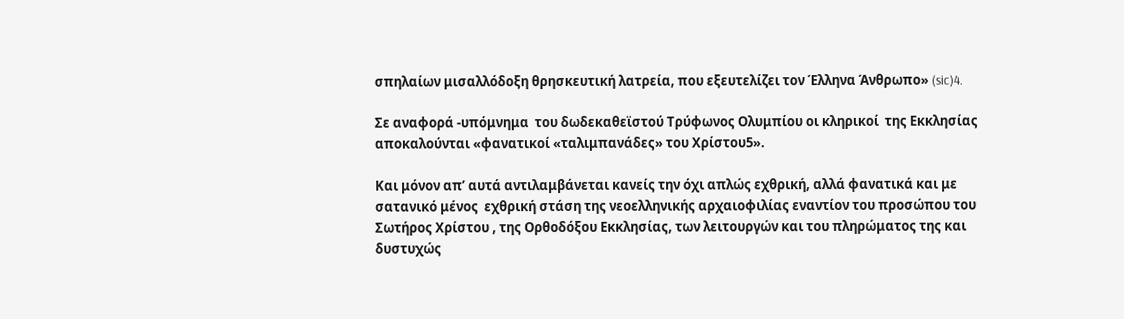σπηλαίων μισαλλόδοξη θρησκευτική λατρεία, που εξευτελίζει τον Έλληνα Άνθρωπο» (sic)4.

Σε αναφορά -υπόμνημα  του δωδεκαθεϊστού Τρύφωνος Ολυμπίου οι κληρικοί  της Εκκλησίας αποκαλούνται «φανατικοί «ταλιμπανάδες» του Χρίστου5».

Και μόνον απ’ αυτά αντιλαμβάνεται κανείς την όχι απλώς εχθρική, αλλά φανατικά και με σατανικό μένος  εχθρική στάση της νεοελληνικής αρχαιοφιλίας εναντίον του προσώπου του Σωτήρος Χρίστου , της Ορθοδόξου Εκκλησίας, των λειτουργών και του πληρώματος της και δυστυχώς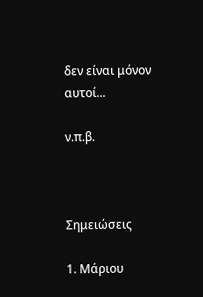δεν είναι μόνον αυτοί...

ν.π.β.



Σημειώσεις

1. Μάριου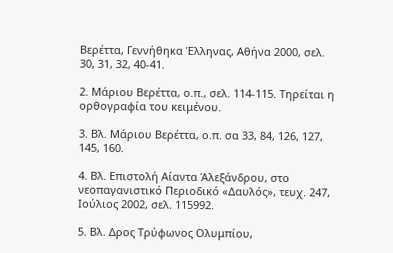Βερέττα, Γεννήθηκα Έλληνας, Αθήνα 2000, σελ. 30, 31, 32, 40-41.

2. Μάριου Βερέττα, ο.π., σελ. 114-115. Τηρείται η ορθογραφία του κειμένου.

3. Βλ. Μάριου Βερέττα, ο.π. σα 33, 84, 126, 127, 145, 160.

4. Βλ. Επιστολή Αίαντα Άλεξάνδρου, στο νεοπαγανιστικό Περιοδικό «Δαυλός», τευχ. 247, Ιούλιος 2002, σελ. 115992.

5. Βλ. Δρος Τρύφωνος Ολυμπίου,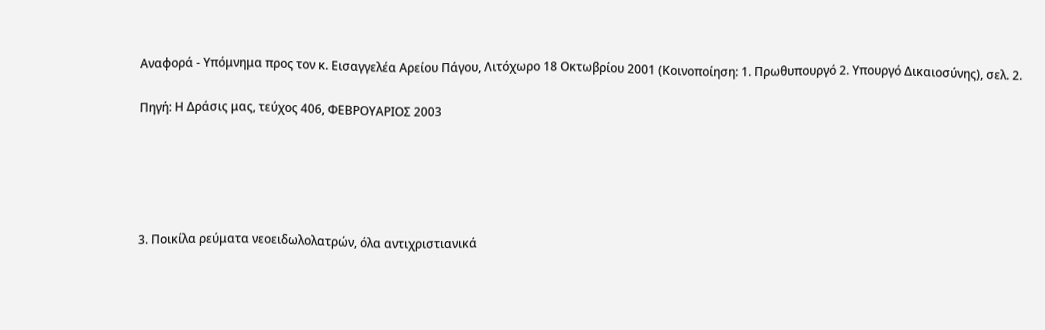Αναφορά - Υπόμνημα προς τον κ. Εισαγγελέα Αρείου Πάγου, Λιτόχωρο 18 Οκτωβρίου 2001 (Κοινοποίηση: 1. Πρωθυπουργό 2. Υπουργό Δικαιοσύνης), σελ. 2.

Πηγή: Η Δράσις μας, τεύχος 406, ΦΕΒΡΟΥΑΡΙΟΣ 2003





3. Ποικίλα ρεύματα νεοειδωλολατρών, όλα αντιχριστιανικά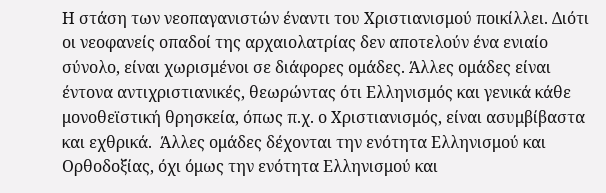Η στάση των νεοπαγανιστών έναντι του Χριστιανισμού ποικίλλει. Διότι οι νεοφανείς οπαδοί της αρχαιολατρίας δεν αποτελούν ένα ενιαίο σύνολο, είναι χωρισμένοι σε διάφορες ομάδες. Άλλες ομάδες είναι έντονα αντιχριστιανικές, θεωρώντας ότι Ελληνισμός και γενικά κάθε μονοθεϊστική θρησκεία, όπως π.χ. ο Χριστιανισμός, είναι ασυμβίβαστα και εχθρικά.  Άλλες ομάδες δέχονται την ενότητα Ελληνισμού και Ορθοδοξίας, όχι όμως την ενότητα Ελληνισμού και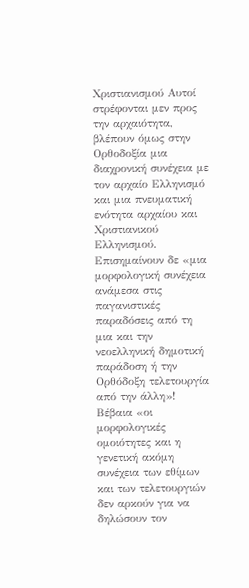Χριστιανισμού Αυτοί στρέφονται μεν προς την αρχαιότητα, βλέπουν όμως στην Ορθοδοξία μια διαχρονική συνέχεια με τον αρχαίο Ελληνισμό και μια πνευματική ενότητα αρχαίου και Χριστιανικού Ελληνισμού. Επισημαίνουν δε «μια μορφολογική συνέχεια ανάμεσα στις παγανιστικές παραδόσεις από τη μια και την νεοελληνική δημοτική παράδοση ή την Ορθόδοξη τελετουργία από την άλλη»! Βέβαια «οι μορφολογικές ομοιότητες και η γενετική ακόμη συνέχεια των εθίμων και των τελετουργιών δεν αρκούν για να δηλώσουν τον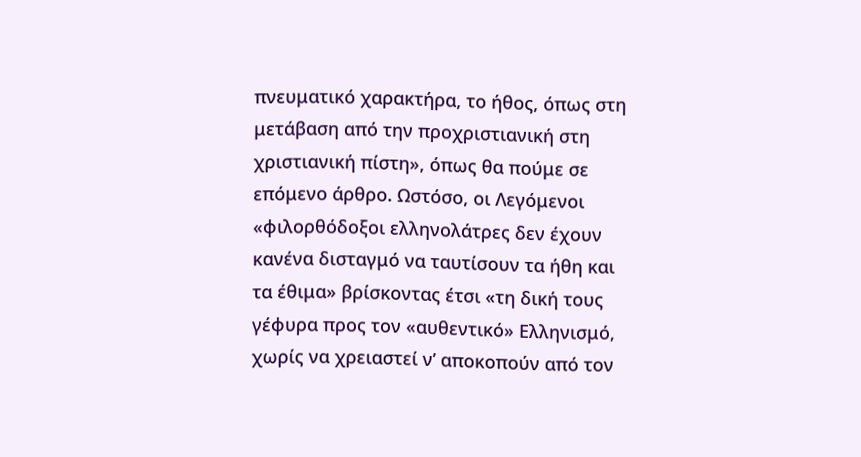πνευματικό χαρακτήρα, το ήθος, όπως στη μετάβαση από την προχριστιανική στη χριστιανική πίστη», όπως θα πούμε σε επόμενο άρθρο. Ωστόσο, οι Λεγόμενοι «φιλορθόδοξοι ελληνολάτρες δεν έχουν κανένα δισταγμό να ταυτίσουν τα ήθη και τα έθιμα» βρίσκοντας έτσι «τη δική τους γέφυρα προς τον «αυθεντικό» Ελληνισμό, χωρίς να χρειαστεί ν’ αποκοπούν από τον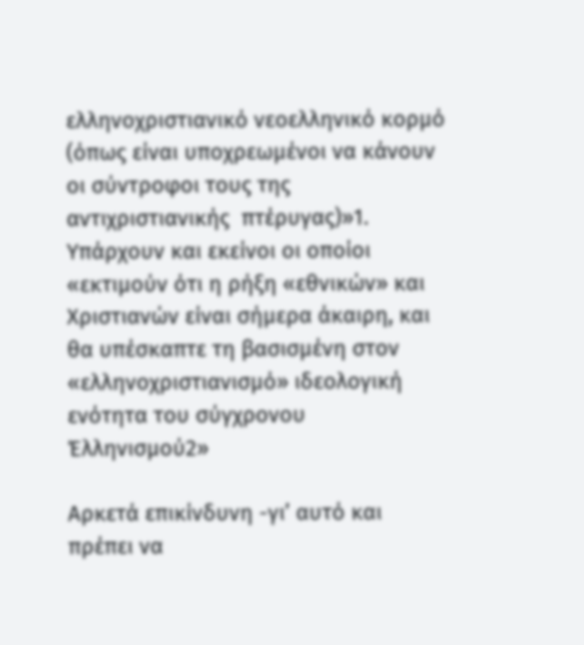ελληνοχριστιανικό νεοελληνικό κορμό (όπως είναι υποχρεωμένοι να κάνουν οι σύντροφοι τους της αντιχριστιανικής  πτέρυγας)»1. Υπάρχουν και εκείνοι οι οποίοι «εκτιμούν ότι η ρήξη «εθνικών» και Χριστιανών είναι σήμερα άκαιρη, και θα υπέσκαπτε τη βασισμένη στον «ελληνοχριστιανισμό» ιδεολογική ενότητα του σύγχρονου Έλληνισμού2»

Αρκετά επικίνδυνη -γι’ αυτό και πρέπει να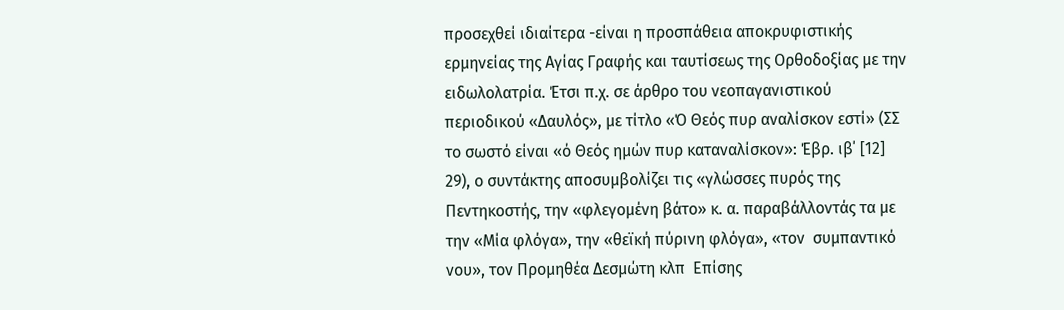προσεχθεί ιδιαίτερα -είναι η προσπάθεια αποκρυφιστικής ερμηνείας της Αγίας Γραφής και ταυτίσεως της Ορθοδοξίας με την ειδωλολατρία. Έτσι π.χ. σε άρθρο του νεοπαγανιστικού περιοδικού «Δαυλός», με τίτλο «Ό Θεός πυρ αναλίσκον εστί» (ΣΣ το σωστό είναι «ό Θεός ημών πυρ καταναλίσκον»: Έβρ. ιβ΄ [12] 29), ο συντάκτης αποσυμβολίζει τις «γλώσσες πυρός της Πεντηκοστής, την «φλεγομένη βάτο» κ. α. παραβάλλοντάς τα με την «Μία φλόγα», την «θεϊκή πύρινη φλόγα», «τον  συμπαντικό νου», τον Προμηθέα Δεσμώτη κλπ  Επίσης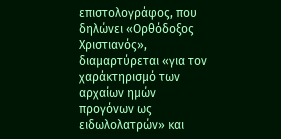επιστολογράφος, που δηλώνει «Ορθόδοξος Χριστιανός», διαμαρτύρεται «για τον χαράκτηρισμό των αρχαίων ημών προγόνων ως ειδωλολατρών» και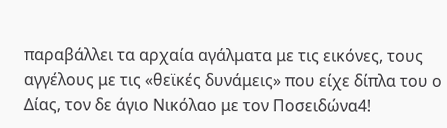παραβάλλει τα αρχαία αγάλματα με τις εικόνες, τους αγγέλους με τις «θεϊκές δυνάμεις» που είχε δίπλα του ο Δίας, τον δε άγιο Νικόλαο με τον Ποσειδώνα4!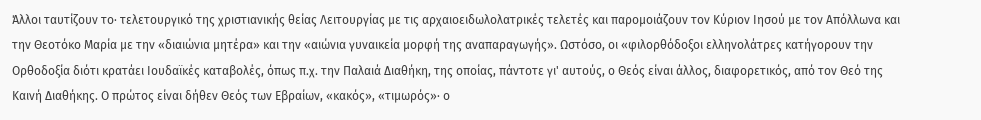Άλλοι ταυτίζουν το· τελετουργικό της χριστιανικής θείας Λειτουργίας με τις αρχαιοειδωλολατρικές τελετές και παρομοιάζουν τον Κύριον Ιησού με τον Απόλλωνα και την Θεοτόκο Μαρία με την «διαιώνια μητέρα» και την «αιώνια γυναικεία μορφή της αναπαραγωγής». Ωστόσο, οι «φιλορθόδοξοι ελληνολάτρες κατήγορουν την Ορθοδοξία διότι κρατάει Ιουδαϊκές καταβολές, όπως π.χ. την Παλαιά Διαθήκη, της οποίας, πάντοτε γι' αυτούς, ο Θεός είναι άλλος, διαφορετικός, από τον Θεό της Καινή Διαθήκης. Ο πρώτος είναι δήθεν Θεός των Εβραίων, «κακός», «τιμωρός»· ο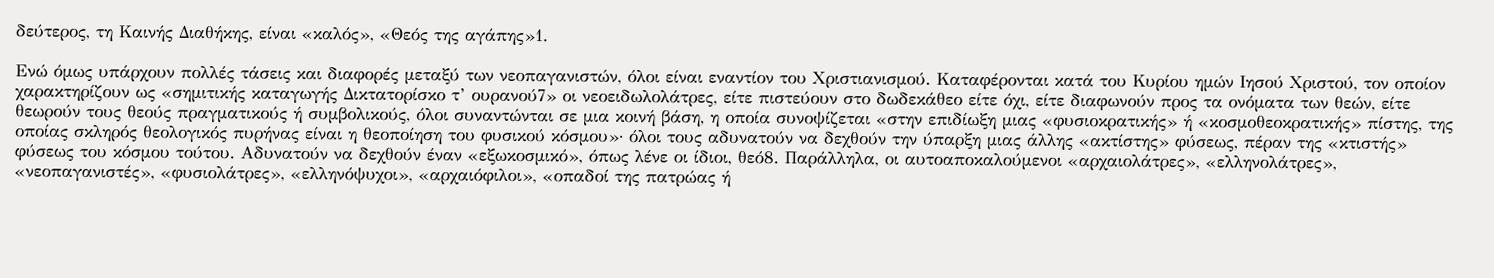δεύτερος, τη Καινής Διαθήκης, είναι «καλός», «Θεός της αγάπης»1.

Ενώ όμως υπάρχουν πολλές τάσεις και διαφορές μεταξύ των νεοπαγανιστών, όλοι είναι εναντίον του Χριστιανισμού. Καταφέρονται κατά του Κυρίου ημών Ιησού Χριστού, τον οποίον χαρακτηρίζουν ως «σημιτικής καταγωγής Δικτατορίσκο τ’ ουρανού7» οι νεοειδωλολάτρες, είτε πιστεύουν στο δωδεκάθεο είτε όχι, είτε διαφωνούν προς τα ονόματα των θεών, είτε θεωρούν τους θεούς πραγματικούς ή συμβολικούς, όλοι συναντώνται σε μια κοινή βάση, η οποία συνοψίζεται «στην επιδίωξη μιας «φυσιοκρατικής» ή «κοσμοθεοκρατικής» πίστης, της οποίας σκληρός θεολογικός πυρήνας είναι η θεοποίηση του φυσικού κόσμου»· όλοι τους αδυνατούν να δεχθούν την ύπαρξη μιας άλλης «ακτίστης» φύσεως, πέραν της «κτιστής» φύσεως του κόσμου τούτου. Αδυνατούν να δεχθούν έναν «εξωκοσμικό», όπως λένε οι ίδιοι, θεό8. Παράλληλα, οι αυτοαποκαλούμενοι «αρχαιολάτρες», «ελληνολάτρες», «νεοπαγανιστές», «φυσιολάτρες», «ελληνόψυχοι», «αρχαιόφιλοι», «οπαδοί της πατρώας ή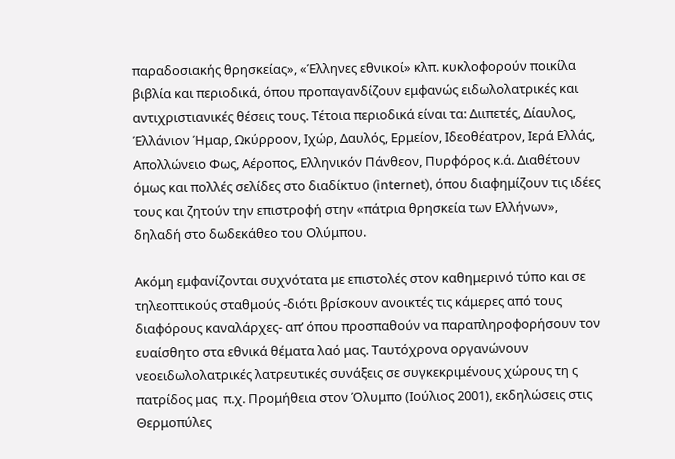παραδοσιακής θρησκείας», «Έλληνες εθνικοί» κλπ. κυκλοφορούν ποικίλα βιβλία και περιοδικά, όπου προπαγανδίζουν εμφανώς ειδωλολατρικές και αντιχριστιανικές θέσεις τους. Τέτοια περιοδικά είναι τα: Διιπετές, Δίαυλος, Έλλάνιον Ήμαρ, Ωκύρροον, Ιχώρ, Δαυλός, Ερμείον, Ιδεοθέατρον, Ιερά Ελλάς, Απολλώνειο Φως, Αέροπος, Ελληνικόν Πάνθεον, Πυρφόρος κ.ά. Διαθέτουν όμως και πολλές σελίδες στο διαδίκτυο (internet), όπου διαφημίζουν τις ιδέες τους και ζητούν την επιστροφή στην «πάτρια θρησκεία των Ελλήνων», δηλαδή στο δωδεκάθεο του Ολύμπου.

Ακόμη εμφανίζονται συχνότατα με επιστολές στον καθημερινό τύπο και σε τηλεοπτικούς σταθμούς -διότι βρίσκουν ανοικτές τις κάμερες από τους διαφόρους καναλάρχες- απ’ όπου προσπαθούν να παραπληροφορήσουν τον ευαίσθητο στα εθνικά θέματα λαό μας. Ταυτόχρονα οργανώνουν νεοειδωλολατρικές λατρευτικές συνάξεις σε συγκεκριμένους χώρους τη ς πατρίδος μας  π.χ. Προμήθεια στον Όλυμπο (Ιούλιος 2001), εκδηλώσεις στις Θερμοπύλες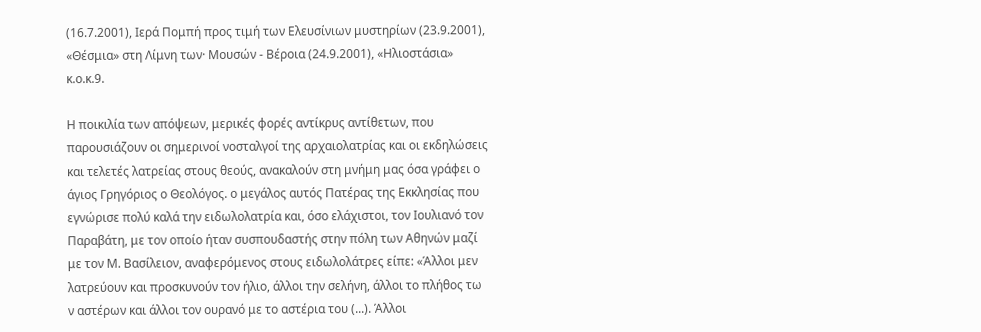(16.7.2001), Ιερά Πομπή προς τιμή των Ελευσίνιων μυστηρίων (23.9.2001), «Θέσμια» στη Λίμνη των· Μουσών - Βέροια (24.9.2001), «Ηλιοστάσια» κ.ο.κ.9.

Η ποικιλία των απόψεων, μερικές φορές αντίκρυς αντίθετων, που παρουσιάζουν οι σημερινοί νοσταλγοί της αρχαιολατρίας και οι εκδηλώσεις και τελετές λατρείας στους θεούς, ανακαλούν στη μνήμη μας όσα γράφει ο άγιος Γρηγόριος ο Θεολόγος. ο μεγάλος αυτός Πατέρας της Εκκλησίας που εγνώρισε πολύ καλά την ειδωλολατρία και, όσο ελάχιστοι, τον Ιουλιανό τον Παραβάτη, με τον οποίο ήταν συσπουδαστής στην πόλη των Αθηνών μαζί με τον Μ. Βασίλειον, αναφερόμενος στους ειδωλολάτρες είπε: «Άλλοι μεν λατρεύουν και προσκυνούν τον ήλιο, άλλοι την σελήνη, άλλοι το πλήθος τω ν αστέρων και άλλοι τον ουρανό με το αστέρια του (...). Άλλοι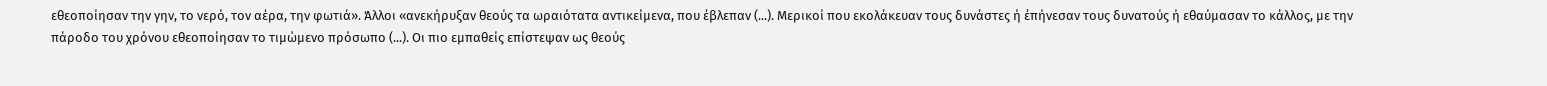εθεοποίησαν την γην, το νερό, τον αέρα, την φωτιά». Άλλοι «ανεκήρυξαν θεούς τα ωραιότατα αντικείμενα, που έβλεπαν (...). Μερικοί που εκολάκευαν τους δυνάστες ή έπήνεσαν τους δυνατούς ή εθαύμασαν το κάλλος, με την πάροδο του χρόνου εθεοποίησαν το τιμώμενο πρόσωπο (...). Οι πιο εμπαθείς επίστεψαν ως θεούς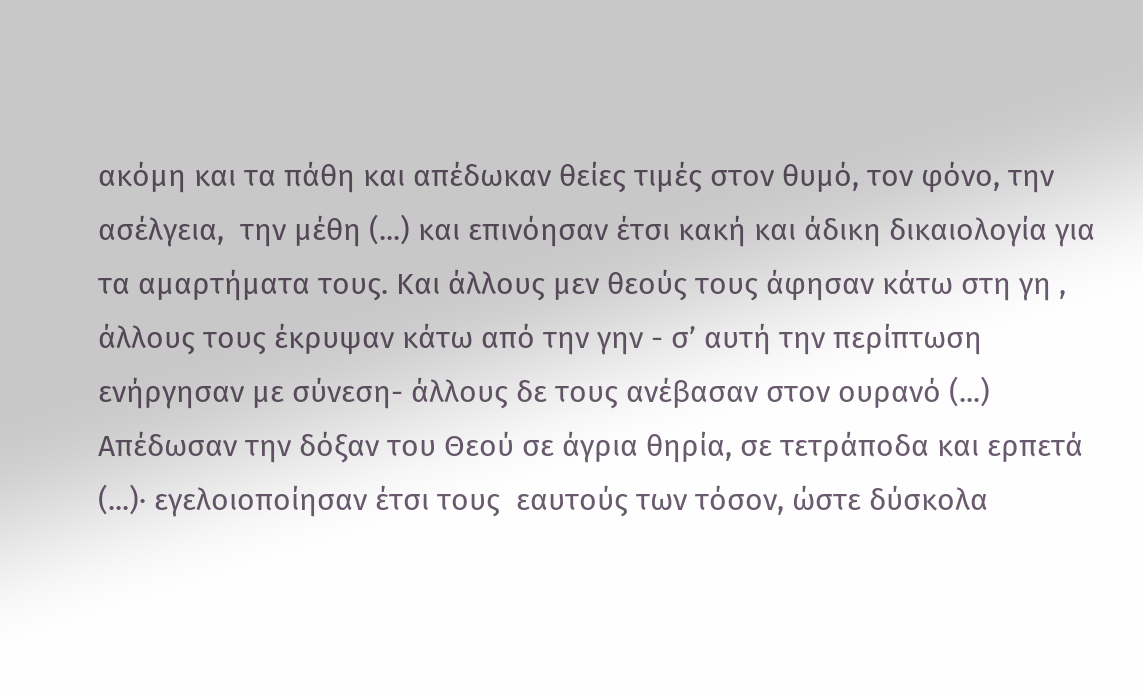ακόμη και τα πάθη και απέδωκαν θείες τιμές στον θυμό, τον φόνο, την ασέλγεια,  την μέθη (...) και επινόησαν έτσι κακή και άδικη δικαιολογία για τα αμαρτήματα τους. Και άλλους μεν θεούς τους άφησαν κάτω στη γη , άλλους τους έκρυψαν κάτω από την γην - σ’ αυτή την περίπτωση ενήργησαν με σύνεση- άλλους δε τους ανέβασαν στον ουρανό (...) Απέδωσαν την δόξαν του Θεού σε άγρια θηρία, σε τετράποδα και ερπετά (...)· εγελοιοποίησαν έτσι τους  εαυτούς των τόσον, ώστε δύσκολα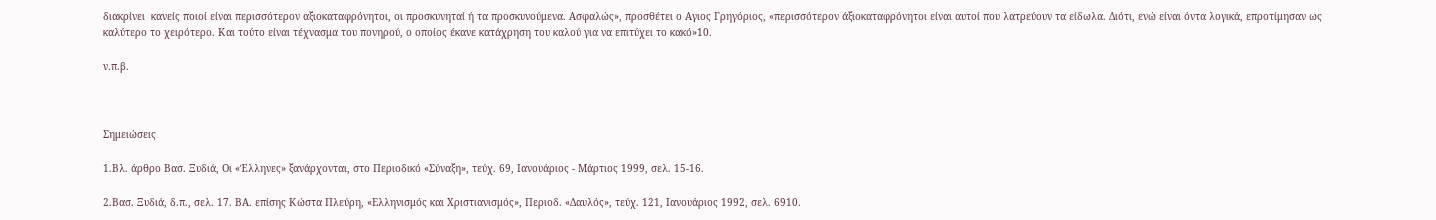διακρίνει  κανείς ποιοί είναι περισσότερον αξιοκαταφρόνητοι, οι προσκυνηταί ή τα προσκυνούμενα. Ασφαλώς», προσθέτει ο Αγιος Γρηγόριος, «περισσότερον άξιοκαταφρόνητοι είναι αυτοί που λατρεύουν τα είδωλα. Διότι, ενώ είναι όντα λογικά, επροτίμησαν ως  καλύτερο το χειρότερο. Και τούτο είναι τέχνασμα του πονηρού, ο οποίος έκανε κατάχρηση του καλού για να επιτύχει το κακό»10.

ν.π.β.



Σημειώσεις

1.Βλ. άρθρο Βασ. Ξυδιά, Οι «Έλληνες» ξανάρχονται, στο Περιοδικό «Σύναξη», τεύχ. 69, Ιανουάριος - Μάρτιος 1999, σελ. 15-16.

2.Βασ. Ξυδιά, δ.π., σελ. 17. ΒΑ. επίσης Κώστα Πλεύρη, «Ελληνισμός και Χριστιανισμός», Περιοδ. «Δαυλός», τεύχ. 121, Ιανουάριος 1992, σελ. 6910.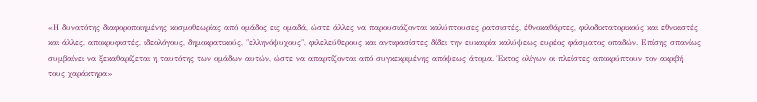«Η δυνατότης διαφοροποιημένης κοσμοθεωρίας από ομάδος εις ομαδά, ώστε άλλες να παρουσιάζονται καλύπτουσες ρατσιστές, έθνοκαθάρτες, φιλοδικτατορικούς και εθνικιστές και άλλες, αποκρυφιστές, ιδεολόγους, δημοκρατικούς, "ελληνόψυχους", φιλελεύθερους και αντιφασίστες δίδει την ευκαιρία καλύψεως ευρέος φάσματος οπαδών. Επίσης σπανίως συμβαίνει να ξεκαθαρίζεται η ταυτότης των ομάδων αυτών, ώστε να απαρτίζονται από συγκεκριμένης απόψεως άτομα. Έκτος ολίγων οι πλείστες αποκρύπτουν τον ακριβή τους χαράκτηρα»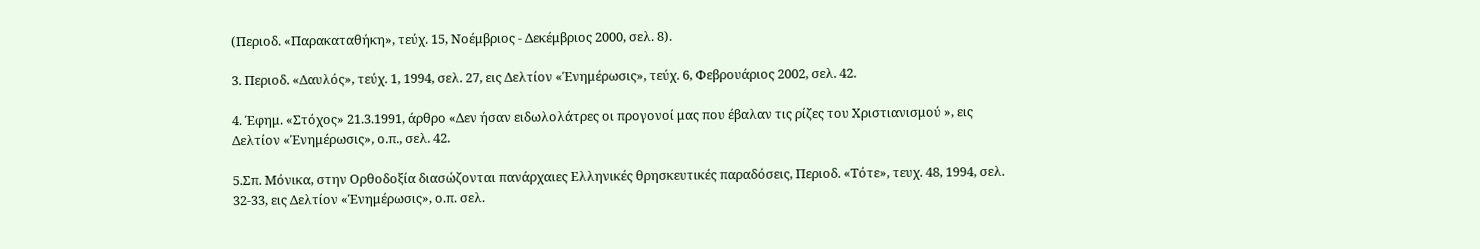(Περιοδ. «Παρακαταθήκη», τεύχ. 15, Νοέμβριος - Δεκέμβριος 2000, σελ. 8).

3. Περιοδ. «Δαυλός», τεύχ. 1, 1994, σελ. 27, εις Δελτίον «Ένημέρωσις», τεύχ. 6, Φεβρουάριος 2002, σελ. 42.

4. Έφημ. «Στόχος» 21.3.1991, άρθρο «Δεν ήσαν ειδωλολάτρες οι προγονοί μας που έβαλαν τις ρίζες του Χριστιανισμού », εις Δελτίον «Ένημέρωσις», ο.π., σελ. 42.

5.Σπ. Μόνικα, στην Ορθοδοξία διασώζονται πανάρχαιες Ελληνικές θρησκευτικές παραδόσεις, Περιοδ. «Τότε», τευχ. 48, 1994, σελ. 32-33, εις Δελτίον «Ένημέρωσις», ο.π. σελ.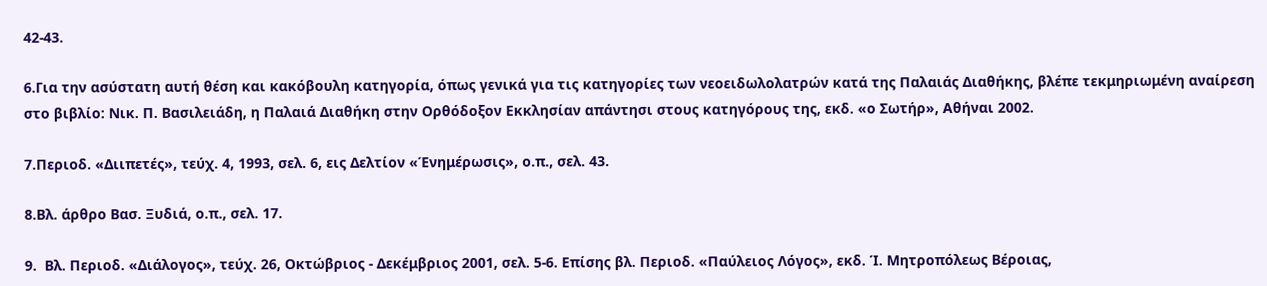42-43.

6.Για την ασύστατη αυτή θέση και κακόβουλη κατηγορία, όπως γενικά για τις κατηγορίες των νεοειδωλολατρών κατά της Παλαιάς Διαθήκης, βλέπε τεκμηριωμένη αναίρεση στο βιβλίο: Νικ. Π. Βασιλειάδη, η Παλαιά Διαθήκη στην Ορθόδοξον Εκκλησίαν απάντησι στους κατηγόρους της, εκδ. «ο Σωτήρ», Αθήναι 2002.

7.Περιοδ. «Διιπετές», τεύχ. 4, 1993, σελ. 6, εις Δελτίον «Ένημέρωσις», ο.π., σελ. 43.

8.Βλ. άρθρο Βασ. Ξυδιά, ο.π., σελ. 17.

9.  Βλ. Περιοδ. «Διάλογος», τεύχ. 26, Οκτώβριος - Δεκέμβριος 2001, σελ. 5-6. Επίσης βλ. Περιοδ. «Παύλειος Λόγος», εκδ. Ί. Μητροπόλεως Βέροιας,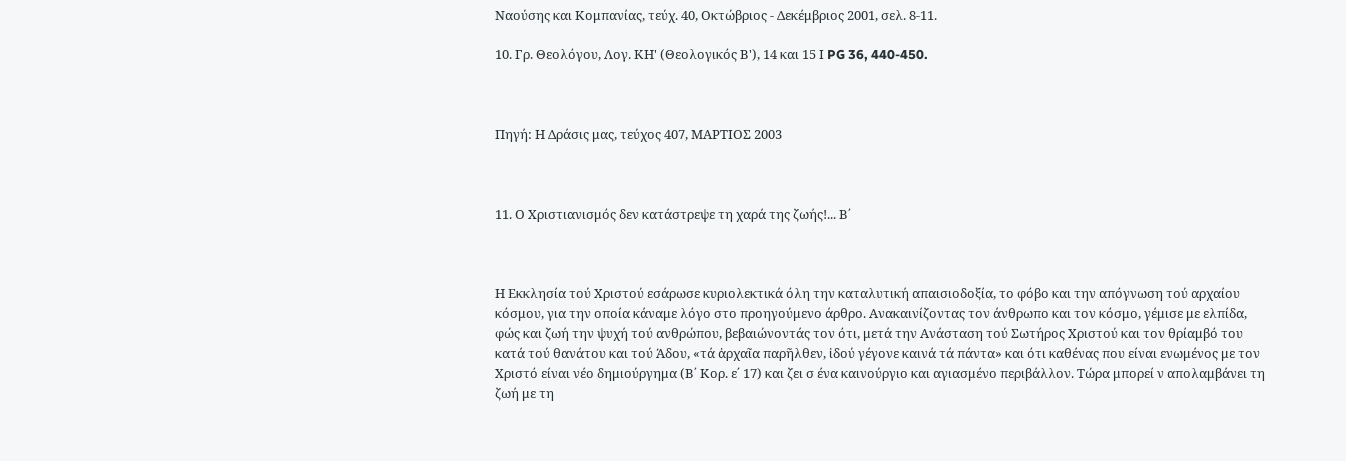Ναούσης και Κομπανίας, τεύχ. 40, Οκτώβριος - Δεκέμβριος 2001, σελ. 8-11.

10. Γρ. Θεολόγου, Λογ. ΚΗ' (Θεολογικός Β'), 14 και 15 Ι PG 36, 440-450.



Πηγή: Η Δράσις μας, τεύχος 407, ΜΑΡΤΙΟΣ 2003



11. Ο Χριστιανισμός δεν κατάστρεψε τη χαρά της ζωής!... Β΄



Η Εκκλησία τού Χριστού εσάρωσε κυριολεκτικά όλη την καταλυτική απαισιοδοξία, το φόβο και την απόγνωση τού αρχαίου κόσμου, για την οποία κάναμε λόγο στο προηγούμενο άρθρο. Ανακαινίζοντας τον άνθρωπο και τον κόσμο, γέμισε με ελπίδα, φώς και ζωή την ψυχή τού ανθρώπου, βεβαιώνοντάς τον ότι, μετά την Ανάσταση τού Σωτήρος Χριστού και τον θρίαμβό του κατά τού θανάτου και τού Άδου, «τά ἀρχαῖα παρῆλθεν, ἰδού γέγονε καινά τά πάντα» και ότι καθένας που είναι ενωμένος με τον Χριστό είναι νέο δημιούργημα (Β΄ Κορ. ε΄ 17) και ζει σ ένα καινούργιο και αγιασμένο περιβάλλον. Τώρα μπορεί ν απολαμβάνει τη ζωή με τη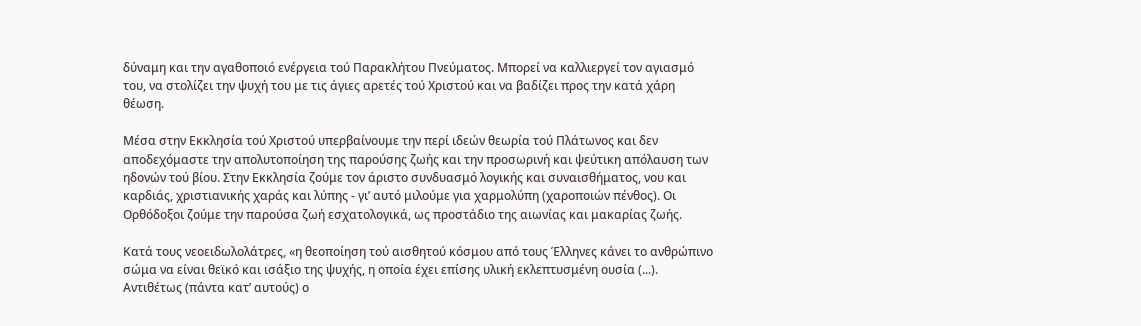δύναμη και την αγαθοποιό ενέργεια τού Παρακλήτου Πνεύματος. Μπορεί να καλλιεργεί τον αγιασμό του, να στολίζει την ψυχή του με τις άγιες αρετές τού Χριστού και να βαδίζει προς την κατά χάρη θέωση.

Μέσα στην Εκκλησία τού Χριστού υπερβαίνουμε την περί ιδεών θεωρία τού Πλάτωνος και δεν αποδεχόμαστε την απολυτοποίηση της παρούσης ζωής και την προσωρινή και ψεύτικη απόλαυση των ηδονών τού βίου. Στην Εκκλησία ζούμε τον άριστο συνδυασμό λογικής και συναισθήματος, νου και καρδιάς, χριστιανικής χαράς και λύπης - γι’ αυτό μιλούμε για χαρμολύπη (χαροποιών πένθος). Οι Ορθόδοξοι ζούμε την παρούσα ζωή εσχατολογικά, ως προστάδιο της αιωνίας και μακαρίας ζωής.

Κατά τους νεοειδωλολάτρες, «η θεοποίηση τού αισθητού κόσμου από τους Έλληνες κάνει το ανθρώπινο σώμα να είναι θεϊκό και ισάξιο της ψυχής, η οποία έχει επίσης υλική εκλεπτυσμένη ουσία (...). Αντιθέτως (πάντα κατ’ αυτούς) ο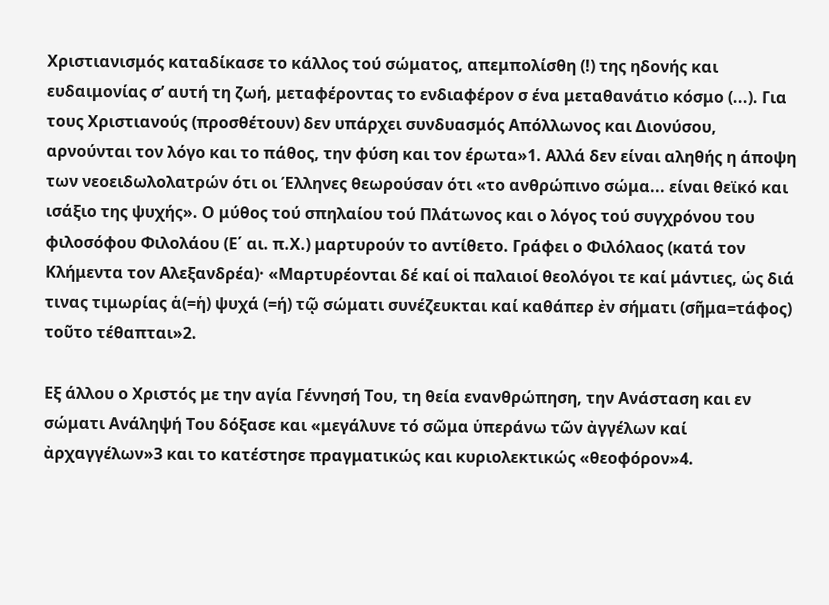Χριστιανισμός καταδίκασε το κάλλος τού σώματος, απεμπολίσθη (!) της ηδονής και ευδαιμονίας σ’ αυτή τη ζωή, μεταφέροντας το ενδιαφέρον σ ένα μεταθανάτιο κόσμο (...). Για τους Χριστιανούς (προσθέτουν) δεν υπάρχει συνδυασμός Απόλλωνος και Διονύσου, αρνούνται τον λόγο και το πάθος, την φύση και τον έρωτα»1. Αλλά δεν είναι αληθής η άποψη των νεοειδωλολατρών ότι οι Έλληνες θεωρούσαν ότι «το ανθρώπινο σώμα... είναι θεϊκό και ισάξιο της ψυχής». Ο μύθος τού σπηλαίου τού Πλάτωνος και ο λόγος τού συγχρόνου του φιλοσόφου Φιλολάου (Ε΄ αι. π.Χ.) μαρτυρούν το αντίθετο. Γράφει ο Φιλόλαος (κατά τον Κλήμεντα τον Αλεξανδρέα)· «Μαρτυρέονται δέ καί οἱ παλαιοί θεολόγοι τε καί μάντιες, ὡς διά τινας τιμωρίας ἁ(=ἡ) ψυχά (=ή) τῷ σώματι συνέζευκται καί καθάπερ ἐν σήματι (σῆμα=τάφος) τοῦτο τέθαπται»2.

Εξ άλλου ο Χριστός με την αγία Γέννησή Του, τη θεία ενανθρώπηση, την Ανάσταση και εν σώματι Ανάληψή Του δόξασε και «μεγάλυνε τό σῶμα ὑπεράνω τῶν ἀγγέλων καί ἀρχαγγέλων»3 και το κατέστησε πραγματικώς και κυριολεκτικώς «θεοφόρον»4.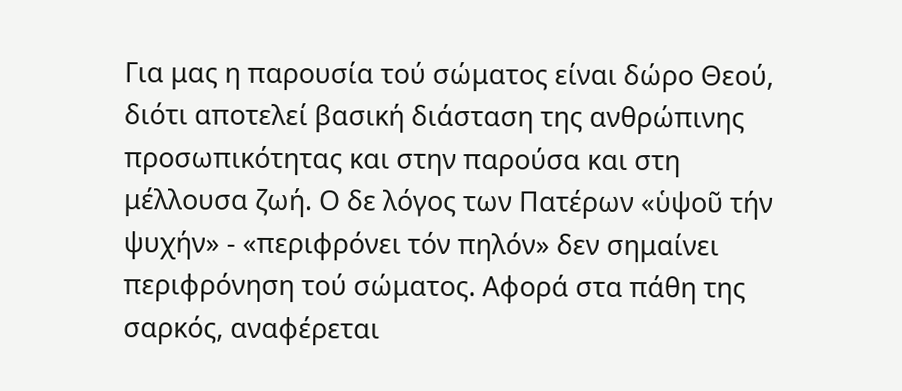Για μας η παρουσία τού σώματος είναι δώρο Θεού, διότι αποτελεί βασική διάσταση της ανθρώπινης προσωπικότητας και στην παρούσα και στη μέλλουσα ζωή. Ο δε λόγος των Πατέρων «ὑψοῦ τήν ψυχήν» - «περιφρόνει τόν πηλόν» δεν σημαίνει περιφρόνηση τού σώματος. Αφορά στα πάθη της σαρκός, αναφέρεται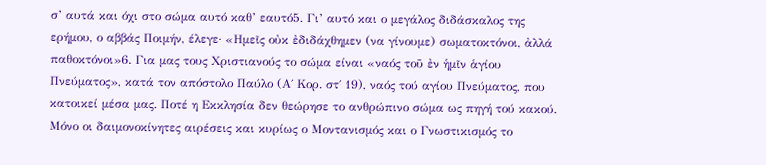σ’ αυτά και όχι στο σώμα αυτό καθ’ εαυτό5. Γι’ αυτό και ο μεγάλος διδάσκαλος της ερήμου, ο αββάς Ποιμήν, έλεγε· «Ημεῖς οὐκ ἐδιδάχθημεν (να γίνουμε) σωματοκτόνοι, ἀλλά παθοκτόνοι»6. Για μας τους Χριστιανούς το σώμα είναι «ναός τοῦ ἐν ἡμῖν ἁγίου Πνεύματος», κατά τον απόστολο Παύλο (Α΄ Κορ. στ΄ 19), ναός τού αγίου Πνεύματος, που κατοικεί μέσα μας. Ποτέ η Εκκλησία δεν θεώρησε το ανθρώπινο σώμα ως πηγή τού κακού. Μόνο οι δαιμονοκίνητες αιρέσεις και κυρίως ο Μοντανισμός και ο Γνωστικισμός το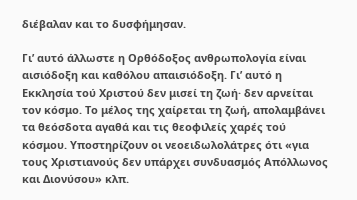διέβαλαν και το δυσφήμησαν.

Γι’ αυτό άλλωστε η Ορθόδοξος ανθρωπολογία είναι αισιόδοξη και καθόλου απαισιόδοξη. Γι’ αυτό η Εκκλησία τού Χριστού δεν μισεί τη ζωή· δεν αρνείται τον κόσμο. Το μέλος της χαίρεται τη ζωή, απολαμβάνει τα θεόσδοτα αγαθά και τις θεοφιλείς χαρές τού κόσμου. Υποστηρίζουν οι νεοειδωλολάτρες ότι «για τους Χριστιανούς δεν υπάρχει συνδυασμός Απόλλωνος και Διονύσου» κλπ.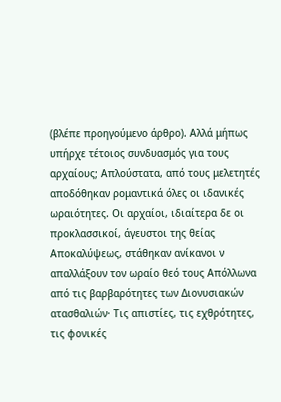(βλέπε προηγούμενο άρθρο). Αλλά μήπως υπήρχε τέτοιος συνδυασμός για τους αρχαίους; Απλούστατα, από τους μελετητές αποδόθηκαν ρομαντικά όλες οι ιδανικές ωραιότητες. Οι αρχαίοι, ιδιαίτερα δε οι προκλασσικοί, άγευστοι της θείας Αποκαλύψεως, στάθηκαν ανίκανοι ν απαλλάξουν τον ωραίο θεό τους Απόλλωνα από τις βαρβαρότητες των Διονυσιακών ατασθαλιών· Τις απιστίες, τις εχθρότητες, τις φονικές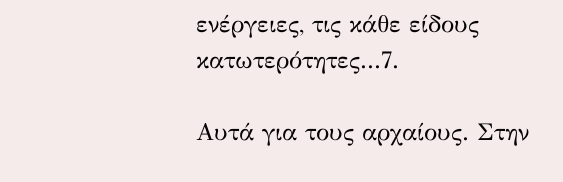ενέργειες, τις κάθε είδους κατωτερότητες...7.

Αυτά για τους αρχαίους. Στην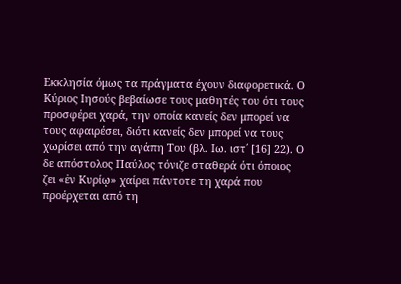Εκκλησία όμως τα πράγματα έχουν διαφορετικά. Ο Κύριος Ιησούς βεβαίωσε τους μαθητές του ότι τους προσφέρει χαρά, την οποία κανείς δεν μπορεί να τους αφαιρέσει, διότι κανείς δεν μπορεί να τους χωρίσει από την αγάπη Του (βλ. Ιω. ιστ΄ [16] 22). Ο δε απόστολος Παύλος τόνιζε σταθερά ότι όποιος ζει «ἐν Κυρίῳ» χαίρει πάντοτε τη χαρά που προέρχεται από τη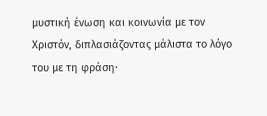μυστική ένωση και κοινωνία με τον Χριστόν, διπλασιάζοντας μάλιστα το λόγο του με τη φράση·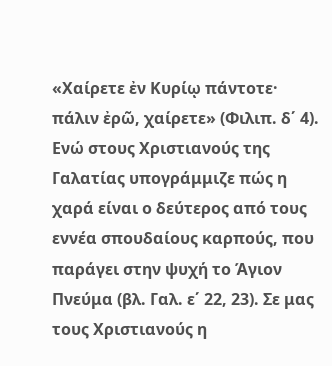«Χαίρετε ἐν Κυρίῳ πάντοτε· πάλιν ἐρῶ, χαίρετε» (Φιλιπ. δ΄ 4). Ενώ στους Χριστιανούς της Γαλατίας υπογράμμιζε πώς η χαρά είναι ο δεύτερος από τους εννέα σπουδαίους καρπούς, που παράγει στην ψυχή το Άγιον Πνεύμα (βλ. Γαλ. ε΄ 22, 23). Σε μας τους Χριστιανούς η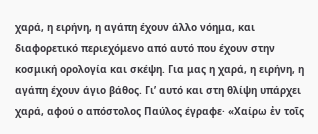χαρά, η ειρήνη, η αγάπη έχουν άλλο νόημα, και διαφορετικό περιεχόμενο από αυτό που έχουν στην κοσμική ορολογία και σκέψη. Για μας η χαρά, η ειρήνη, η αγάπη έχουν άγιο βάθος. Γι’ αυτό και στη θλίψη υπάρχει χαρά, αφού ο απόστολος Παύλος έγραφε· «Χαίρω ἐν τοῖς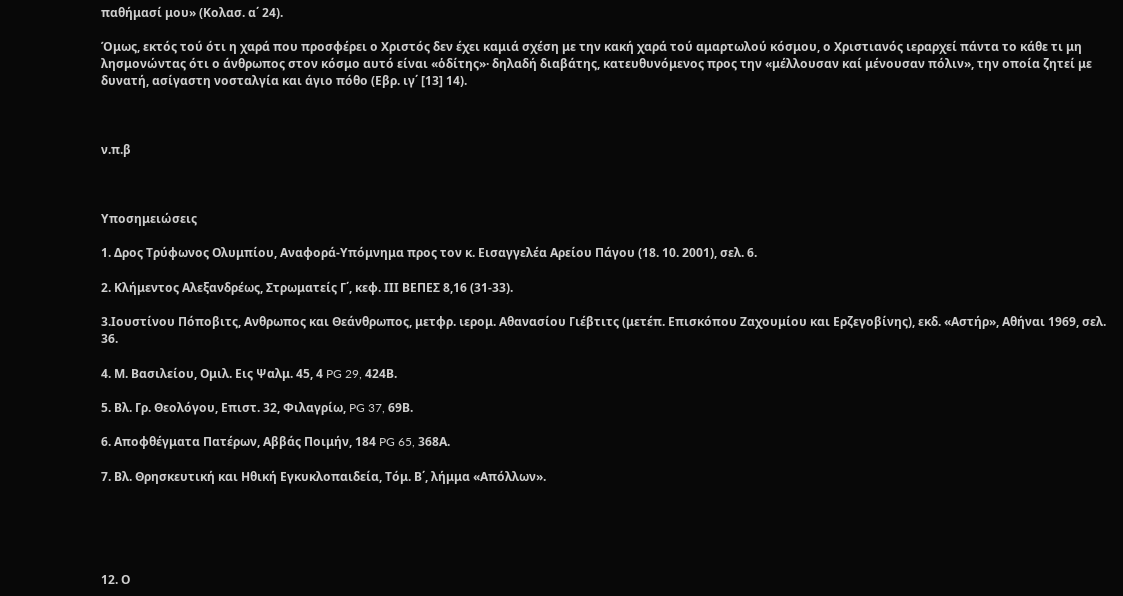παθήμασί μου» (Κολασ. α΄ 24).

Όμως, εκτός τού ότι η χαρά που προσφέρει ο Χριστός δεν έχει καμιά σχέση με την κακή χαρά τού αμαρτωλού κόσμου, ο Χριστιανός ιεραρχεί πάντα το κάθε τι μη λησμονώντας ότι ο άνθρωπος στον κόσμο αυτό είναι «ὁδίτης»· δηλαδή διαβάτης, κατευθυνόμενος προς την «μέλλουσαν καί μένουσαν πόλιν», την οποία ζητεί με δυνατή, ασίγαστη νοσταλγία και άγιο πόθο (Εβρ. ιγ΄ [13] 14).



ν.π.β



Υποσημειώσεις

1. Δρος Τρύφωνος Ολυμπίου, Αναφορά-Υπόμνημα προς τον κ. Εισαγγελέα Αρείου Πάγου (18. 10. 2001), σελ. 6.

2. Κλήμεντος Αλεξανδρέως, Στρωματείς Γ΄, κεφ. ΙΙΙ ΒΕΠΕΣ 8,16 (31-33).

3.Ιουστίνου Πόποβιτς, Ανθρωπος και Θεάνθρωπος, μετφρ. ιερομ. Αθανασίου Γιέβτιτς (μετέπ. Επισκόπου Ζαχουμίου και Ερζεγοβίνης), εκδ. «Αστήρ», Αθήναι 1969, σελ. 36.

4. Μ. Βασιλείου, Ομιλ. Εις Ψαλμ. 45, 4 PG 29, 424Β.

5. Βλ. Γρ. Θεολόγου, Επιστ. 32, Φιλαγρίω, PG 37, 69Β.

6. Αποφθέγματα Πατέρων, Αββάς Ποιμήν, 184 PG 65, 368Α.

7. Βλ. Θρησκευτική και Ηθική Εγκυκλοπαιδεία, Τόμ. Β΄, λήμμα «Απόλλων».





12. Ο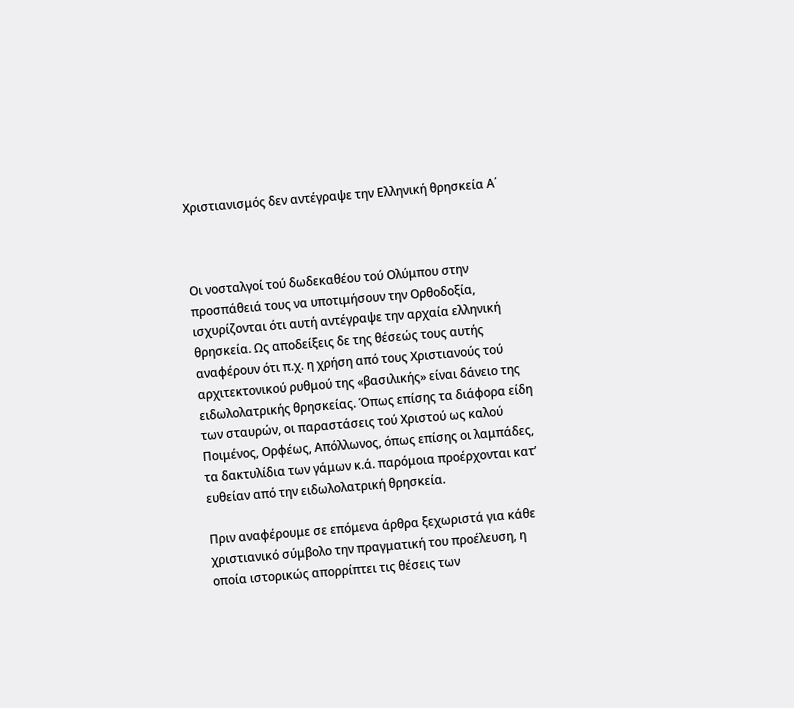Χριστιανισμός δεν αντέγραψε την Ελληνική θρησκεία Α΄



Οι νοσταλγοί τού δωδεκαθέου τού Ολύμπου στην προσπάθειά τους να υποτιμήσουν την Ορθοδοξία, ισχυρίζονται ότι αυτή αντέγραψε την αρχαία ελληνική θρησκεία. Ως αποδείξεις δε της θέσεώς τους αυτής αναφέρουν ότι π.χ. η χρήση από τους Χριστιανούς τού αρχιτεκτονικού ρυθμού της «βασιλικής» είναι δάνειο της ειδωλολατρικής θρησκείας. Όπως επίσης τα διάφορα είδη των σταυρών, οι παραστάσεις τού Χριστού ως καλού Ποιμένος, Ορφέως, Απόλλωνος, όπως επίσης οι λαμπάδες, τα δακτυλίδια των γάμων κ.ά. παρόμοια προέρχονται κατ’ ευθείαν από την ειδωλολατρική θρησκεία.

Πριν αναφέρουμε σε επόμενα άρθρα ξεχωριστά για κάθε χριστιανικό σύμβολο την πραγματική του προέλευση, η οποία ιστορικώς απορρίπτει τις θέσεις των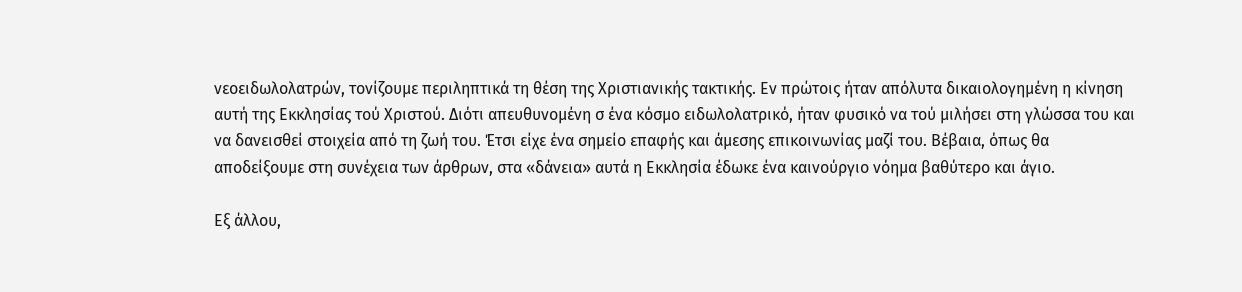νεοειδωλολατρών, τονίζουμε περιληπτικά τη θέση της Χριστιανικής τακτικής. Εν πρώτοις ήταν απόλυτα δικαιολογημένη η κίνηση αυτή της Εκκλησίας τού Χριστού. Διότι απευθυνομένη σ ένα κόσμο ειδωλολατρικό, ήταν φυσικό να τού μιλήσει στη γλώσσα του και να δανεισθεί στοιχεία από τη ζωή του. Έτσι είχε ένα σημείο επαφής και άμεσης επικοινωνίας μαζί του. Βέβαια, όπως θα αποδείξουμε στη συνέχεια των άρθρων, στα «δάνεια» αυτά η Εκκλησία έδωκε ένα καινούργιο νόημα βαθύτερο και άγιο.

Εξ άλλου,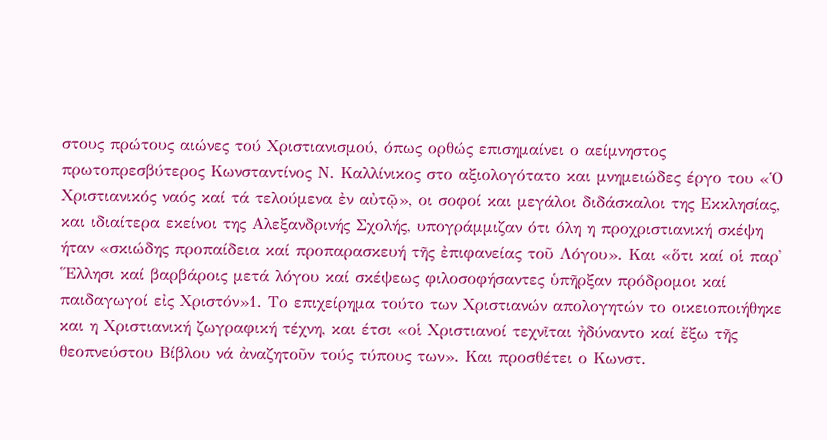στους πρώτους αιώνες τού Χριστιανισμού, όπως ορθώς επισημαίνει ο αείμνηστος πρωτοπρεσβύτερος Κωνσταντίνος Ν. Καλλίνικος στο αξιολογότατο και μνημειώδες έργο του «Ὁ Χριστιανικός ναός καί τά τελούμενα ἐν αὐτῷ», οι σοφοί και μεγάλοι διδάσκαλοι της Εκκλησίας, και ιδιαίτερα εκείνοι της Αλεξανδρινής Σχολής, υπογράμμιζαν ότι όλη η προχριστιανική σκέψη ήταν «σκιώδης προπαίδεια καί προπαρασκευή τῆς ἐπιφανείας τοῦ Λόγου». Και «ὅτι καί οἱ παρ᾿ ῞Ελλησι καί βαρβάροις μετά λόγου καί σκέψεως φιλοσοφήσαντες ὑπῆρξαν πρόδρομοι καί παιδαγωγοί εἰς Χριστόν»1. Το επιχείρημα τούτο των Χριστιανών απολογητών το οικειοποιήθηκε και η Χριστιανική ζωγραφική τέχνη, και έτσι «οἱ Χριστιανοί τεχνῖται ἠδύναντο καί ἔξω τῆς θεοπνεύστου Βίβλου νά ἀναζητοῦν τούς τύπους των». Και προσθέτει ο Κωνστ.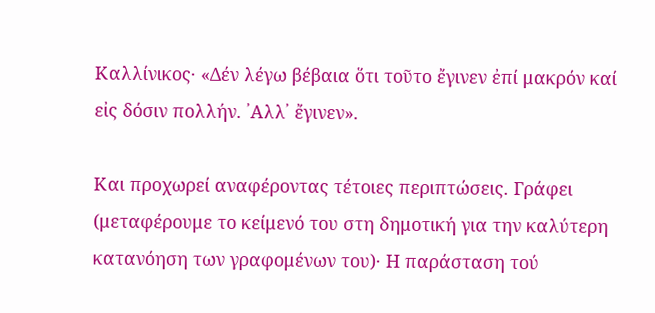Καλλίνικος· «Δέν λέγω βέβαια ὅτι τοῦτο ἔγινεν ἐπί μακρόν καί εἰς δόσιν πολλήν. ᾿Αλλ᾿ ἔγινεν».

Και προχωρεί αναφέροντας τέτοιες περιπτώσεις. Γράφει (μεταφέρουμε το κείμενό του στη δημοτική για την καλύτερη κατανόηση των γραφομένων του)· Η παράσταση τού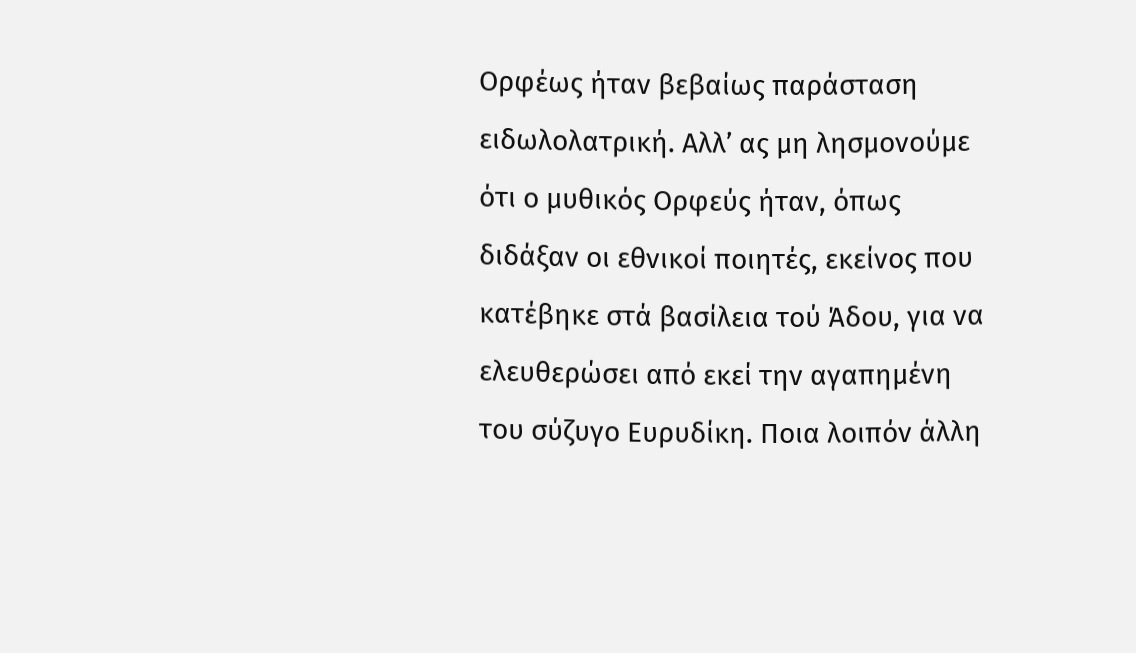Ορφέως ήταν βεβαίως παράσταση ειδωλολατρική. Αλλ’ ας μη λησμονούμε ότι ο μυθικός Ορφεύς ήταν, όπως διδάξαν οι εθνικοί ποιητές, εκείνος που κατέβηκε στά βασίλεια τού Άδου, για να ελευθερώσει από εκεί την αγαπημένη του σύζυγο Ευρυδίκη. Ποια λοιπόν άλλη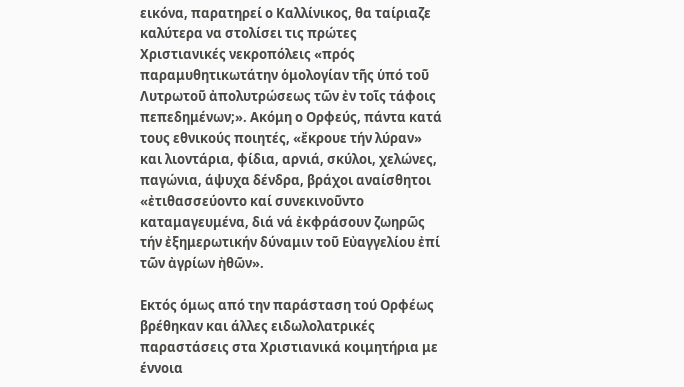εικόνα, παρατηρεί ο Καλλίνικος, θα ταίριαζε καλύτερα να στολίσει τις πρώτες Χριστιανικές νεκροπόλεις «πρός παραμυθητικωτάτην ὁμολογίαν τῆς ὑπό τοῦ Λυτρωτοῦ ἀπολυτρώσεως τῶν ἐν τοῖς τάφοις πεπεδημένων;». Ακόμη ο Ορφεύς, πάντα κατά τους εθνικούς ποιητές, «ἔκρουε τήν λύραν» και λιοντάρια, φίδια, αρνιά, σκύλοι, χελώνες, παγώνια, άψυχα δένδρα, βράχοι αναίσθητοι «ἐτιθασσεύοντο καί συνεκινοῦντο καταμαγευμένα, διά νά ἐκφράσουν ζωηρῶς τήν ἐξημερωτικήν δύναμιν τοῦ Εὐαγγελίου ἐπί τῶν ἀγρίων ἠθῶν».

Εκτός όμως από την παράσταση τού Ορφέως βρέθηκαν και άλλες ειδωλολατρικές παραστάσεις στα Χριστιανικά κοιμητήρια με έννοια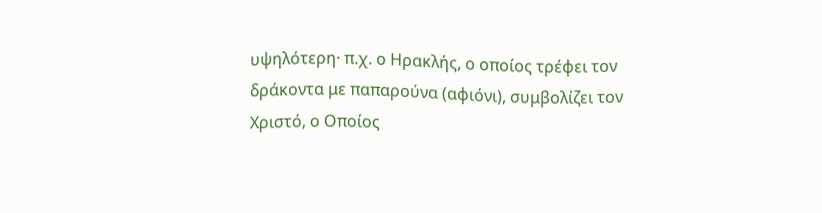υψηλότερη· π.χ. ο Ηρακλής, ο οποίος τρέφει τον δράκοντα με παπαρούνα (αφιόνι), συμβολίζει τον Χριστό, ο Οποίος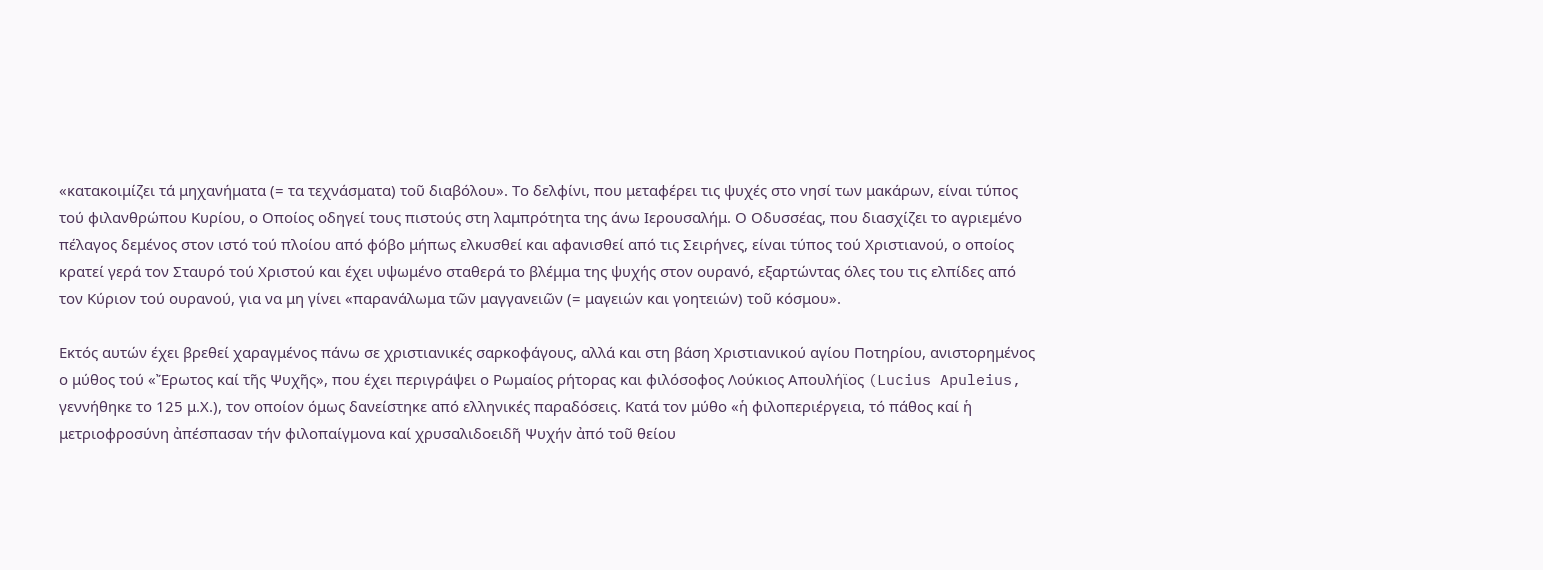«κατακοιμίζει τά μηχανήματα (= τα τεχνάσματα) τοῦ διαβόλου». Το δελφίνι, που μεταφέρει τις ψυχές στο νησί των μακάρων, είναι τύπος τού φιλανθρώπου Κυρίου, ο Οποίος οδηγεί τους πιστούς στη λαμπρότητα της άνω Ιερουσαλήμ. Ο Οδυσσέας, που διασχίζει το αγριεμένο πέλαγος δεμένος στον ιστό τού πλοίου από φόβο μήπως ελκυσθεί και αφανισθεί από τις Σειρήνες, είναι τύπος τού Χριστιανού, ο οποίος κρατεί γερά τον Σταυρό τού Χριστού και έχει υψωμένο σταθερά το βλέμμα της ψυχής στον ουρανό, εξαρτώντας όλες του τις ελπίδες από τον Κύριον τού ουρανού, για να μη γίνει «παρανάλωμα τῶν μαγγανειῶν (= μαγειών και γοητειών) τοῦ κόσμου».

Εκτός αυτών έχει βρεθεί χαραγμένος πάνω σε χριστιανικές σαρκοφάγους, αλλά και στη βάση Χριστιανικού αγίου Ποτηρίου, ανιστορημένος ο μύθος τού «Ἔρωτος καί τῆς Ψυχῆς», που έχει περιγράψει ο Ρωμαίος ρήτορας και φιλόσοφος Λούκιος Απουλήϊος (Lucius Apuleius, γεννήθηκε το 125 μ.Χ.), τον οποίον όμως δανείστηκε από ελληνικές παραδόσεις. Κατά τον μύθο «ἡ φιλοπεριέργεια, τό πάθος καί ἡ μετριοφροσύνη ἀπέσπασαν τήν φιλοπαίγμονα καί χρυσαλιδοειδῆ Ψυχήν ἀπό τοῦ θείου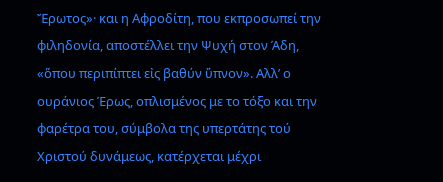Ἔρωτος»· και η Αφροδίτη, που εκπροσωπεί την φιληδονία, αποστέλλει την Ψυχή στον Άδη, «ὅπου περιπίπτει εἰς βαθύν ὕπνον». Αλλ’ ο ουράνιος Έρως, οπλισμένος με το τόξο και την φαρέτρα του, σύμβολα της υπερτάτης τού Χριστού δυνάμεως, κατέρχεται μέχρι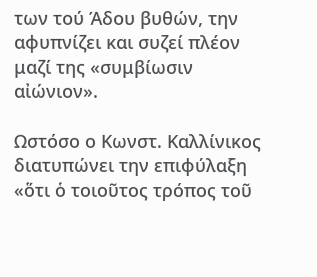των τού Άδου βυθών, την αφυπνίζει και συζεί πλέον μαζί της «συμβίωσιν αἰώνιον».

Ωστόσο ο Κωνστ. Καλλίνικος διατυπώνει την επιφύλαξη «ὅτι ὁ τοιοῦτος τρόπος τοῦ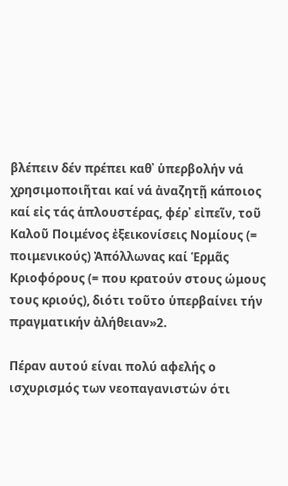βλέπειν δέν πρέπει καθ᾿ ὑπερβολήν νά χρησιμοποιῆται καί νά ἀναζητῇ κάποιος καί εἰς τάς ἁπλουστέρας, φέρ᾿ εἰπεῖν, τοῦ Καλοῦ Ποιμένος ἐξεικονίσεις Νομίους (= ποιμενικούς) Ἀπόλλωνας καί Ἑρμᾶς Κριοφόρους (= που κρατούν στους ώμους τους κριούς), διότι τοῦτο ὑπερβαίνει τήν πραγματικήν ἀλήθειαν»2.

Πέραν αυτού είναι πολύ αφελής ο ισχυρισμός των νεοπαγανιστών ότι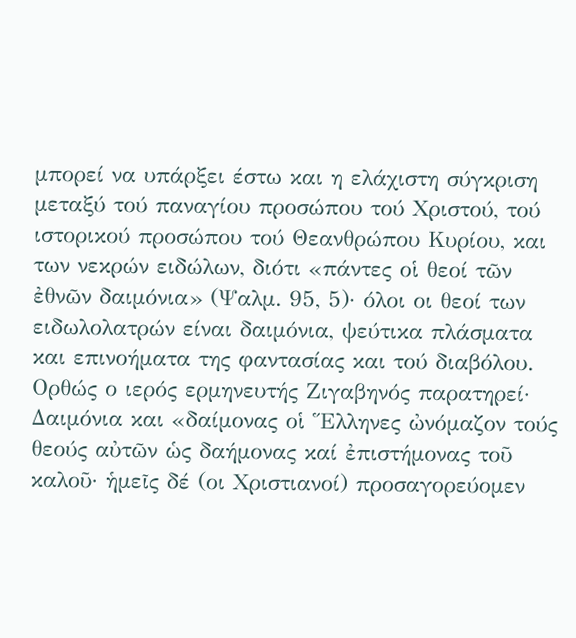μπορεί να υπάρξει έστω και η ελάχιστη σύγκριση μεταξύ τού παναγίου προσώπου τού Χριστού, τού ιστορικού προσώπου τού Θεανθρώπου Κυρίου, και των νεκρών ειδώλων, διότι «πάντες οἱ θεοί τῶν ἐθνῶν δαιμόνια» (Ψαλμ. 95, 5)· όλοι οι θεοί των ειδωλολατρών είναι δαιμόνια, ψεύτικα πλάσματα και επινοήματα της φαντασίας και τού διαβόλου. Ορθώς ο ιερός ερμηνευτής Ζιγαβηνός παρατηρεί· Δαιμόνια και «δαίμονας οἱ Ἕλληνες ὠνόμαζον τούς θεούς αὐτῶν ὡς δαήμονας καί ἐπιστήμονας τοῦ καλοῦ· ἡμεῖς δέ (οι Χριστιανοί) προσαγορεύομεν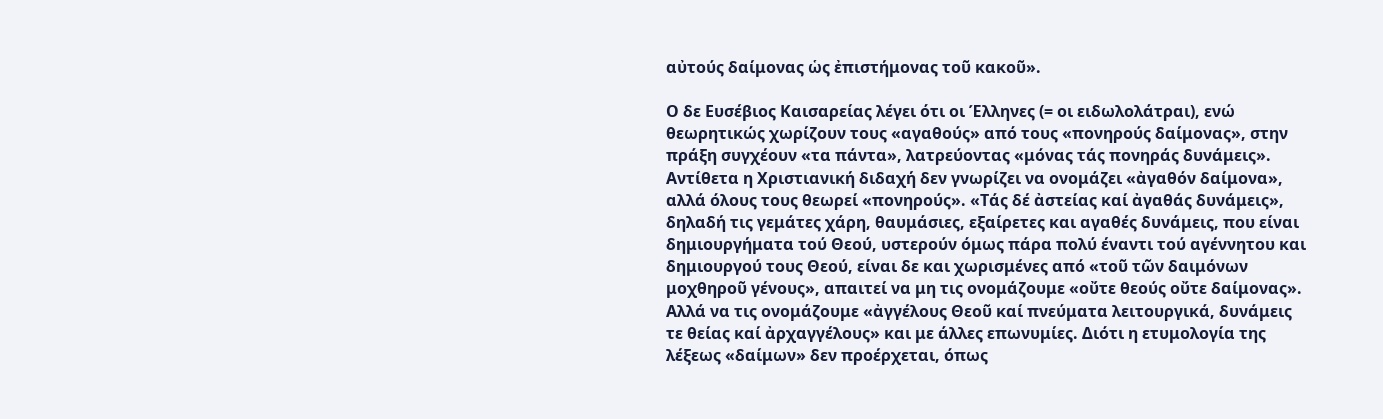αὐτούς δαίμονας ὡς ἐπιστήμονας τοῦ κακοῦ».

Ο δε Ευσέβιος Καισαρείας λέγει ότι οι Έλληνες (= οι ειδωλολάτραι), ενώ θεωρητικώς χωρίζουν τους «αγαθούς» από τους «πονηρούς δαίμονας», στην πράξη συγχέουν «τα πάντα», λατρεύοντας «μόνας τάς πονηράς δυνάμεις». Αντίθετα η Χριστιανική διδαχή δεν γνωρίζει να ονομάζει «ἀγαθόν δαίμονα», αλλά όλους τους θεωρεί «πονηρούς». «Τάς δέ ἀστείας καί ἀγαθάς δυνάμεις», δηλαδή τις γεμάτες χάρη, θαυμάσιες, εξαίρετες και αγαθές δυνάμεις, που είναι δημιουργήματα τού Θεού, υστερούν όμως πάρα πολύ έναντι τού αγέννητου και δημιουργού τους Θεού, είναι δε και χωρισμένες από «τοῦ τῶν δαιμόνων μοχθηροῦ γένους», απαιτεί να μη τις ονομάζουμε «οὔτε θεούς οὔτε δαίμονας». Αλλά να τις ονομάζουμε «ἀγγέλους Θεοῦ καί πνεύματα λειτουργικά, δυνάμεις τε θείας καί ἀρχαγγέλους» και με άλλες επωνυμίες. Διότι η ετυμολογία της λέξεως «δαίμων» δεν προέρχεται, όπως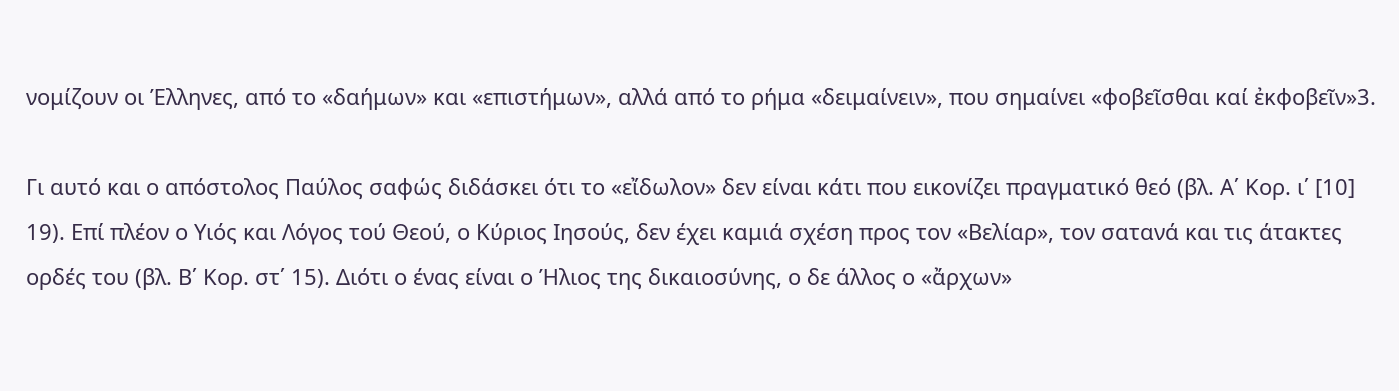νομίζουν οι Έλληνες, από το «δαήμων» και «επιστήμων», αλλά από το ρήμα «δειμαίνειν», που σημαίνει «φοβεῖσθαι καί ἐκφοβεῖν»3.

Γι αυτό και ο απόστολος Παύλος σαφώς διδάσκει ότι το «εἴδωλον» δεν είναι κάτι που εικονίζει πραγματικό θεό (βλ. Α΄ Κορ. ι΄ [10] 19). Επί πλέον ο Υιός και Λόγος τού Θεού, ο Κύριος Ιησούς, δεν έχει καμιά σχέση προς τον «Βελίαρ», τον σατανά και τις άτακτες ορδές του (βλ. Β΄ Κορ. στ΄ 15). Διότι ο ένας είναι ο Ήλιος της δικαιοσύνης, ο δε άλλος ο «ἄρχων»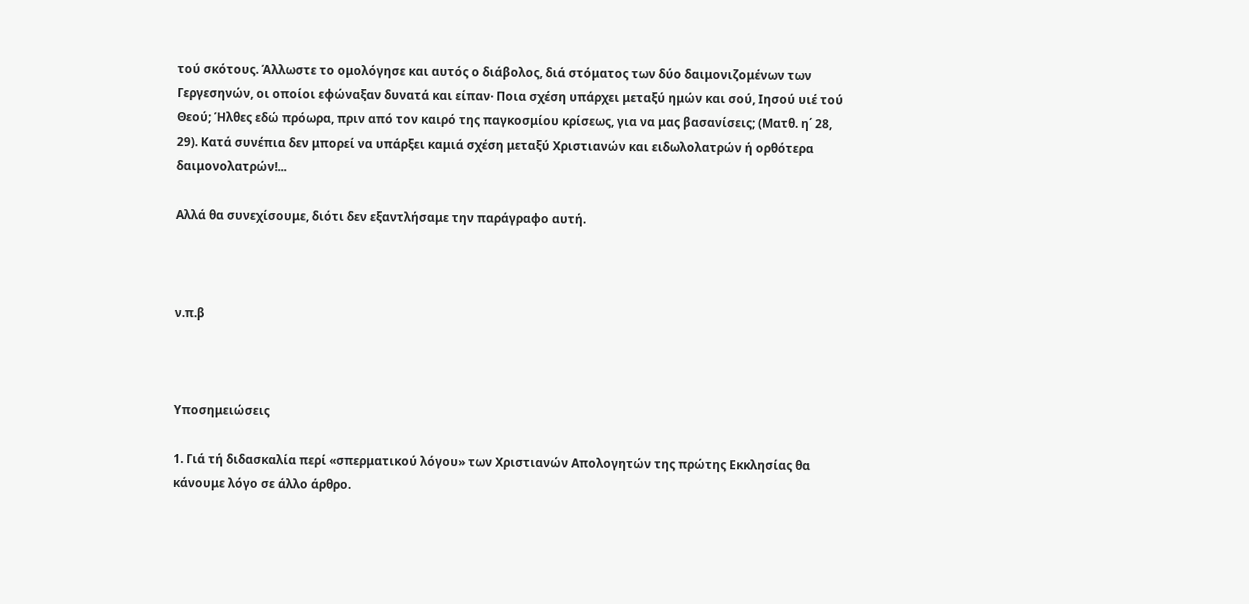τού σκότους. Άλλωστε το ομολόγησε και αυτός ο διάβολος, διά στόματος των δύο δαιμονιζομένων των Γεργεσηνών, οι οποίοι εφώναξαν δυνατά και είπαν· Ποια σχέση υπάρχει μεταξύ ημών και σού, Ιησού υιέ τού Θεού; Ήλθες εδώ πρόωρα, πριν από τον καιρό της παγκοσμίου κρίσεως, για να μας βασανίσεις; (Ματθ. η΄ 28, 29). Κατά συνέπια δεν μπορεί να υπάρξει καμιά σχέση μεταξύ Χριστιανών και ειδωλολατρών ή ορθότερα δαιμονολατρών!...

Αλλά θα συνεχίσουμε, διότι δεν εξαντλήσαμε την παράγραφο αυτή.



ν.π.β



Υποσημειώσεις

1. Γιά τή διδασκαλία περί «σπερματικού λόγου» των Χριστιανών Απολογητών της πρώτης Εκκλησίας θα κάνουμε λόγο σε άλλο άρθρο.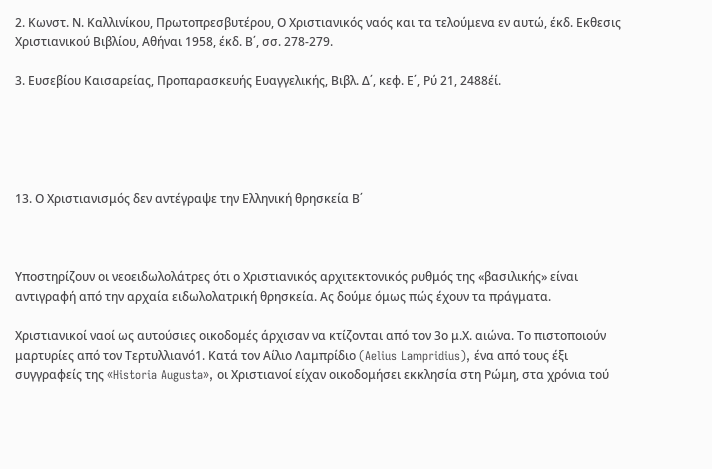2. Κωνστ. Ν. Καλλινίκου, Πρωτοπρεσβυτέρου, Ο Χριστιανικός ναός και τα τελούμενα εν αυτώ, έκδ. Εκθεσις Χριστιανικού Βιβλίου, Αθήναι 1958, έκδ. Β΄, σσ. 278-279.

3. Ευσεβίου Καισαρείας, Προπαρασκευής Ευαγγελικής, Βιβλ. Δ΄, κεφ. Ε΄, Ρύ 21, 2488έί.





13. Ο Χριστιανισμός δεν αντέγραψε την Ελληνική θρησκεία Β΄



Υποστηρίζουν οι νεοειδωλολάτρες ότι ο Χριστιανικός αρχιτεκτονικός ρυθμός της «βασιλικής» είναι αντιγραφή από την αρχαία ειδωλολατρική θρησκεία. Ας δούμε όμως πώς έχουν τα πράγματα.

Χριστιανικοί ναοί ως αυτούσιες οικοδομές άρχισαν να κτίζονται από τον 3ο μ.Χ. αιώνα. Το πιστοποιούν μαρτυρίες από τον Τερτυλλιανό1. Κατά τον Αίλιο Λαμπρίδιο (Aelius Lampridius), ένα από τους έξι συγγραφείς της «Historia Augusta», οι Χριστιανοί είχαν οικοδομήσει εκκλησία στη Ρώμη, στα χρόνια τού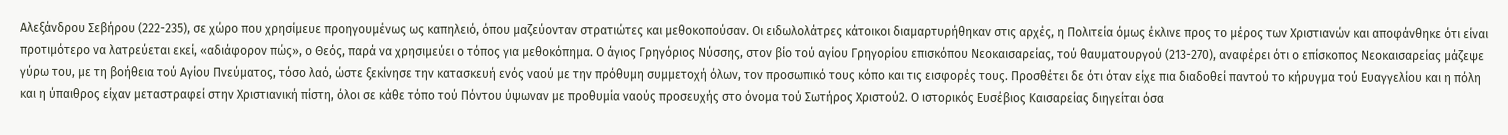Αλεξάνδρου Σεβήρου (222-235), σε χώρο που χρησίμευε προηγουμένως ως καπηλειό, όπου μαζεύονταν στρατιώτες και μεθοκοπούσαν. Οι ειδωλολάτρες κάτοικοι διαμαρτυρήθηκαν στις αρχές, η Πολιτεία όμως έκλινε προς το μέρος των Χριστιανών και αποφάνθηκε ότι είναι προτιμότερο να λατρεύεται εκεί, «αδιάφορον πώς», ο Θεός, παρά να χρησιμεύει ο τόπος για μεθοκόπημα. Ο άγιος Γρηγόριος Νύσσης, στον βίο τού αγίου Γρηγορίου επισκόπου Νεοκαισαρείας, τού θαυματουργού (213-270), αναφέρει ότι ο επίσκοπος Νεοκαισαρείας μάζεψε γύρω του, με τη βοήθεια τού Αγίου Πνεύματος, τόσο λαό, ώστε ξεκίνησε την κατασκευή ενός ναού με την πρόθυμη συμμετοχή όλων, τον προσωπικό τους κόπο και τις εισφορές τους. Προσθέτει δε ότι όταν είχε πια διαδοθεί παντού το κήρυγμα τού Ευαγγελίου και η πόλη και η ύπαιθρος είχαν μεταστραφεί στην Χριστιανική πίστη, όλοι σε κάθε τόπο τού Πόντου ύψωναν με προθυμία ναούς προσευχής στο όνομα τού Σωτήρος Χριστού2. Ο ιστορικός Ευσέβιος Καισαρείας διηγείται όσα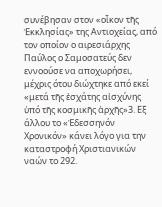συνέβησαν στον «οἶκον τῆς Ἐκκλησίας» της Αντιοχείας, από τον οποίον ο αιρεσιάρχης Παύλος ο Σαμοσατεύς δεν εννοούσε να αποχωρήσει, μέχρις ότου διώχτηκε από εκεί «μετά τῆς ἐσχάτης αἰσχύνης ὑπό τῆς κοσμικῆς ἀρχῆς»3. Εξ άλλου το «Ἐδεσσηνόν Χρονικόν» κάνει λόγο για την καταστροφή Χριστιανικών ναών το 292.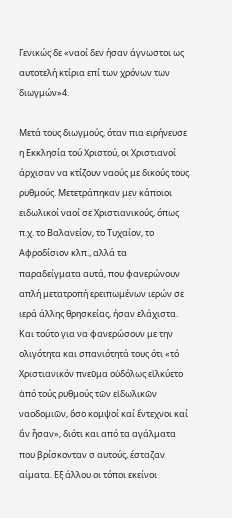Γενικώς δε «ναοί δεν ήσαν άγνωστοι ως αυτοτελή κτίρια επί των χρόνων των διωγμών»4.

Μετά τους διωγμούς, όταν πια ειρήνευσε η Εκκλησία τού Χριστού, οι Χριστιανοί άρχισαν να κτίζουν ναούς με δικούς τους ρυθμούς. Μετετράπηκαν μεν κάποιοι ειδωλικοί ναοί σε Χριστιανικούς, όπως π.χ. το Βαλανείον, το Τυχαίον, το Αφροδίσιον κλπ., αλλά τα παραδείγματα αυτά, που φανερώνουν απλή μετατροπή ερειπωμένων ιερών σε ιερά άλλης θρησκείας, ήσαν ελάχιστα. Και τούτο για να φανερώσουν με την ολιγότητα και σπανιότητά τους ότι «τό Χριστιανικόν πνεῦμα οὐδόλως εἱλκύετο ἀπό τούς ρυθμούς τῶν εἰδωλικῶν ναοδομιῶν, ὅσο κομψοί καί ἔντεχνοι καί ἄν ἦσαν», διότι και από τα αγάλματα που βρίσκονταν σ αυτούς, έσταζαν αίματα. Εξ άλλου οι τόποι εκείνοι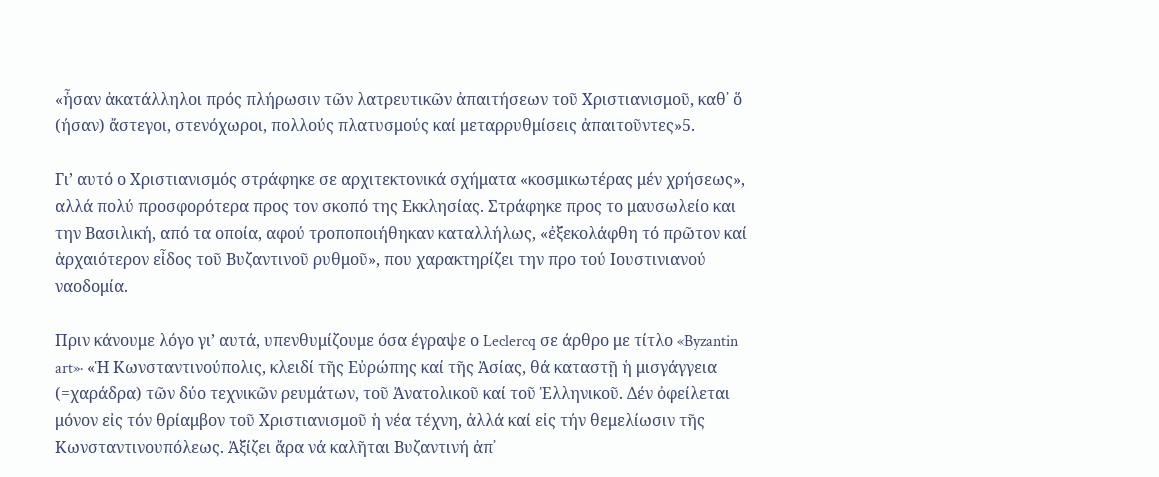«ἦσαν ἀκατάλληλοι πρός πλήρωσιν τῶν λατρευτικῶν ἀπαιτήσεων τοῦ Χριστιανισμοῦ, καθ᾿ ὅ (ήσαν) ἄστεγοι, στενόχωροι, πολλούς πλατυσμούς καί μεταρρυθμίσεις ἀπαιτοῦντες»5.

Γι’ αυτό ο Χριστιανισμός στράφηκε σε αρχιτεκτονικά σχήματα «κοσμικωτέρας μέν χρήσεως», αλλά πολύ προσφορότερα προς τον σκοπό της Εκκλησίας. Στράφηκε προς το μαυσωλείο και την Βασιλική, από τα οποία, αφού τροποποιήθηκαν καταλλήλως, «ἐξεκολάφθη τό πρῶτον καί ἀρχαιότερον εἶδος τοῦ Βυζαντινοῦ ρυθμοῦ», που χαρακτηρίζει την προ τού Ιουστινιανού ναοδομία.

Πριν κάνουμε λόγο γι’ αυτά, υπενθυμίζουμε όσα έγραψε ο Leclercq σε άρθρο με τίτλο «Byzantin art»· «Ἡ Κωνσταντινούπολις, κλειδί τῆς Εὐρώπης καί τῆς Ἀσίας, θά καταστῇ ἡ μισγάγγεια (=χαράδρα) τῶν δύο τεχνικῶν ρευμάτων, τοῦ Ἀνατολικοῦ καί τοῦ Ἑλληνικοῦ. Δέν ὀφείλεται μόνον εἰς τόν θρίαμβον τοῦ Χριστιανισμοῦ ἡ νέα τέχνη, ἀλλά καί εἰς τήν θεμελίωσιν τῆς Κωνσταντινουπόλεως. Ἀξίζει ἄρα νά καλῆται Βυζαντινή ἀπ᾿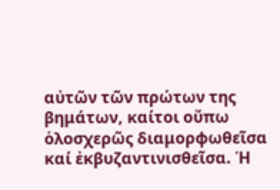αὐτῶν τῶν πρώτων της βημάτων, καίτοι οὔπω ὁλοσχερῶς διαμορφωθεῖσα καί ἐκβυζαντινισθεῖσα. Ἡ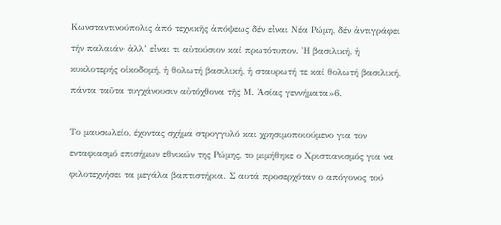Κωνσταντινούπολις ἀπό τεχνικῆς ἀπόψεως δέν εἶναι Νέα Ρώμη, δέν ἀντιγράφει τήν παλαιάν· ἀλλ’ εἶναι τι αὐτούσιον καί πρωτότυπον. Ἡ βασιλική, ἡ κυκλοτερής οἰκοδομή, ἡ θολωτή βασιλική, ἡ σταυρωτή τε καί θολωτή βασιλική, πάντα ταῦτα τυγχάνουσιν αὐτόχθονα τῆς Μ. Ἀσίας γεννήματα»6.

Το μαυσωλείο, έχοντας σχήμα στρογγυλό και χρησιμοποιούμενο για τον ενταφιασμό επισήμων εθνικών της Ρώμης, το μιμήθηκε ο Χριστιανισμός για να φιλοτεχνήσει τα μεγάλα βαπτιστήρια. Σ αυτά προσερχόταν ο απόγονος τού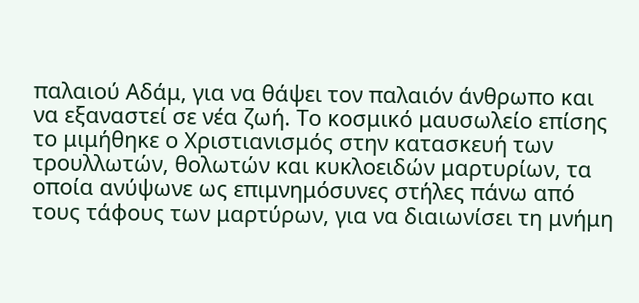παλαιού Αδάμ, για να θάψει τον παλαιόν άνθρωπο και να εξαναστεί σε νέα ζωή. Το κοσμικό μαυσωλείο επίσης το μιμήθηκε ο Χριστιανισμός στην κατασκευή των τρουλλωτών, θολωτών και κυκλοειδών μαρτυρίων, τα οποία ανύψωνε ως επιμνημόσυνες στήλες πάνω από τους τάφους των μαρτύρων, για να διαιωνίσει τη μνήμη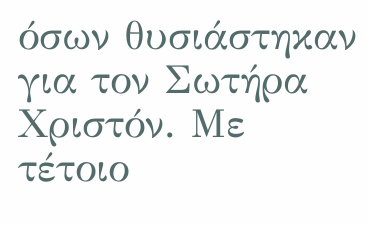όσων θυσιάστηκαν για τον Σωτήρα Χριστόν. Με τέτοιο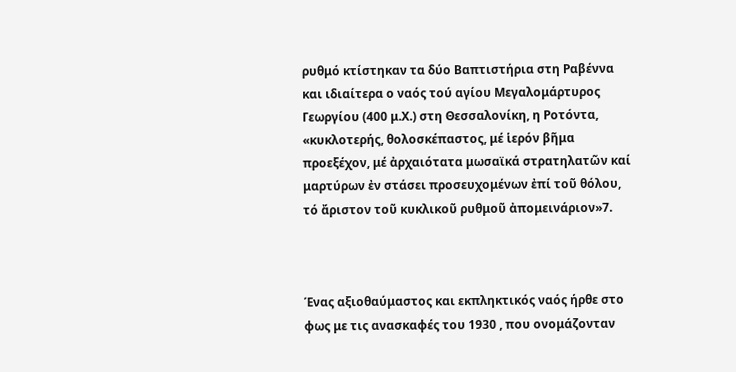ρυθμό κτίστηκαν τα δύο Βαπτιστήρια στη Ραβέννα και ιδιαίτερα ο ναός τού αγίου Μεγαλομάρτυρος Γεωργίου (400 μ.Χ.) στη Θεσσαλονίκη, η Ροτόντα, «κυκλοτερής, θολοσκέπαστος, μέ ἱερόν βῆμα προεξέχον, μέ ἀρχαιότατα μωσαϊκά στρατηλατῶν καί μαρτύρων ἐν στάσει προσευχομένων ἐπί τοῦ θόλου, τό ἄριστον τοῦ κυκλικοῦ ρυθμοῦ ἀπομεινάριον»7.



Ένας αξιοθαύμαστος και εκπληκτικός ναός ήρθε στο φως με τις ανασκαφές του 1930 , που ονομάζονταν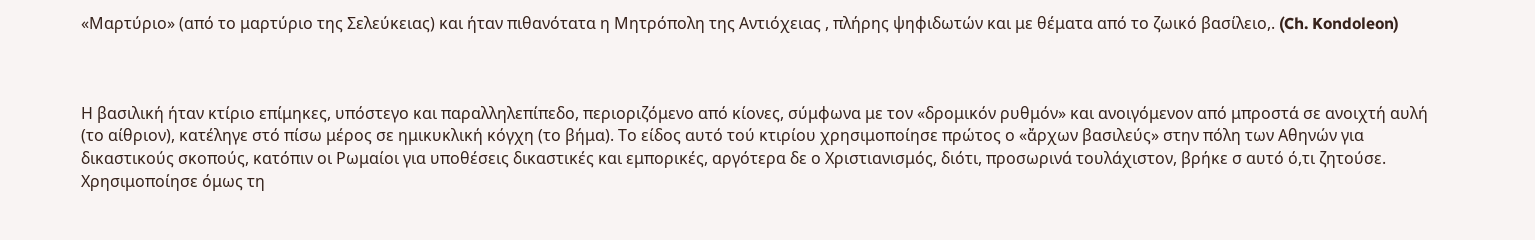«Μαρτύριο» (από το μαρτύριο της Σελεύκειας) και ήταν πιθανότατα η Μητρόπολη της Αντιόχειας , πλήρης ψηφιδωτών και με θέματα από το ζωικό βασίλειο,. (Ch. Kondoleon)



Η βασιλική ήταν κτίριο επίμηκες, υπόστεγο και παραλληλεπίπεδο, περιοριζόμενο από κίονες, σύμφωνα με τον «δρομικόν ρυθμόν» και ανοιγόμενον από μπροστά σε ανοιχτή αυλή (το αίθριον), κατέληγε στό πίσω μέρος σε ημικυκλική κόγχη (το βήμα). Το είδος αυτό τού κτιρίου χρησιμοποίησε πρώτος ο «ἄρχων βασιλεύς» στην πόλη των Αθηνών για δικαστικούς σκοπούς, κατόπιν οι Ρωμαίοι για υποθέσεις δικαστικές και εμπορικές, αργότερα δε ο Χριστιανισμός, διότι, προσωρινά τουλάχιστον, βρήκε σ αυτό ό,τι ζητούσε. Χρησιμοποίησε όμως τη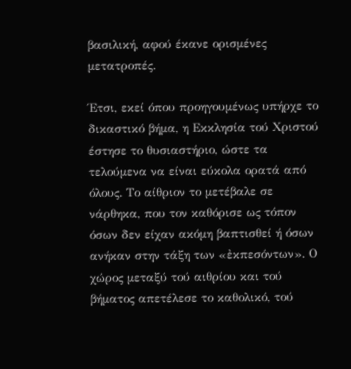βασιλική, αφού έκανε ορισμένες μετατροπές.

Έτσι, εκεί όπου προηγουμένως υπήρχε το δικαστικό βήμα, η Εκκλησία τού Χριστού έστησε το θυσιαστήριο, ώστε τα τελούμενα να είναι εύκολα ορατά από όλους. Το αίθριον το μετέβαλε σε νάρθηκα, που τον καθόρισε ως τόπον όσων δεν είχαν ακόμη βαπτισθεί ή όσων ανήκαν στην τάξη των «ἐκπεσόντων». Ο χώρος μεταξύ τού αιθρίου και τού βήματος απετέλεσε το καθολικό, τού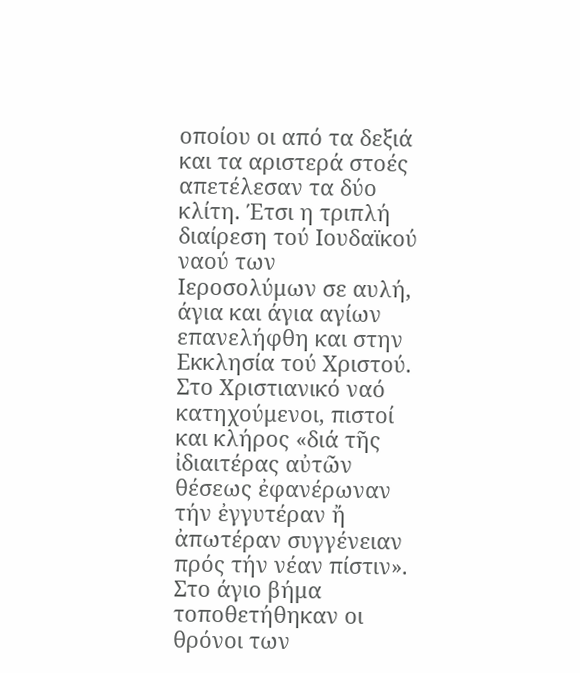οποίου οι από τα δεξιά και τα αριστερά στοές απετέλεσαν τα δύο κλίτη. Έτσι η τριπλή διαίρεση τού Ιουδαϊκού ναού των Ιεροσολύμων σε αυλή, άγια και άγια αγίων επανελήφθη και στην Εκκλησία τού Χριστού. Στο Χριστιανικό ναό κατηχούμενοι, πιστοί και κλήρος «διά τῆς ἰδιαιτέρας αὐτῶν θέσεως ἐφανέρωναν τήν ἐγγυτέραν ἤ ἀπωτέραν συγγένειαν πρός τήν νέαν πίστιν». Στο άγιο βήμα τοποθετήθηκαν οι θρόνοι των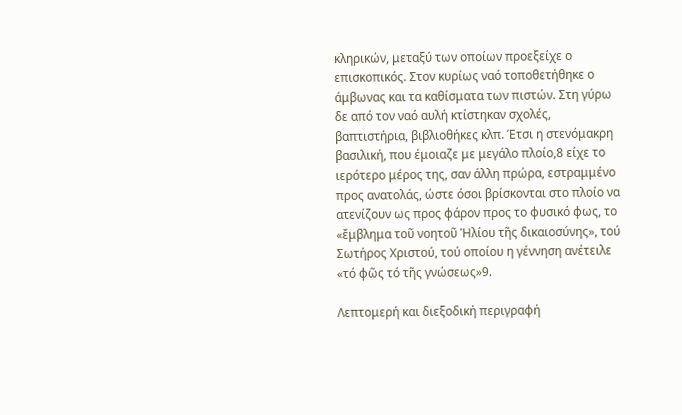κληρικών, μεταξύ των οποίων προεξείχε ο επισκοπικός. Στον κυρίως ναό τοποθετήθηκε ο άμβωνας και τα καθίσματα των πιστών. Στη γύρω δε από τον ναό αυλή κτίστηκαν σχολές, βαπτιστήρια, βιβλιοθήκες κλπ. Έτσι η στενόμακρη βασιλική, που έμοιαζε με μεγάλο πλοίο,8 είχε το ιερότερο μέρος της, σαν άλλη πρώρα, εστραμμένο προς ανατολάς, ώστε όσοι βρίσκονται στο πλοίο να ατενίζουν ως προς φάρον προς το φυσικό φως, το «ἔμβλημα τοῦ νοητοῦ Ἡλίου τῆς δικαιοσύνης», τού Σωτήρος Χριστού, τού οποίου η γέννηση ανέτειλε «τό φῶς τό τῆς γνώσεως»9.

Λεπτομερή και διεξοδική περιγραφή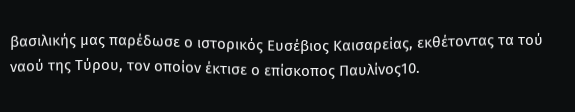βασιλικής μας παρέδωσε ο ιστορικός Ευσέβιος Καισαρείας, εκθέτοντας τα τού ναού της Τύρου, τον οποίον έκτισε ο επίσκοπος Παυλίνος10.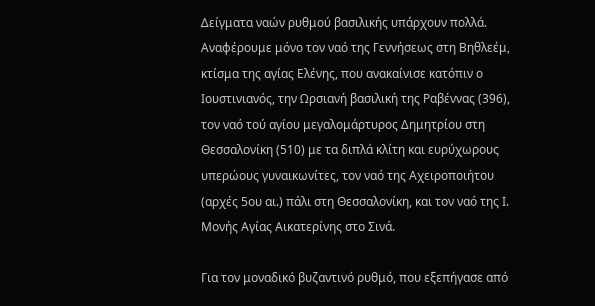Δείγματα ναών ρυθμού βασιλικής υπάρχουν πολλά. Αναφέρουμε μόνο τον ναό της Γεννήσεως στη Βηθλεέμ, κτίσμα της αγίας Ελένης, που ανακαίνισε κατόπιν ο Ιουστινιανός, την Ωρσιανή βασιλική της Ραβέννας (396), τον ναό τού αγίου μεγαλομάρτυρος Δημητρίου στη Θεσσαλονίκη (510) με τα διπλά κλίτη και ευρύχωρους υπερώους γυναικωνίτες, τον ναό της Αχειροποιήτου (αρχές 5ου αι.) πάλι στη Θεσσαλονίκη, και τον ναό της Ι. Μονής Αγίας Αικατερίνης στο Σινά.

Για τον μοναδικό βυζαντινό ρυθμό, που εξεπήγασε από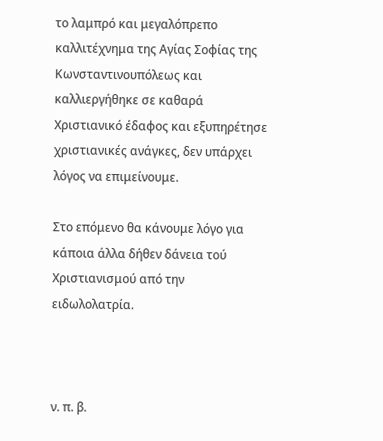το λαμπρό και μεγαλόπρεπο καλλιτέχνημα της Αγίας Σοφίας της Κωνσταντινουπόλεως και καλλιεργήθηκε σε καθαρά Χριστιανικό έδαφος και εξυπηρέτησε χριστιανικές ανάγκες, δεν υπάρχει λόγος να επιμείνουμε.

Στο επόμενο θα κάνουμε λόγο για κάποια άλλα δήθεν δάνεια τού Χριστιανισμού από την ειδωλολατρία.



ν. π. β.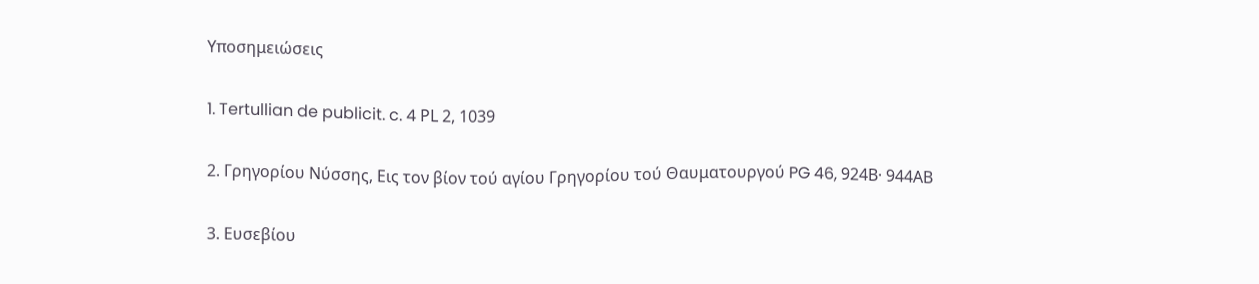Υποσημειώσεις

1. Tertullian de publicit. c. 4 ΡL 2, 1039

2. Γρηγορίου Νύσσης, Εις τον βίον τού αγίου Γρηγορίου τού Θαυματουργού PG 46, 924Β· 944ΑΒ

3. Ευσεβίου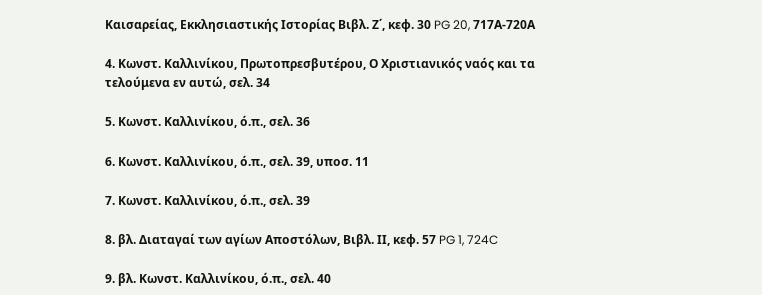Καισαρείας, Εκκλησιαστικής Ιστορίας Βιβλ. Ζ΄, κεφ. 30 PG 20, 717Α-720Α

4. Κωνστ. Καλλινίκου, Πρωτοπρεσβυτέρου, Ο Χριστιανικός ναός και τα τελούμενα εν αυτώ, σελ. 34

5. Κωνστ. Καλλινίκου, ό.π., σελ. 36

6. Κωνστ. Καλλινίκου, ό.π., σελ. 39, υποσ. 11

7. Κωνστ. Καλλινίκου, ό.π., σελ. 39

8. βλ. Διαταγαί των αγίων Αποστόλων, Βιβλ. ΙΙ, κεφ. 57 PG 1, 724C

9. βλ. Κωνστ. Καλλινίκου, ό.π., σελ. 40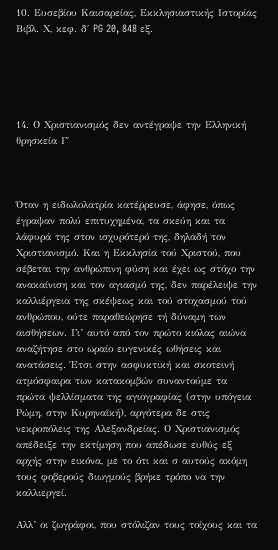10. Ευσεβίου Καισαρείας, Εκκλησιαστικής Ιστορίας Βιβλ. Χ, κεφ. δ΄ PG 20, 848 εξ.





14. Ο Χριστιανισμός δεν αντέγραψε την Ελληνική θρησκεία Γ΄



Όταν η ειδωλολατρία κατέρρευσε, άφησε, όπως έγραψαν πολύ επιτυχημένα, τα σκεύη και τα λάφυρά της στον ισχυρότερό της, δηλαδή τον Χριστιανισμό. Και η Εκκλησία τού Χριστού, που σέβεται την ανθρώπινη φύση και έχει ως στόχο την ανακαίνιση και τον αγιασμό της, δεν παρέλειψε την καλλιέργεια της σκέψεως και τού στοχασμού τού ανθρώπου, ούτε παραθεώρησε τή δύναμη των αισθήσεων. Γι’ αυτό από τον πρώτο κιόλας αιώνα αναζήτησε στο ωραίο ευγενικές ωθήσεις και ανατάσεις. Έτσι στην ασφυκτική και σκοτεινή ατμόσφαιρα των κατακομβών συναντούμε τα πρώτα ψελλίσματα της αγιογραφίας (στην υπόγεια Ρώμη, στην Κυρηναϊκή), αργότερα δε στις νεκροπόλεις της Αλεξανδρείας. Ο Χριστιανισμός απέδειξε την εκτίμηση που απέδωσε ευθύς εξ αρχής στην εικόνα, με το ότι και σ αυτούς ακόμη τους φοβερούς διωγμούς βρήκε τρόπο να την καλλιεργεί.

Αλλ’ οι ζωγράφοι, που στόλιζαν τους τοίχους και τα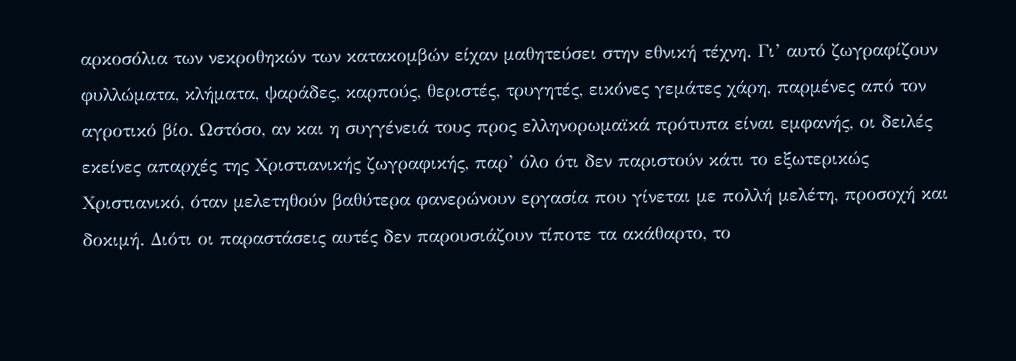αρκοσόλια των νεκροθηκών των κατακομβών είχαν μαθητεύσει στην εθνική τέχνη. Γι’ αυτό ζωγραφίζουν φυλλώματα, κλήματα, ψαράδες, καρπούς, θεριστές, τρυγητές, εικόνες γεμάτες χάρη, παρμένες από τον αγροτικό βίο. Ωστόσο, αν και η συγγένειά τους προς ελληνορωμαϊκά πρότυπα είναι εμφανής, οι δειλές εκείνες απαρχές της Χριστιανικής ζωγραφικής, παρ’ όλο ότι δεν παριστούν κάτι το εξωτερικώς Χριστιανικό, όταν μελετηθούν βαθύτερα φανερώνουν εργασία που γίνεται με πολλή μελέτη, προσοχή και δοκιμή. Διότι οι παραστάσεις αυτές δεν παρουσιάζουν τίποτε τα ακάθαρτο, το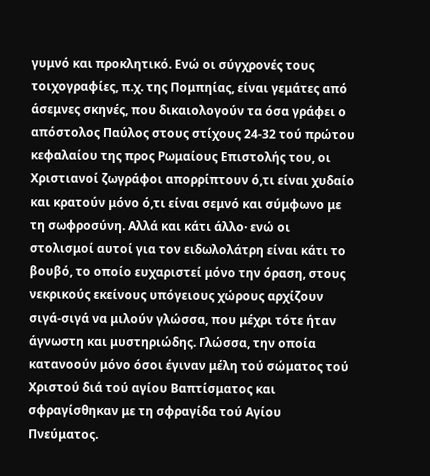γυμνό και προκλητικό. Ενώ οι σύγχρονές τους τοιχογραφίες, π.χ. της Πομπηίας, είναι γεμάτες από άσεμνες σκηνές, που δικαιολογούν τα όσα γράφει ο απόστολος Παύλος στους στίχους 24-32 τού πρώτου κεφαλαίου της προς Ρωμαίους Επιστολής του, οι Χριστιανοί ζωγράφοι απορρίπτουν ό,τι είναι χυδαίο και κρατούν μόνο ό,τι είναι σεμνό και σύμφωνο με τη σωφροσύνη. Αλλά και κάτι άλλο· ενώ οι στολισμοί αυτοί για τον ειδωλολάτρη είναι κάτι το βουβό, το οποίο ευχαριστεί μόνο την όραση, στους νεκρικούς εκείνους υπόγειους χώρους αρχίζουν σιγά-σιγά να μιλούν γλώσσα, που μέχρι τότε ήταν άγνωστη και μυστηριώδης. Γλώσσα, την οποία κατανοούν μόνο όσοι έγιναν μέλη τού σώματος τού Χριστού διά τού αγίου Βαπτίσματος και σφραγίσθηκαν με τη σφραγίδα τού Αγίου Πνεύματος.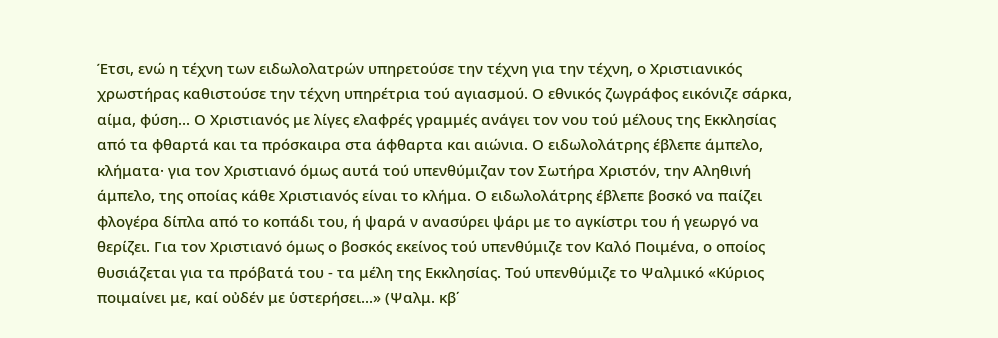Έτσι, ενώ η τέχνη των ειδωλολατρών υπηρετούσε την τέχνη για την τέχνη, ο Χριστιανικός χρωστήρας καθιστούσε την τέχνη υπηρέτρια τού αγιασμού. Ο εθνικός ζωγράφος εικόνιζε σάρκα, αίμα, φύση... Ο Χριστιανός με λίγες ελαφρές γραμμές ανάγει τον νου τού μέλους της Εκκλησίας από τα φθαρτά και τα πρόσκαιρα στα άφθαρτα και αιώνια. Ο ειδωλολάτρης έβλεπε άμπελο, κλήματα· για τον Χριστιανό όμως αυτά τού υπενθύμιζαν τον Σωτήρα Χριστόν, την Αληθινή άμπελο, της οποίας κάθε Χριστιανός είναι το κλήμα. Ο ειδωλολάτρης έβλεπε βοσκό να παίζει φλογέρα δίπλα από το κοπάδι του, ή ψαρά ν ανασύρει ψάρι με το αγκίστρι του ή γεωργό να θερίζει. Για τον Χριστιανό όμως ο βοσκός εκείνος τού υπενθύμιζε τον Καλό Ποιμένα, ο οποίος θυσιάζεται για τα πρόβατά του - τα μέλη της Εκκλησίας. Τού υπενθύμιζε το Ψαλμικό «Κύριος ποιμαίνει με, καί οὐδέν με ὑστερήσει...» (Ψαλμ. κβ΄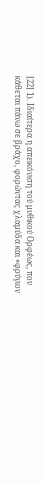[22] 1). Ιδιαίτερα η απεικόνιση τού μυθικού Ορφέως, που κάθεται πάνω σε βράχο, φορώντας χλαμύδα και «φρύγιον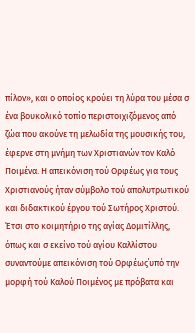πίλον», και ο οποίος κρούει τη λύρα του μέσα σ ένα βουκολικό τοπίο περιστοιχιζόμενος από ζώα που ακούνε τη μελωδία της μουσικής του, έφερνε στη μνήμη των Χριστιανών τον Καλό Ποιμένα. Η απεικόνιση τού Ορφέως για τους Χριστιανούς ήταν σύμβολο τού απολυτρωτικού και διδακτικού έργου τού Σωτήρος Χριστού. Έτσι στο κοιμητήριο της αγίας Δομιτίλλης, όπως και σ εκείνο τού αγίου Καλλίστου συναντούμε απεικόνιση τού Ορφέως΄υπό την μορφή τού Καλού Ποιμένος με πρόβατα και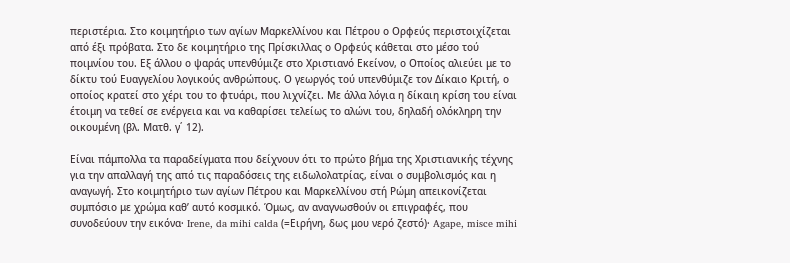περιστέρια. Στο κοιμητήριο των αγίων Μαρκελλίνου και Πέτρου ο Ορφεύς περιστοιχίζεται από έξι πρόβατα. Στο δε κοιμητήριο της Πρίσκιλλας ο Ορφεύς κάθεται στο μέσο τού ποιμνίου του. Εξ άλλου ο ψαράς υπενθύμιζε στο Χριστιανό Εκείνον, ο Οποίος αλιεύει με το δίκτυ τού Ευαγγελίου λογικούς ανθρώπους. Ο γεωργός τού υπενθύμιζε τον Δίκαιο Κριτή, ο οποίος κρατεί στο χέρι του το φτυάρι, που λιχνίζει. Με άλλα λόγια η δίκαιη κρίση του είναι έτοιμη να τεθεί σε ενέργεια και να καθαρίσει τελείως το αλώνι του, δηλαδή ολόκληρη την οικουμένη (βλ. Ματθ. γ΄ 12).

Είναι πάμπολλα τα παραδείγματα που δείχνουν ότι το πρώτο βήμα της Χριστιανικής τέχνης για την απαλλαγή της από τις παραδόσεις της ειδωλολατρίας, είναι ο συμβολισμός και η αναγωγή. Στο κοιμητήριο των αγίων Πέτρου και Μαρκελλίνου στή Ρώμη απεικονίζεται συμπόσιο με χρώμα καθ’ αυτό κοσμικό. Όμως, αν αναγνωσθούν οι επιγραφές, που συνοδεύουν την εικόνα· Irene, da mihi calda (=Ειρήνη, δως μου νερό ζεστό)· Agape, misce mihi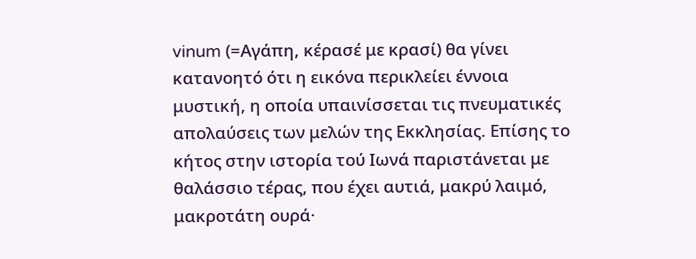vinum (=Αγάπη, κέρασέ με κρασί) θα γίνει κατανοητό ότι η εικόνα περικλείει έννοια μυστική, η οποία υπαινίσσεται τις πνευματικές απολαύσεις των μελών της Εκκλησίας. Επίσης το κήτος στην ιστορία τού Ιωνά παριστάνεται με θαλάσσιο τέρας, που έχει αυτιά, μακρύ λαιμό, μακροτάτη ουρά·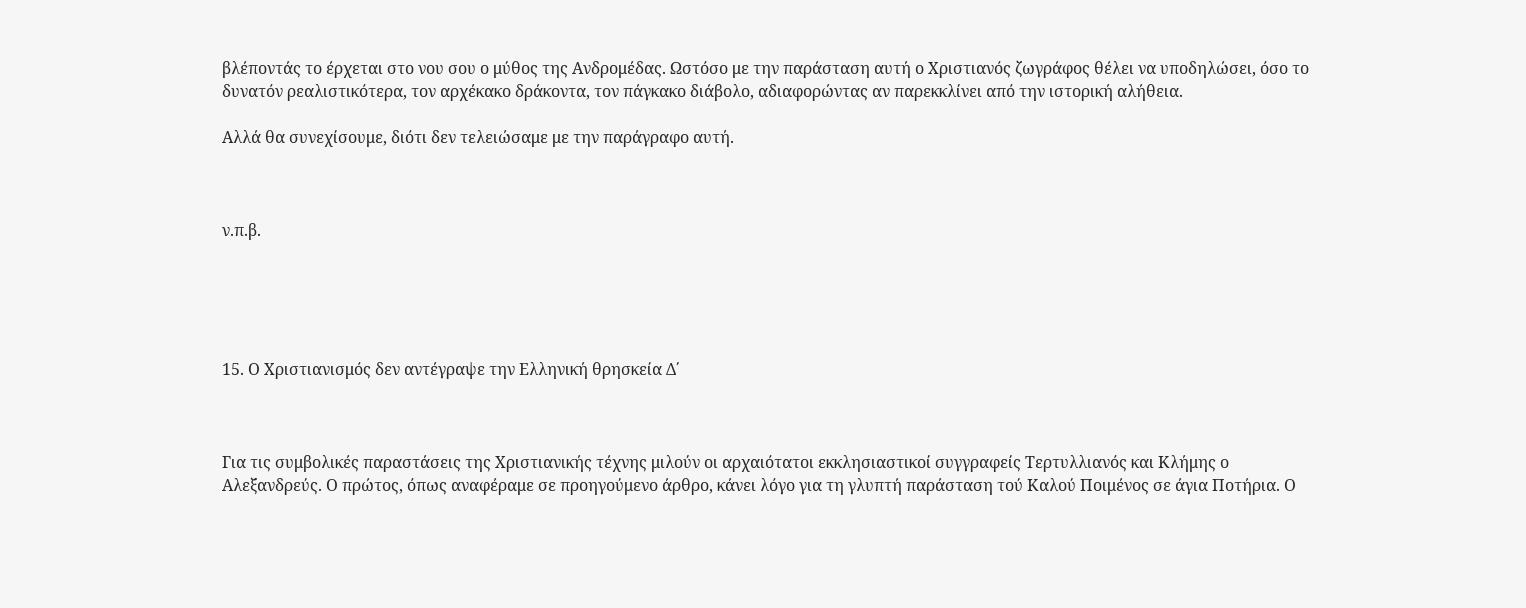βλέποντάς το έρχεται στο νου σου ο μύθος της Ανδρομέδας. Ωστόσο με την παράσταση αυτή ο Χριστιανός ζωγράφος θέλει να υποδηλώσει, όσο το δυνατόν ρεαλιστικότερα, τον αρχέκακο δράκοντα, τον πάγκακο διάβολο, αδιαφορώντας αν παρεκκλίνει από την ιστορική αλήθεια.

Αλλά θα συνεχίσουμε, διότι δεν τελειώσαμε με την παράγραφο αυτή.



ν.π.β.





15. Ο Χριστιανισμός δεν αντέγραψε την Ελληνική θρησκεία Δ΄



Για τις συμβολικές παραστάσεις της Χριστιανικής τέχνης μιλούν οι αρχαιότατοι εκκλησιαστικοί συγγραφείς Τερτυλλιανός και Κλήμης ο Αλεξανδρεύς. Ο πρώτος, όπως αναφέραμε σε προηγούμενο άρθρο, κάνει λόγο για τη γλυπτή παράσταση τού Καλού Ποιμένος σε άγια Ποτήρια. Ο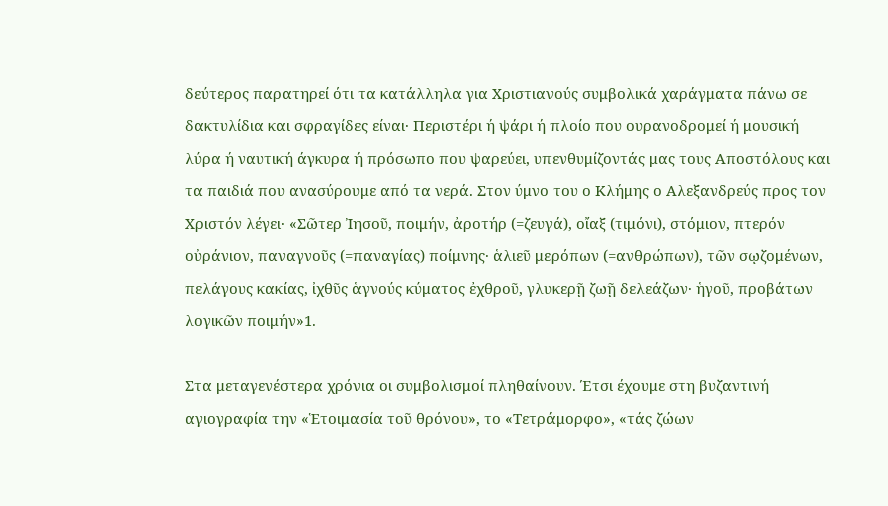δεύτερος παρατηρεί ότι τα κατάλληλα για Χριστιανούς συμβολικά χαράγματα πάνω σε δακτυλίδια και σφραγίδες είναι· Περιστέρι ή ψάρι ή πλοίο που ουρανοδρομεί ή μουσική λύρα ή ναυτική άγκυρα ή πρόσωπο που ψαρεύει, υπενθυμίζοντάς μας τους Αποστόλους και τα παιδιά που ανασύρουμε από τα νερά. Στον ύμνο του ο Κλήμης ο Αλεξανδρεύς προς τον Χριστόν λέγει· «Σῶτερ Ἰησοῦ, ποιμήν, ἀροτήρ (=ζευγά), οἴαξ (τιμόνι), στόμιον, πτερόν οὐράνιον, παναγνοῦς (=παναγίας) ποίμνης· ἁλιεῦ μερόπων (=ανθρώπων), τῶν σῳζομένων, πελάγους κακίας, ἰχθῦς ἁγνούς κύματος ἐχθροῦ, γλυκερῇ ζωῇ δελεάζων· ἡγοῦ, προβάτων λογικῶν ποιμήν»1.

Στα μεταγενέστερα χρόνια οι συμβολισμοί πληθαίνουν. Έτσι έχουμε στη βυζαντινή αγιογραφία την «Ἑτοιμασία τοῦ θρόνου», το «Τετράμορφο», «τάς ζώων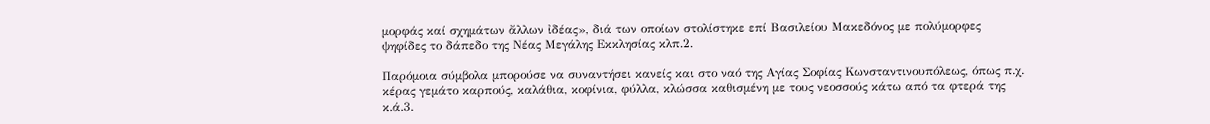μορφάς καί σχημάτων ἄλλων ἰδέας», διά των οποίων στολίστηκε επί Βασιλείου Μακεδόνος με πολύμορφες ψηφίδες το δάπεδο της Νέας Μεγάλης Εκκλησίας κλπ.2.

Παρόμοια σύμβολα μπορούσε να συναντήσει κανείς και στο ναό της Αγίας Σοφίας Κωνσταντινουπόλεως, όπως π.χ. κέρας γεμάτο καρπούς, καλάθια, κοφίνια, φύλλα, κλώσσα καθισμένη με τους νεοσσούς κάτω από τα φτερά της κ.ά.3.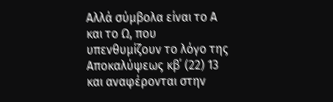Αλλά σύμβολα είναι το Α και το Ω, που υπενθυμίζουν το λόγο της Αποκαλύψεως κβ΄ (22) 13 και αναφέρονται στην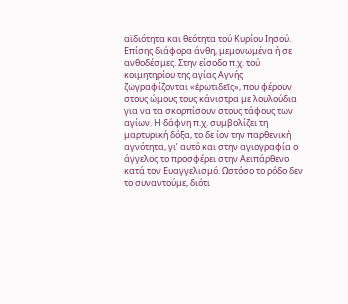αϊδιότητα και θεότητα τού Κυρίου Ιησού. Επίσης διάφορα άνθη, μεμονωμένα ή σε ανθοδέσμες. Στην είσοδο π.χ. τού κοιμητηρίου της αγίας Αγνής ζωγραφίζονται «ἐρωτιδεῖς», που φέρουν στους ώμους τους κάνιστρα με λουλούδια για να τα σκορπίσουν στους τάφους των αγίων. Η δάφνη π.χ. συμβολίζει τη μαρτυρική δόξα, το δε ίον την παρθενική αγνότητα, γι’ αυτό και στην αγιογραφία ο άγγελος το προσφέρει στην Αειπάρθενο κατά τον Ευαγγελισμό. Ωστόσο το ρόδο δεν το συναντούμε, διότι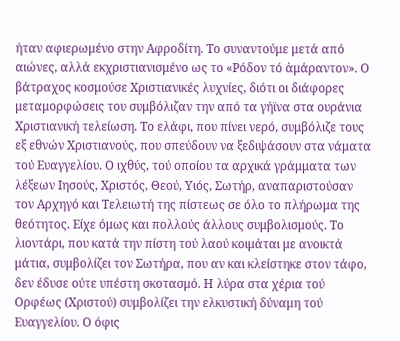ήταν αφιερωμένο στην Αφροδίτη. Το συναντούμε μετά από αιώνες, αλλά εκχριστιανισμένο ως το «Ρόδον τό ἀμάραντον». Ο βάτραχος κοσμούσε Χριστιανικές λυχνίες, διότι οι διάφορες μεταμορφώσεις του συμβόλιζαν την από τα γήϊνα στα ουράνια Χριστιανική τελείωση. Το ελάφι, που πίνει νερό, συμβόλιζε τους εξ εθνών Χριστιανούς, που σπεύδουν να ξεδιψάσουν στα νάματα τού Ευαγγελίου. Ο ιχθύς, τού οποίου τα αρχικά γράμματα των λέξεων Ιησούς, Χριστός, Θεού, Υιός, Σωτήρ, αναπαριστούσαν τον Αρχηγό και Τελειωτή της πίστεως σε όλο το πλήρωμα της θεότητος. Είχε όμως και πολλούς άλλους συμβολισμούς. Το λιοντάρι, που κατά την πίστη τού λαού κοιμάται με ανοικτά μάτια, συμβολίζει τον Σωτήρα, που αν και κλείστηκε στον τάφο, δεν έδυσε ούτε υπέστη σκοτασμό. Η λύρα στα χέρια τού Ορφέως (Χριστού) συμβολίζει την ελκυστική δύναμη τού Ευαγγελίου. Ο όφις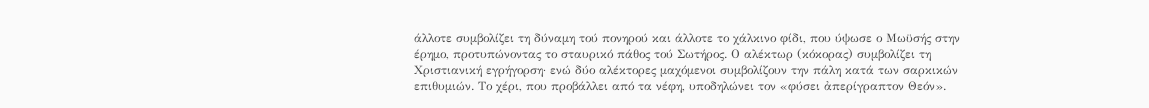άλλοτε συμβολίζει τη δύναμη τού πονηρού και άλλοτε το χάλκινο φίδι, που ύψωσε ο Μωϋσής στην έρημο, προτυπώνοντας το σταυρικό πάθος τού Σωτήρος. Ο αλέκτωρ (κόκορας) συμβολίζει τη Χριστιανική εγρήγορση· ενώ δύο αλέκτορες μαχόμενοι συμβολίζουν την πάλη κατά των σαρκικών επιθυμιών. Το χέρι, που προβάλλει από τα νέφη, υποδηλώνει τον «φύσει ἀπερίγραπτον Θεόν».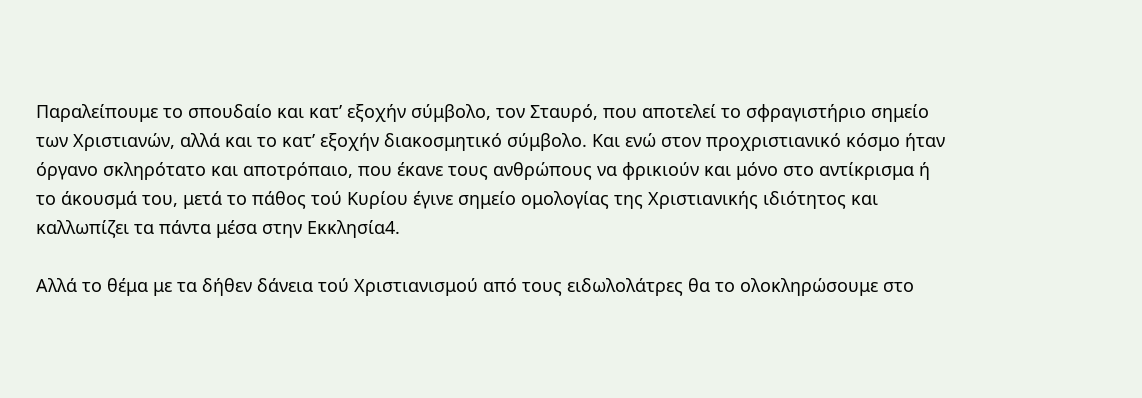Παραλείπουμε το σπουδαίο και κατ’ εξοχήν σύμβολο, τον Σταυρό, που αποτελεί το σφραγιστήριο σημείο των Χριστιανών, αλλά και το κατ’ εξοχήν διακοσμητικό σύμβολο. Και ενώ στον προχριστιανικό κόσμο ήταν όργανο σκληρότατο και αποτρόπαιο, που έκανε τους ανθρώπους να φρικιούν και μόνο στο αντίκρισμα ή το άκουσμά του, μετά το πάθος τού Κυρίου έγινε σημείο ομολογίας της Χριστιανικής ιδιότητος και καλλωπίζει τα πάντα μέσα στην Εκκλησία4.

Αλλά το θέμα με τα δήθεν δάνεια τού Χριστιανισμού από τους ειδωλολάτρες θα το ολοκληρώσουμε στο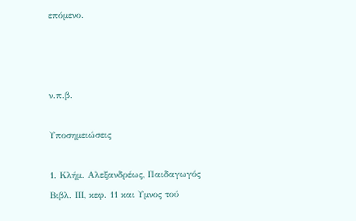επόμενο.



ν.π.β.

Υποσημειώσεις

1. Κλήμ. Αλεξανδρέως, Παιδαγωγός Βιβλ. ΙΙΙ, κεφ. 11 και Υμνος τού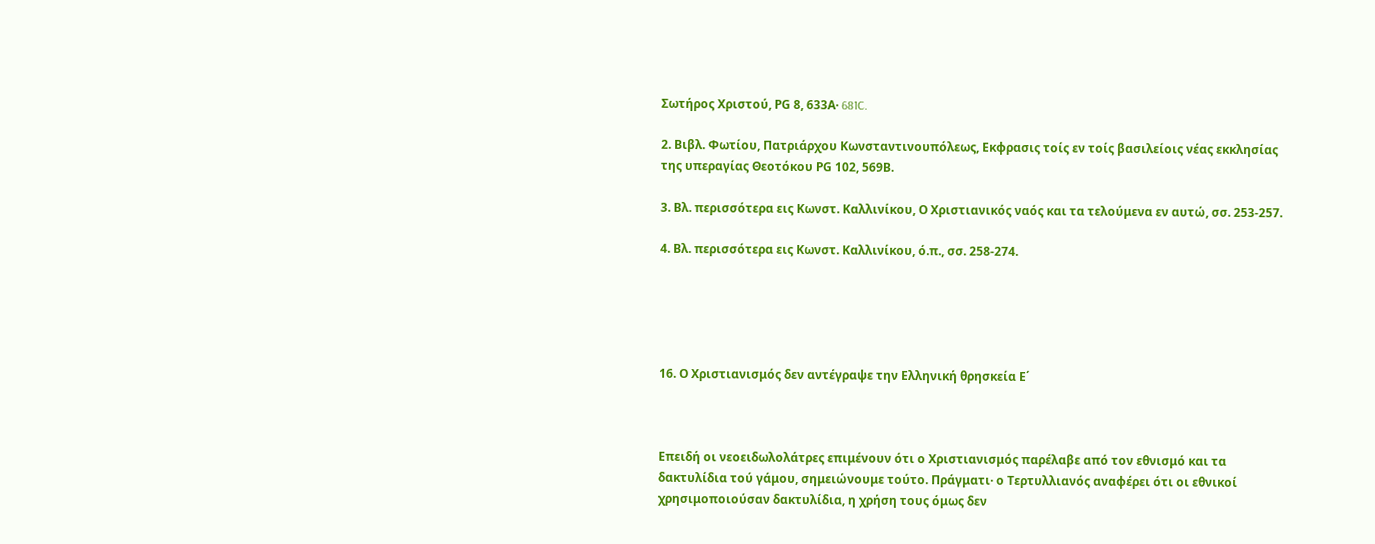Σωτήρος Χριστού, ΡG 8, 633Α· 681C.

2. Βιβλ. Φωτίου, Πατριάρχου Κωνσταντινουπόλεως, Εκφρασις τοίς εν τοίς βασιλείοις νέας εκκλησίας της υπεραγίας Θεοτόκου ΡG 102, 569Β.

3. Βλ. περισσότερα εις Κωνστ. Καλλινίκου, Ο Χριστιανικός ναός και τα τελούμενα εν αυτώ, σσ. 253-257.

4. Βλ. περισσότερα εις Κωνστ. Καλλινίκου, ό.π., σσ. 258-274.





16. Ο Χριστιανισμός δεν αντέγραψε την Ελληνική θρησκεία Ε΄



Επειδή οι νεοειδωλολάτρες επιμένουν ότι ο Χριστιανισμός παρέλαβε από τον εθνισμό και τα δακτυλίδια τού γάμου, σημειώνουμε τούτο. Πράγματι· ο Τερτυλλιανός αναφέρει ότι οι εθνικοί χρησιμοποιούσαν δακτυλίδια, η χρήση τους όμως δεν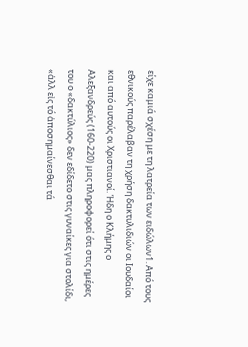είχε καμιά σχέση με τη λατρεία των ειδώλων1. Από τους εθνικούς παρέλαβαν τη χρήση δακτυλιδιών οι Ιουδαίοι και από αυτούς οι Χριστιανοί. Ήδη ο Κλήμης ο Αλεξανδρεύς (160-220) μας πληροφορεί ότι στις ημέρες του ο «δακτύλιος» δεν εδίδετο στις γυναίκες για στολίδι, «ἀλλ εἰς τό ἀποσημαίνεσθαι τά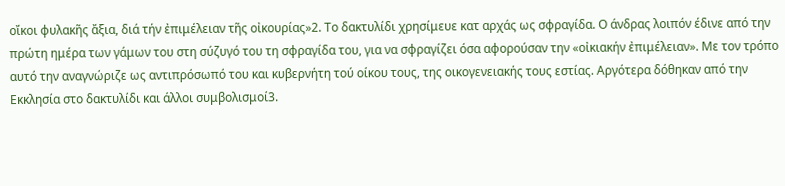οἴκοι φυλακῆς ἄξια, διά τήν ἐπιμέλειαν τῆς οἰκουρίας»2. Το δακτυλίδι χρησίμευε κατ αρχάς ως σφραγίδα. Ο άνδρας λοιπόν έδινε από την πρώτη ημέρα των γάμων του στη σύζυγό του τη σφραγίδα του, για να σφραγίζει όσα αφορούσαν την «οἰκιακήν ἐπιμέλειαν». Με τον τρόπο αυτό την αναγνώριζε ως αντιπρόσωπό του και κυβερνήτη τού οίκου τους, της οικογενειακής τους εστίας. Αργότερα δόθηκαν από την Εκκλησία στο δακτυλίδι και άλλοι συμβολισμοί3.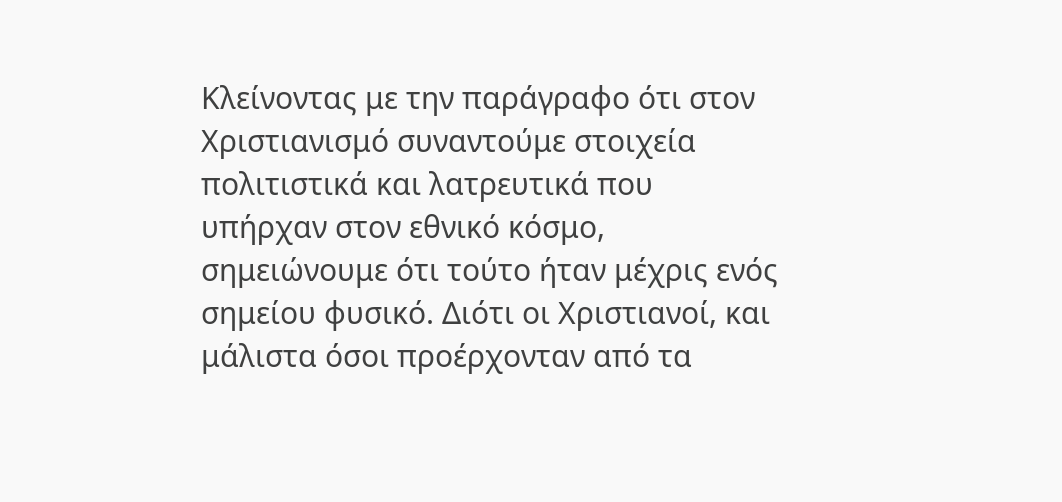Κλείνοντας με την παράγραφο ότι στον Χριστιανισμό συναντούμε στοιχεία πολιτιστικά και λατρευτικά που υπήρχαν στον εθνικό κόσμο, σημειώνουμε ότι τούτο ήταν μέχρις ενός σημείου φυσικό. Διότι οι Χριστιανοί, και μάλιστα όσοι προέρχονταν από τα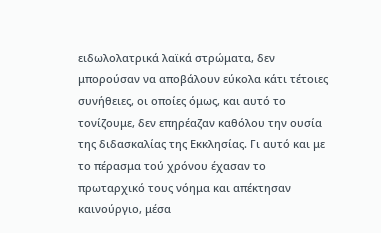ειδωλολατρικά λαϊκά στρώματα, δεν μπορούσαν να αποβάλουν εύκολα κάτι τέτοιες συνήθειες, οι οποίες όμως, και αυτό το τονίζουμε, δεν επηρέαζαν καθόλου την ουσία της διδασκαλίας της Εκκλησίας. Γι αυτό και με το πέρασμα τού χρόνου έχασαν το πρωταρχικό τους νόημα και απέκτησαν καινούργιο, μέσα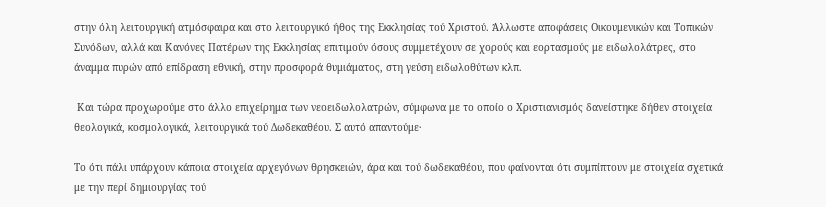στην όλη λειτουργική ατμόσφαιρα και στο λειτουργικό ήθος της Εκκλησίας τού Χριστού. Άλλωστε αποφάσεις Οικουμενικών και Τοπικών Συνόδων, αλλά και Κανόνες Πατέρων της Εκκλησίας επιτιμούν όσους συμμετέχουν σε χορούς και εορτασμούς με ειδωλολάτρες, στο άναμμα πυρών από επίδραση εθνική, στην προσφορά θυμιάματος, στη γεύση ειδωλοθύτων κλπ.

 Και τώρα προχωρούμε στο άλλο επιχείρημα των νεοειδωλολατρών, σύμφωνα με το οποίο ο Χριστιανισμός δανείστηκε δήθεν στοιχεία θεολογικά, κοσμολογικά, λειτουργικά τού Δωδεκαθέου. Σ αυτό απαντούμε·

Το ότι πάλι υπάρχουν κάποια στοιχεία αρχεγόνων θρησκειών, άρα και τού δωδεκαθέου, που φαίνονται ότι συμπίπτουν με στοιχεία σχετικά με την περί δημιουργίας τού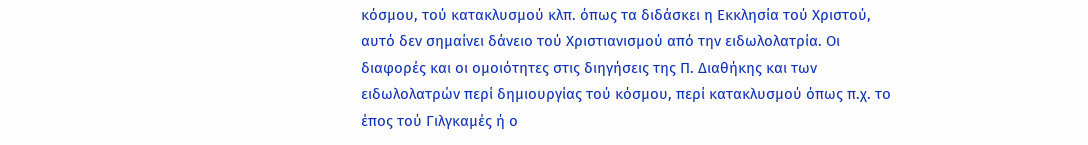κόσμου, τού κατακλυσμού κλπ. όπως τα διδάσκει η Εκκλησία τού Χριστού, αυτό δεν σημαίνει δάνειο τού Χριστιανισμού από την ειδωλολατρία. Οι διαφορές και οι ομοιότητες στις διηγήσεις της Π. Διαθήκης και των ειδωλολατρών περί δημιουργίας τού κόσμου, περί κατακλυσμού όπως π.χ. το έπος τού Γιλγκαμές ή ο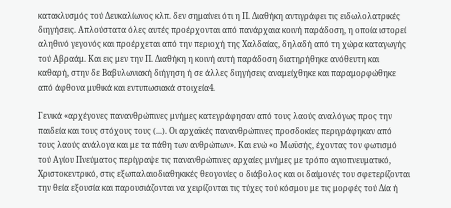κατακλυσμός τού Δευκαλίωνος κλπ. δεν σημαίνει ότι η Π. Διαθήκη αντιγράφει τις ειδωλολατρικές διηγήσεις. Απλούστατα όλες αυτές προέρχονται από πανάρχαια κοινή παράδοση, η οποία ιστορεί αληθινό γεγονός και προέρχεται από την περιοχή της Χαλδαίας, δηλαδή από τη χώρα καταγωγής τού Αβραάμ. Και εις μεν την Π. Διαθήκη η κοινή αυτή παράδοση διατηρήθηκε ανόθευτη και καθαρή, στην δε Βαβυλωνιακή διήγηση ή σε άλλες διηγήσεις αναμείχθηκε και παραμορφώθηκε από άφθονα μυθικά και εντυπωσιακά στοιχεία4.

Γενικά «αρχέγονες πανανθρώπινες μνήμες κατεγράφησαν από τους λαούς αναλόγως προς την παιδεία και τους στόχους τους (...). Οι αρχαϊκές πανανθρώπινες προσδοκίες περιγράφηκαν από τους λαούς ανάλογα και με τα πάθη των ανθρώπων». Και ενώ «ο Μωϋσής, έχοντας τον φωτισμό τού Αγίου Πνεύματος περίγραψε τις πανανθρώπινες αρχαίες μνήμες με τρόπο αγιοπνευματικό, Χριστοκεντρικό, στις εξωπαλαιοδιαθηκικές θεογονίες ο διάβολος και οι δαίμονές του σφετερίζονται την θεία εξουσία και παρουσιάζονται να χειρίζονται τις τύχες τού κόσμου με τις μορφές τού Δία ή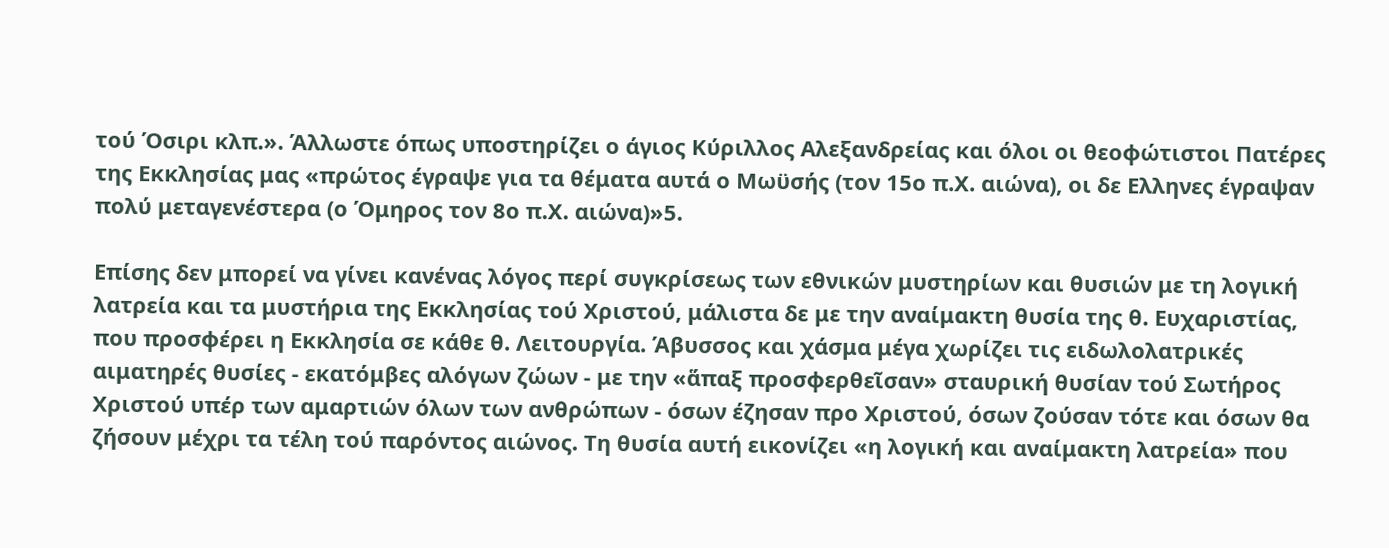τού Όσιρι κλπ.». Άλλωστε όπως υποστηρίζει ο άγιος Κύριλλος Αλεξανδρείας και όλοι οι θεοφώτιστοι Πατέρες της Εκκλησίας μας «πρώτος έγραψε για τα θέματα αυτά ο Μωϋσής (τον 15ο π.Χ. αιώνα), οι δε Ελληνες έγραψαν πολύ μεταγενέστερα (ο Όμηρος τον 8ο π.Χ. αιώνα)»5.

Επίσης δεν μπορεί να γίνει κανένας λόγος περί συγκρίσεως των εθνικών μυστηρίων και θυσιών με τη λογική λατρεία και τα μυστήρια της Εκκλησίας τού Χριστού, μάλιστα δε με την αναίμακτη θυσία της θ. Ευχαριστίας, που προσφέρει η Εκκλησία σε κάθε θ. Λειτουργία. Άβυσσος και χάσμα μέγα χωρίζει τις ειδωλολατρικές αιματηρές θυσίες - εκατόμβες αλόγων ζώων - με την «ἅπαξ προσφερθεῖσαν» σταυρική θυσίαν τού Σωτήρος Χριστού υπέρ των αμαρτιών όλων των ανθρώπων - όσων έζησαν προ Χριστού, όσων ζούσαν τότε και όσων θα ζήσουν μέχρι τα τέλη τού παρόντος αιώνος. Τη θυσία αυτή εικονίζει «η λογική και αναίμακτη λατρεία» που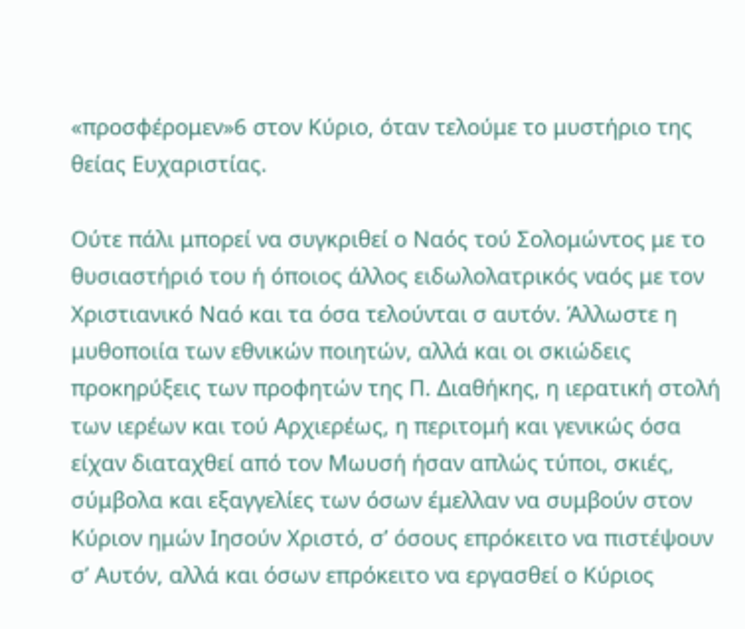«προσφέρομεν»6 στον Κύριο, όταν τελούμε το μυστήριο της θείας Ευχαριστίας.

Ούτε πάλι μπορεί να συγκριθεί ο Ναός τού Σολομώντος με το θυσιαστήριό του ή όποιος άλλος ειδωλολατρικός ναός με τον Χριστιανικό Ναό και τα όσα τελούνται σ αυτόν. Άλλωστε η μυθοποιία των εθνικών ποιητών, αλλά και οι σκιώδεις προκηρύξεις των προφητών της Π. Διαθήκης, η ιερατική στολή των ιερέων και τού Αρχιερέως, η περιτομή και γενικώς όσα είχαν διαταχθεί από τον Μωυσή ήσαν απλώς τύποι, σκιές, σύμβολα και εξαγγελίες των όσων έμελλαν να συμβούν στον Κύριον ημών Ιησούν Χριστό, σ’ όσους επρόκειτο να πιστέψουν σ’ Αυτόν, αλλά και όσων επρόκειτο να εργασθεί ο Κύριος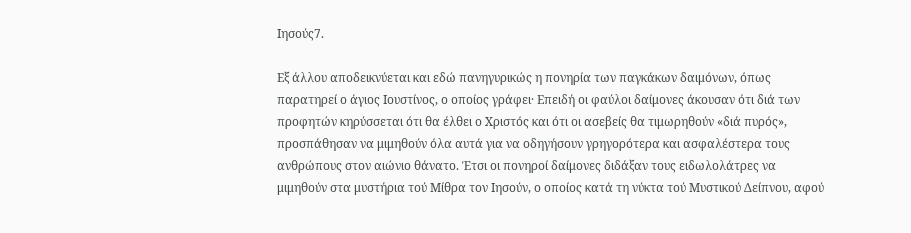Ιησούς7.

Εξ άλλου αποδεικνύεται και εδώ πανηγυρικώς η πονηρία των παγκάκων δαιμόνων, όπως παρατηρεί ο άγιος Ιουστίνος, ο οποίος γράφει· Επειδή οι φαύλοι δαίμονες άκουσαν ότι διά των προφητών κηρύσσεται ότι θα έλθει ο Χριστός και ότι οι ασεβείς θα τιμωρηθούν «διά πυρός», προσπάθησαν να μιμηθούν όλα αυτά για να οδηγήσουν γρηγορότερα και ασφαλέστερα τους ανθρώπους στον αιώνιο θάνατο. Έτσι οι πονηροί δαίμονες διδάξαν τους ειδωλολάτρες να μιμηθούν στα μυστήρια τού Μίθρα τον Ιησούν, ο οποίος κατά τη νύκτα τού Μυστικού Δείπνου, αφού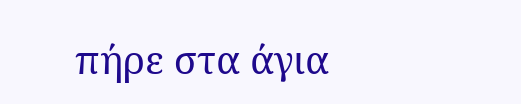πήρε στα άγια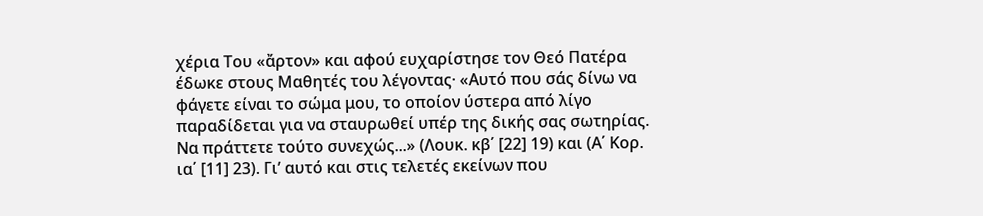χέρια Του «ἄρτον» και αφού ευχαρίστησε τον Θεό Πατέρα έδωκε στους Μαθητές του λέγοντας· «Αυτό που σάς δίνω να φάγετε είναι το σώμα μου, το οποίον ύστερα από λίγο παραδίδεται για να σταυρωθεί υπέρ της δικής σας σωτηρίας. Να πράττετε τούτο συνεχώς...» (Λουκ. κβ΄ [22] 19) και (Α΄ Κορ. ια΄ [11] 23). Γι’ αυτό και στις τελετές εκείνων που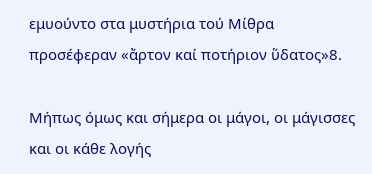εμυούντο στα μυστήρια τού Μίθρα προσέφεραν «ἄρτον καί ποτήριον ὕδατος»8.

Μήπως όμως και σήμερα οι μάγοι, οι μάγισσες και οι κάθε λογής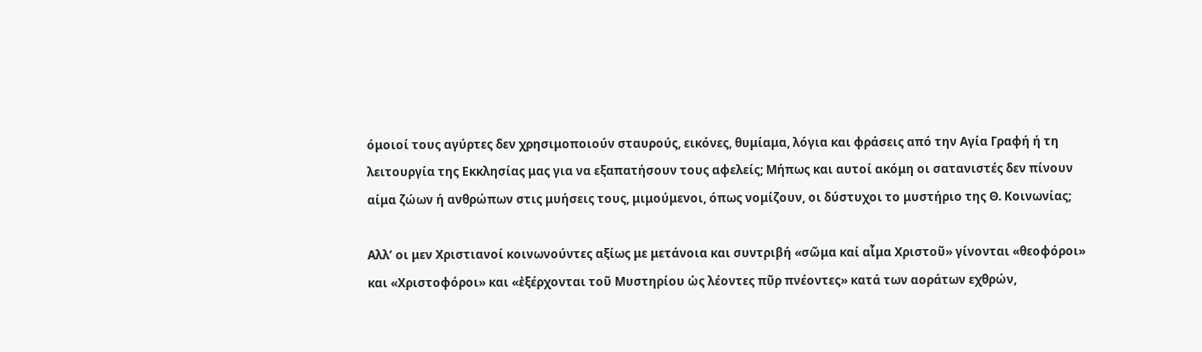όμοιοί τους αγύρτες δεν χρησιμοποιούν σταυρούς, εικόνες, θυμίαμα, λόγια και φράσεις από την Αγία Γραφή ή τη λειτουργία της Εκκλησίας μας για να εξαπατήσουν τους αφελείς; Μήπως και αυτοί ακόμη οι σατανιστές δεν πίνουν αίμα ζώων ή ανθρώπων στις μυήσεις τους, μιμούμενοι, όπως νομίζουν, οι δύστυχοι το μυστήριο της Θ. Κοινωνίας;

Αλλ’ οι μεν Χριστιανοί κοινωνούντες αξίως με μετάνοια και συντριβή «σῶμα καί αἷμα Χριστοῦ» γίνονται «θεοφόροι» και «Χριστοφόροι» και «ἐξέρχονται τοῦ Μυστηρίου ὡς λέοντες πῦρ πνέοντες» κατά των αοράτων εχθρών,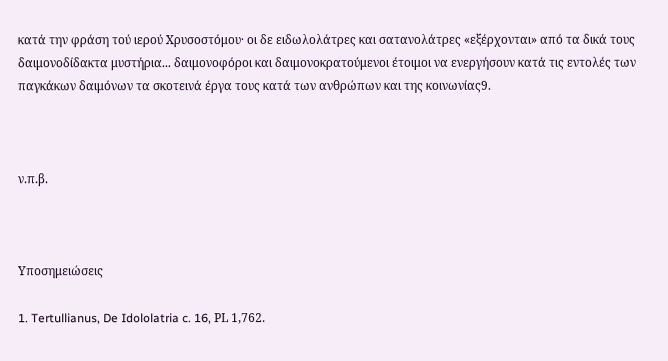κατά την φράση τού ιερού Χρυσοστόμου· οι δε ειδωλολάτρες και σατανολάτρες «εξέρχονται» από τα δικά τους δαιμονοδίδακτα μυστήρια... δαιμονοφόροι και δαιμονοκρατούμενοι έτοιμοι να ενεργήσουν κατά τις εντολές των παγκάκων δαιμόνων τα σκοτεινά έργα τους κατά των ανθρώπων και της κοινωνίας9.



ν.π.β.



Υποσημειώσεις

1. Tertullianus, De Idololatria c. 16, ΡL 1,762.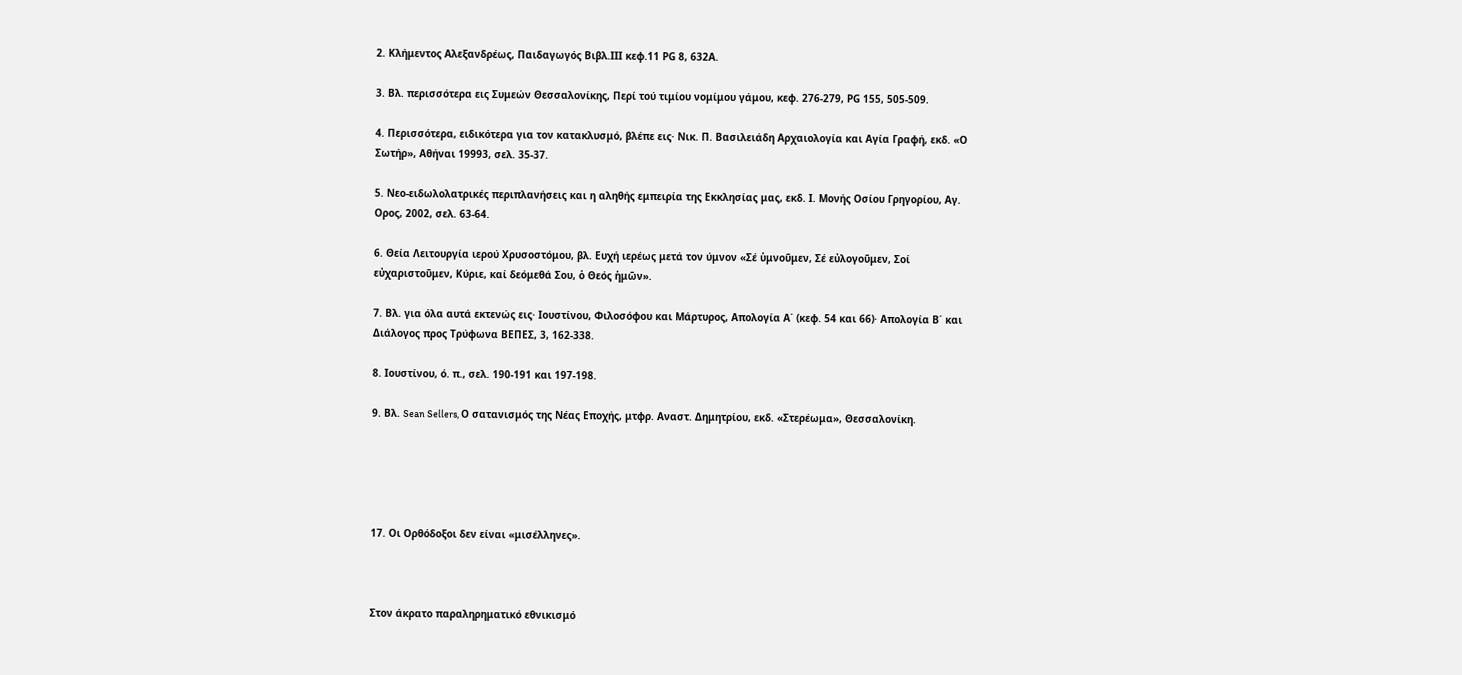2. Κλήμεντος Αλεξανδρέως, Παιδαγωγός Βιβλ.ΙΙΙ κεφ.11 ΡG 8, 632Α.

3. Βλ. περισσότερα εις Συμεών Θεσσαλονίκης, Περί τού τιμίου νομίμου γάμου, κεφ. 276-279, ΡG 155, 505-509.

4. Περισσότερα, ειδικότερα για τον κατακλυσμό, βλέπε εις· Νικ. Π. Βασιλειάδη Αρχαιολογία και Αγία Γραφή, εκδ. «Ο Σωτήρ», Αθήναι 19993, σελ. 35-37.

5. Νεο-ειδωλολατρικές περιπλανήσεις και η αληθής εμπειρία της Εκκλησίας μας, εκδ. Ι. Μονής Οσίου Γρηγορίου, Αγ. Ορος, 2002, σελ. 63-64.

6. Θεία Λειτουργία ιερού Χρυσοστόμου, βλ. Ευχή ιερέως μετά τον ύμνον «Σέ ὑμνοῦμεν, Σέ εὐλογοῦμεν, Σοί εὐχαριστοῦμεν, Κύριε, καί δεόμεθά Σου, ὁ Θεός ἡμῶν».

7. Βλ. για όλα αυτά εκτενώς εις· Ιουστίνου, Φιλοσόφου και Μάρτυρος, Απολογία Α΄ (κεφ. 54 και 66)· Απολογία Β΄ και Διάλογος προς Τρύφωνα ΒΕΠΕΣ, 3, 162-338.

8. Ιουστίνου, ό. π., σελ. 190-191 και 197-198.

9. Βλ. Sean Sellers, Ο σατανισμός της Νέας Εποχής, μτφρ. Αναστ. Δημητρίου, εκδ. «Στερέωμα», Θεσσαλονίκη.





17. Οι Ορθόδοξοι δεν είναι «μισέλληνες».



Στον άκρατο παραληρηματικό εθνικισμό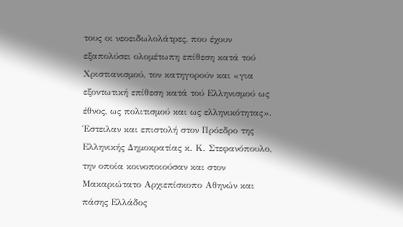τους οι νεοειδωλολάτρες, που έχουν εξαπολύσει ολομέτωπη επίθεση κατά τού Χριστιανισμού, τον κατηγορούν και «για εξοντωτική επίθεση κατά τού Ελληνισμού ως έθνος, ως πολιτισμού και ως ελληνικότητας». Έστειλαν και επιστολή στον Πρόεδρο της Ελληνικής Δημοκρατίας κ. Κ. Στεφανόπουλο, την οποία κοινοποιούσαν και στον Μακαριώτατο Αρχιεπίσκοπο Αθηνών και πάσης Ελλάδος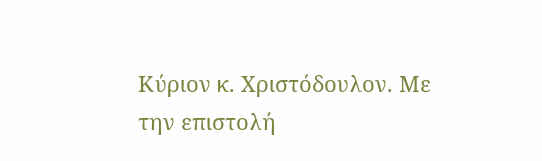Κύριον κ. Χριστόδουλον. Με την επιστολή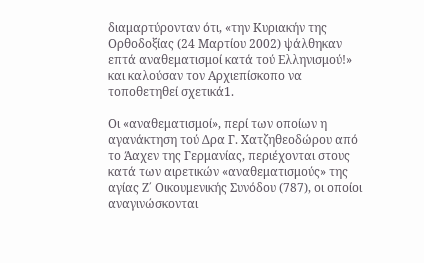διαμαρτύρονταν ότι, «την Κυριακήν της Ορθοδοξίας (24 Μαρτίου 2002) ψάλθηκαν επτά αναθεματισμοί κατά τού Ελληνισμού!» και καλούσαν τον Αρχιεπίσκοπο να τοποθετηθεί σχετικά1.

Οι «αναθεματισμοί», περί των οποίων η αγανάκτηση τού Δρα Γ. Χατζηθεοδώρου από το Άαχεν της Γερμανίας, περιέχονται στους κατά των αιρετικών «αναθεματισμούς» της αγίας Ζ΄ Οικουμενικής Συνόδου (787), οι οποίοι αναγινώσκονται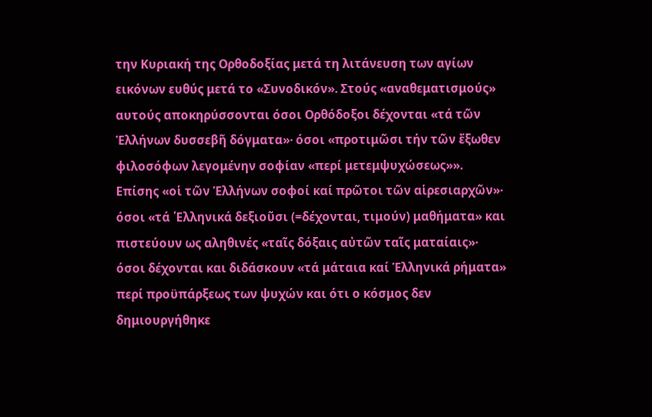την Κυριακή της Ορθοδοξίας μετά τη λιτάνευση των αγίων εικόνων ευθύς μετά το «Συνοδικόν». Στούς «αναθεματισμούς» αυτούς αποκηρύσσονται όσοι Ορθόδοξοι δέχονται «τά τῶν Ἑλλήνων δυσσεβῆ δόγματα»· όσοι «προτιμῶσι τήν τῶν ἔξωθεν φιλοσόφων λεγομένην σοφίαν «περί μετεμψυχώσεως»». Επίσης «οἱ τῶν Ἑλλήνων σοφοί καί πρῶτοι τῶν αἱρεσιαρχῶν»· όσοι «τά ῾Ελληνικά δεξιοῦσι (=δέχονται, τιμούν) μαθήματα» και πιστεύουν ως αληθινές «ταῖς δόξαις αὐτῶν ταῖς ματαίαις»· όσοι δέχονται και διδάσκουν «τά μάταια καί Ἑλληνικά ρήματα» περί προϋπάρξεως των ψυχών και ότι ο κόσμος δεν δημιουργήθηκε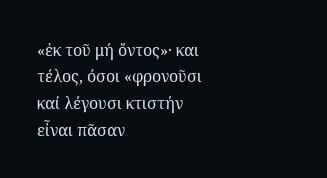«ἐκ τοῦ μή ὄντος»· και τέλος, όσοι «φρονοῦσι καί λέγουσι κτιστήν εἶναι πᾶσαν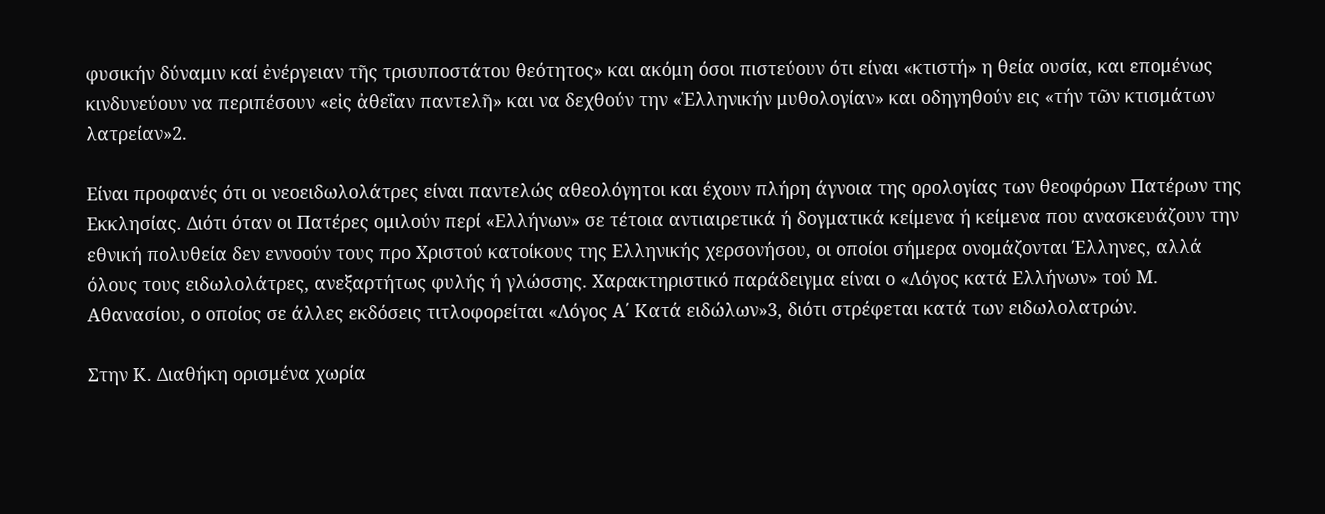φυσικήν δύναμιν καί ἐνέργειαν τῆς τρισυποστάτου θεότητος» και ακόμη όσοι πιστεύουν ότι είναι «κτιστή» η θεία ουσία, και επομένως κινδυνεύουν να περιπέσουν «εἰς ἀθεΐαν παντελῆ» και να δεχθούν την «Ἑλληνικήν μυθολογίαν» και οδηγηθούν εις «τήν τῶν κτισμάτων λατρείαν»2.

Είναι προφανές ότι οι νεοειδωλολάτρες είναι παντελώς αθεολόγητοι και έχουν πλήρη άγνοια της ορολογίας των θεοφόρων Πατέρων της Εκκλησίας. Διότι όταν οι Πατέρες ομιλούν περί «Ελλήνων» σε τέτοια αντιαιρετικά ή δογματικά κείμενα ή κείμενα που ανασκευάζουν την εθνική πολυθεία δεν εννοούν τους προ Χριστού κατοίκους της Ελληνικής χερσονήσου, οι οποίοι σήμερα ονομάζονται Έλληνες, αλλά όλους τους ειδωλολάτρες, ανεξαρτήτως φυλής ή γλώσσης. Χαρακτηριστικό παράδειγμα είναι ο «Λόγος κατά Ελλήνων» τού Μ. Αθανασίου, ο οποίος σε άλλες εκδόσεις τιτλοφορείται «Λόγος Α΄ Κατά ειδώλων»3, διότι στρέφεται κατά των ειδωλολατρών.

Στην Κ. Διαθήκη ορισμένα χωρία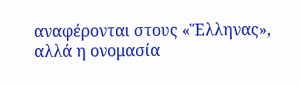αναφέρονται στους «Ἕλληνας», αλλά η ονομασία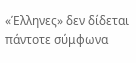«Έλληνες» δεν δίδεται πάντοτε σύμφωνα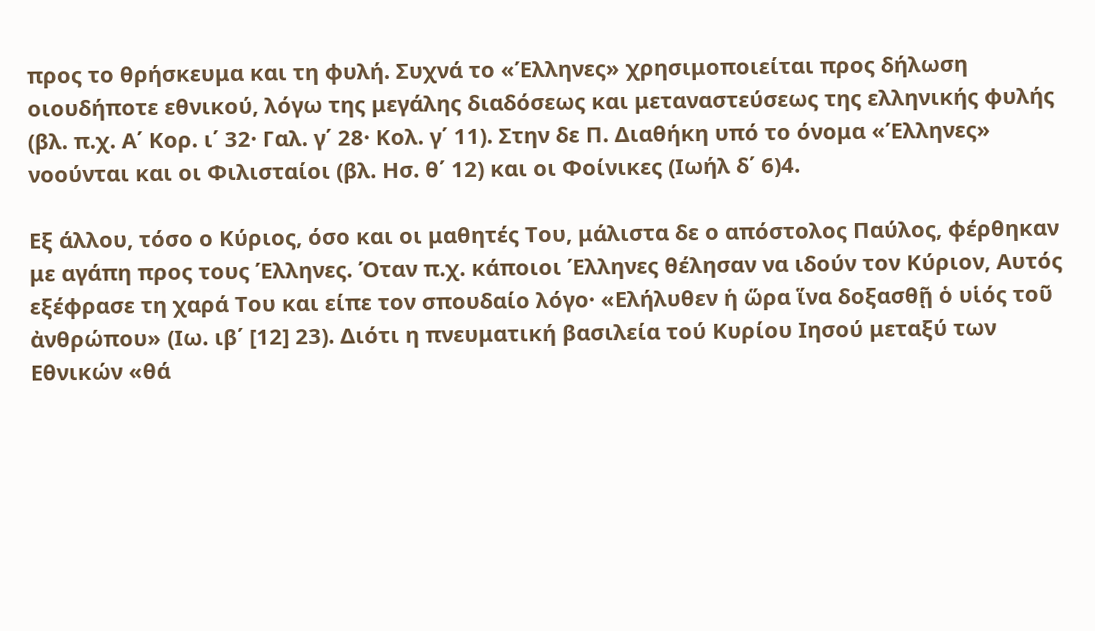προς το θρήσκευμα και τη φυλή. Συχνά το «Έλληνες» χρησιμοποιείται προς δήλωση οιουδήποτε εθνικού, λόγω της μεγάλης διαδόσεως και μεταναστεύσεως της ελληνικής φυλής (βλ. π.χ. Α΄ Κορ. ι΄ 32· Γαλ. γ΄ 28· Κολ. γ΄ 11). Στην δε Π. Διαθήκη υπό το όνομα «Έλληνες» νοούνται και οι Φιλισταίοι (βλ. Ησ. θ΄ 12) και οι Φοίνικες (Ιωήλ δ΄ 6)4.

Εξ άλλου, τόσο ο Κύριος, όσο και οι μαθητές Του, μάλιστα δε ο απόστολος Παύλος, φέρθηκαν με αγάπη προς τους Έλληνες. Όταν π.χ. κάποιοι Έλληνες θέλησαν να ιδούν τον Κύριον, Αυτός εξέφρασε τη χαρά Του και είπε τον σπουδαίο λόγο· «Ελήλυθεν ἡ ὥρα ἵνα δοξασθῇ ὁ υἱός τοῦ ἀνθρώπου» (Ιω. ιβ΄ [12] 23). Διότι η πνευματική βασιλεία τού Κυρίου Ιησού μεταξύ των Εθνικών «θά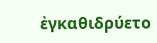ἐγκαθιδρύετο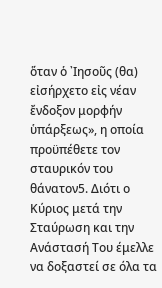ὅταν ὁ ᾿Ιησοῦς (θα) εἰσήρχετο εἰς νέαν ἔνδοξον μορφήν ὑπάρξεως», η οποία προϋπέθετε τον σταυρικόν του θάνατον5. Διότι ο Κύριος μετά την Σταύρωση και την Ανάστασή Του έμελλε να δοξαστεί σε όλα τα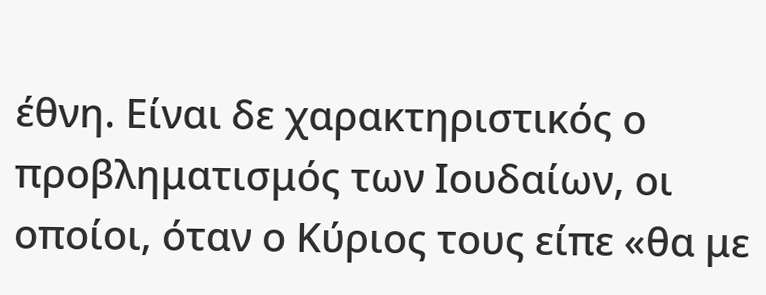έθνη. Είναι δε χαρακτηριστικός ο προβληματισμός των Ιουδαίων, οι οποίοι, όταν ο Κύριος τους είπε «θα με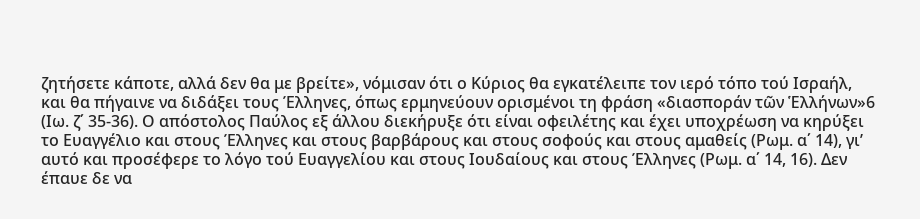ζητήσετε κάποτε, αλλά δεν θα με βρείτε», νόμισαν ότι ο Κύριος θα εγκατέλειπε τον ιερό τόπο τού Ισραήλ, και θα πήγαινε να διδάξει τους Έλληνες, όπως ερμηνεύουν ορισμένοι τη φράση «διασποράν τῶν Ἑλλήνων»6 (Ιω. ζ΄ 35-36). Ο απόστολος Παύλος εξ άλλου διεκήρυξε ότι είναι οφειλέτης και έχει υποχρέωση να κηρύξει το Ευαγγέλιο και στους Έλληνες και στους βαρβάρους και στους σοφούς και στους αμαθείς (Ρωμ. α΄ 14), γι’ αυτό και προσέφερε το λόγο τού Ευαγγελίου και στους Ιουδαίους και στους Έλληνες (Ρωμ. α΄ 14, 16). Δεν έπαυε δε να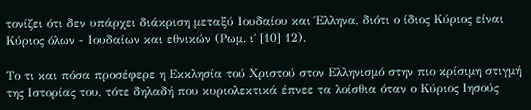τονίζει ότι δεν υπάρχει διάκριση μεταξύ Ιουδαίου και Έλληνα, διότι ο ίδιος Κύριος είναι Κύριος όλων - Ιουδαίων και εθνικών (Ρωμ. ι΄ [10] 12).

Το τι και πόσα προσέφερε η Εκκλησία τού Χριστού στον Ελληνισμό στην πιο κρίσιμη στιγμή της Ιστορίας του, τότε δηλαδή που κυριολεκτικά έπνεε τα λοίσθια όταν ο Κύριος Ιησούς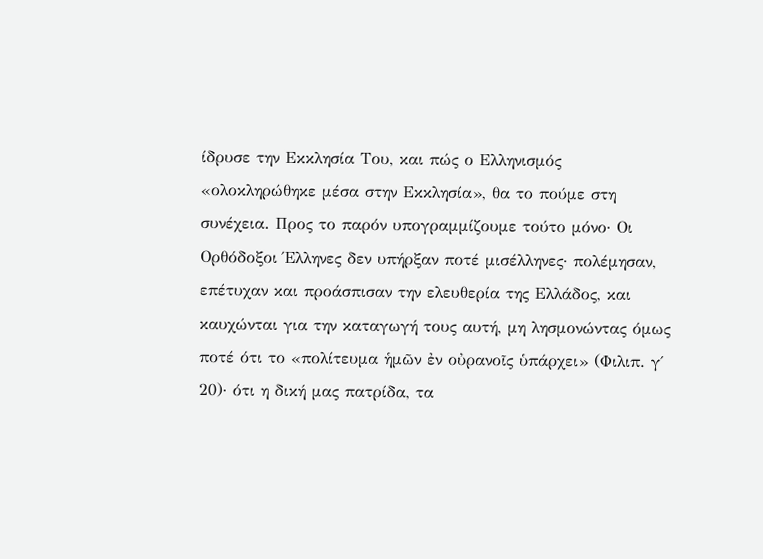ίδρυσε την Εκκλησία Του, και πώς ο Ελληνισμός «ολοκληρώθηκε μέσα στην Εκκλησία», θα το πούμε στη συνέχεια. Προς το παρόν υπογραμμίζουμε τούτο μόνο· Οι Ορθόδοξοι Έλληνες δεν υπήρξαν ποτέ μισέλληνες· πολέμησαν, επέτυχαν και προάσπισαν την ελευθερία της Ελλάδος, και καυχώνται για την καταγωγή τους αυτή, μη λησμονώντας όμως ποτέ ότι το «πολίτευμα ἡμῶν ἐν οὐρανοῖς ὑπάρχει» (Φιλιπ. γ΄ 20)· ότι η δική μας πατρίδα, τα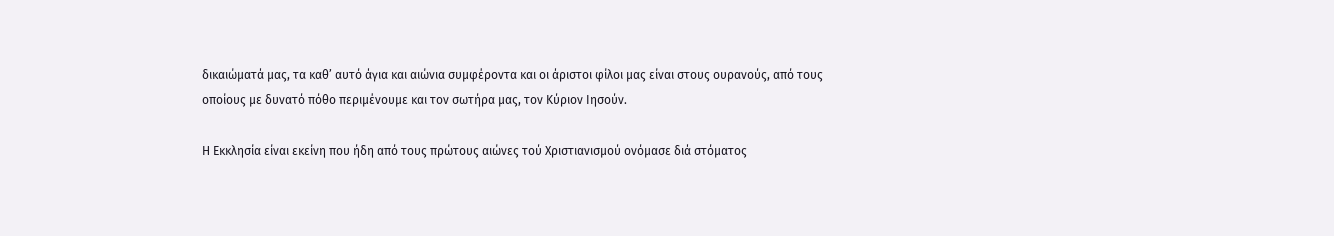δικαιώματά μας, τα καθ’ αυτό άγια και αιώνια συμφέροντα και οι άριστοι φίλοι μας είναι στους ουρανούς, από τους οποίους με δυνατό πόθο περιμένουμε και τον σωτήρα μας, τον Κύριον Ιησούν.

Η Εκκλησία είναι εκείνη που ήδη από τους πρώτους αιώνες τού Χριστιανισμού ονόμασε διά στόματος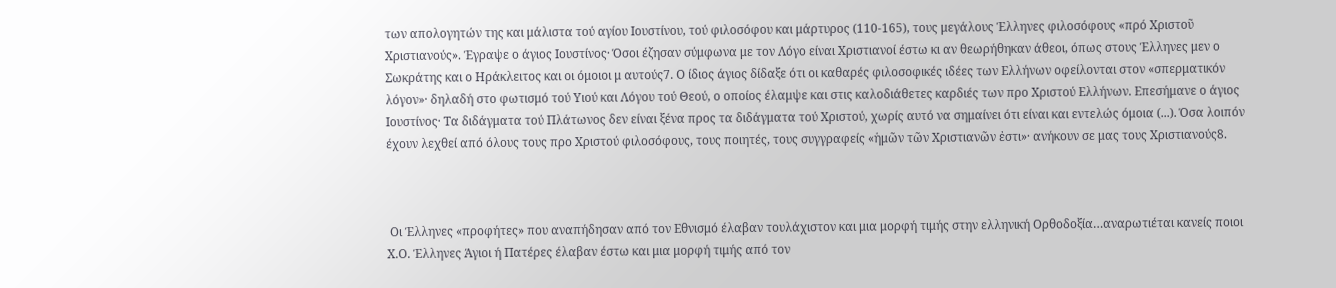των απολογητών της και μάλιστα τού αγίου Ιουστίνου, τού φιλοσόφου και μάρτυρος (110-165), τους μεγάλους Έλληνες φιλοσόφους «πρό Χριστοῦ Χριστιανούς». Έγραψε ο άγιος Ιουστίνος· Όσοι έζησαν σύμφωνα με τον Λόγο είναι Χριστιανοί έστω κι αν θεωρήθηκαν άθεοι, όπως στους Έλληνες μεν ο Σωκράτης και ο Ηράκλειτος και οι όμοιοι μ αυτούς7. Ο ίδιος άγιος δίδαξε ότι οι καθαρές φιλοσοφικές ιδέες των Ελλήνων οφείλονται στον «σπερματικόν λόγον»· δηλαδή στο φωτισμό τού Υιού και Λόγου τού Θεού, ο οποίος έλαμψε και στις καλοδιάθετες καρδιές των προ Χριστού Ελλήνων. Επεσήμανε ο άγιος Ιουστίνος· Τα διδάγματα τού Πλάτωνος δεν είναι ξένα προς τα διδάγματα τού Χριστού, χωρίς αυτό να σημαίνει ότι είναι και εντελώς όμοια (...). Όσα λοιπόν έχουν λεχθεί από όλους τους προ Χριστού φιλοσόφους, τους ποιητές, τους συγγραφείς «ἡμῶν τῶν Χριστιανῶν ἐστι»· ανήκουν σε μας τους Χριστιανούς8.



 Οι Έλληνες «προφήτες» που αναπήδησαν από τον Εθνισμό έλαβαν τουλάχιστον και μια μορφή τιμής στην ελληνική Ορθοδοξία…αναρωτιέται κανείς ποιοι Χ.Ο. Έλληνες Άγιοι ή Πατέρες έλαβαν έστω και μια μορφή τιμής από τον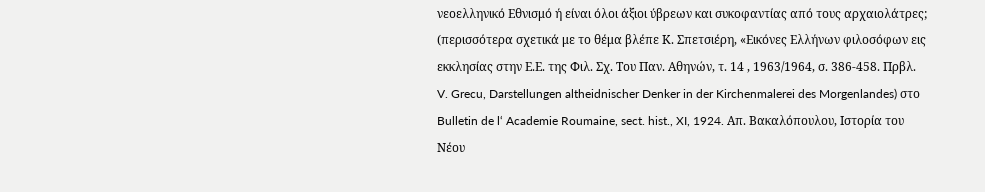νεοελληνικό Εθνισμό ή είναι όλοι άξιοι ύβρεων και συκοφαντίας από τους αρχαιολάτρες; (περισσότερα σχετικά με το θέμα βλέπε Κ. Σπετσιέρη, «Εικόνες Ελλήνων φιλοσόφων εις εκκλησίας στην Ε.Ε. της Φιλ. Σχ. Του Παν. Αθηνών, τ. 14 , 1963/1964, σ. 386-458. Πρβλ. V. Grecu, Darstellungen altheidnischer Denker in der Kirchenmalerei des Morgenlandes) στο Bulletin de l‘ Academie Roumaine, sect. hist., XI, 1924. Απ. Βακαλόπουλου, Ιστορία του Νέου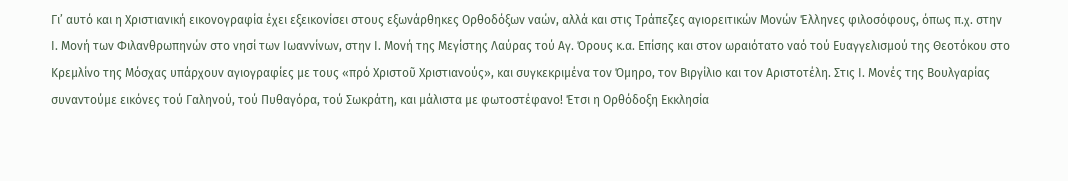Γι’ αυτό και η Χριστιανική εικονογραφία έχει εξεικονίσει στους εξωνάρθηκες Ορθοδόξων ναών, αλλά και στις Τράπεζες αγιορειτικών Μονών Έλληνες φιλοσόφους, όπως π.χ. στην Ι. Μονή των Φιλανθρωπηνών στο νησί των Ιωαννίνων, στην Ι. Μονή της Μεγίστης Λαύρας τού Αγ. Όρους κ.α. Επίσης και στον ωραιότατο ναό τού Ευαγγελισμού της Θεοτόκου στο Κρεμλίνο της Μόσχας υπάρχουν αγιογραφίες με τους «πρό Χριστοῦ Χριστιανούς», και συγκεκριμένα τον Όμηρο, τον Βιργίλιο και τον Αριστοτέλη. Στις Ι. Μονές της Βουλγαρίας συναντούμε εικόνες τού Γαληνού, τού Πυθαγόρα, τού Σωκράτη, και μάλιστα με φωτοστέφανο! Έτσι η Ορθόδοξη Εκκλησία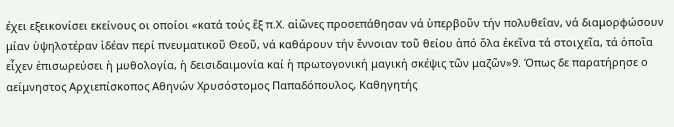έχει εξεικονίσει εκείνους οι οποίοι «κατά τούς ἕξ π.Χ. αἰῶνες προσεπάθησαν νά ὑπερβοῦν τήν πολυθεΐαν, νά διαμορφώσουν μίαν ὑψηλοτέραν ἰδέαν περί πνευματικοῦ Θεοῦ, νά καθάρουν τήν ἔννοιαν τοῦ θείου ἀπό ὅλα ἐκεῖνα τά στοιχεῖα, τά ὁποῖα εἶχεν ἐπισωρεύσει ἡ μυθολογία, ἡ δεισιδαιμονία καί ἡ πρωτογονική μαγική σκέψις τῶν μαζῶν»9. Όπως δε παρατήρησε ο αείμνηστος Αρχιεπίσκοπος Αθηνών Χρυσόστομος Παπαδόπουλος, Καθηγητής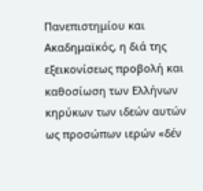Πανεπιστημίου και Ακαδημαϊκός, η διά της εξεικονίσεως προβολή και καθοσίωση των Ελλήνων κηρύκων των ιδεών αυτών ως προσώπων ιερών «δέν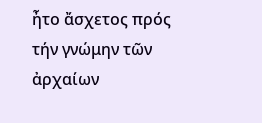ἦτο ἄσχετος πρός τήν γνώμην τῶν ἀρχαίων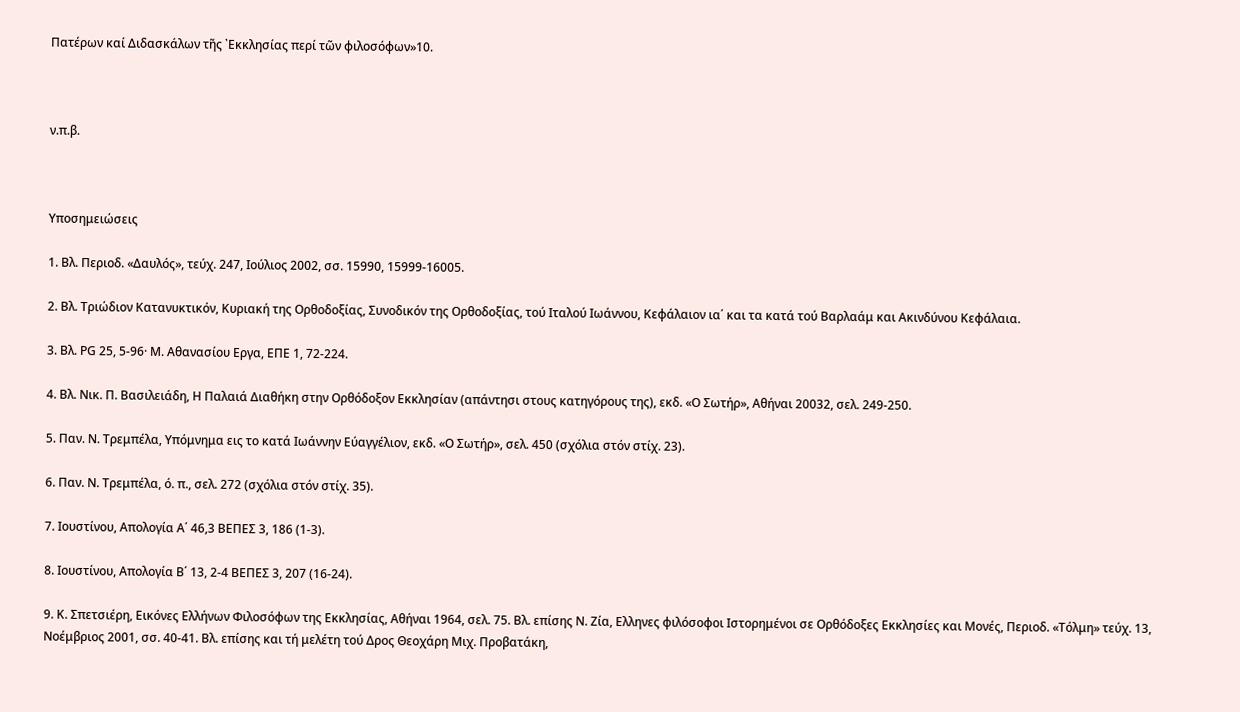Πατέρων καί Διδασκάλων τῆς ᾿Εκκλησίας περί τῶν φιλοσόφων»10.



ν.π.β.



Υποσημειώσεις

1. Βλ. Περιοδ. «Δαυλός», τεύχ. 247, Ιούλιος 2002, σσ. 15990, 15999-16005.

2. Βλ. Τριώδιον Κατανυκτικόν, Κυριακή της Ορθοδοξίας, Συνοδικόν της Ορθοδοξίας, τού Ιταλού Ιωάννου, Κεφάλαιον ια΄ και τα κατά τού Βαρλαάμ και Ακινδύνου Κεφάλαια.

3. Βλ. ΡG 25, 5-96· Μ. Αθανασίου Εργα, ΕΠΕ 1, 72-224.

4. Βλ. Νικ. Π. Βασιλειάδη, Η Παλαιά Διαθήκη στην Ορθόδοξον Εκκλησίαν (απάντησι στους κατηγόρους της), εκδ. «Ο Σωτήρ», Αθήναι 20032, σελ. 249-250.

5. Παν. Ν. Τρεμπέλα, Υπόμνημα εις το κατά Ιωάννην Εύαγγέλιον, εκδ. «Ο Σωτήρ», σελ. 450 (σχόλια στόν στίχ. 23).

6. Παν. Ν. Τρεμπέλα, ό. π., σελ. 272 (σχόλια στόν στίχ. 35).

7. Ιουστίνου, Απολογία Α΄ 46,3 ΒΕΠΕΣ 3, 186 (1-3).

8. Ιουστίνου, Απολογία Β΄ 13, 2-4 ΒΕΠΕΣ 3, 207 (16-24).

9. Κ. Σπετσιέρη, Εικόνες Ελλήνων Φιλοσόφων της Εκκλησίας, Αθήναι 1964, σελ. 75. Βλ. επίσης Ν. Ζία, Ελληνες φιλόσοφοι Ιστορημένοι σε Ορθόδοξες Εκκλησίες και Μονές, Περιοδ. «Τόλμη» τεύχ. 13, Νοέμβριος 2001, σσ. 40-41. Βλ. επίσης και τή μελέτη τού Δρος Θεοχάρη Μιχ. Προβατάκη,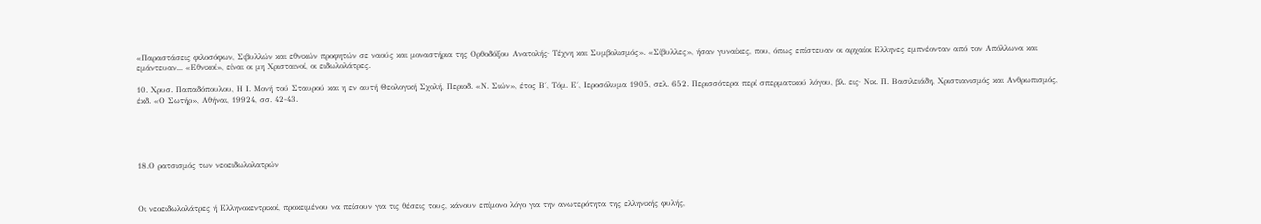«Παραστάσεις φιλοσόφων, Σιβυλλών και εθνικών προφητών σε ναούς και μοναστήρια της Ορθοδόξου Ανατολής· Τέχνη και Συμβολισμός». «Σίβυλλες», ήσαν γυναίκες, που, όπως επίστευαν οι αρχαίοι Ελληνες εμπνέονταν από τον Απόλλωνα και εμάντευαν... «Εθνικοί», είναι οι μη Χρισταινοί, οι ειδωλολάτρες.

10. Χρυσ. Παπαδόπουλου, Η Ι. Μονή τού Σταυρού και η εν αυτή Θεολογική Σχολή, Περιοδ. «Ν. Σιών», έτος Β΄, Τόμ. Ε΄, Ιεροσόλυμα 1905, σελ. 652. Περισσότερα περί σπερματικού λόγου, βλ. εις· Νικ. Π. Βασιλειάδη, Χριστιανισμός και Ανθρωπισμός, έκδ. «Ο Σωτήρ», Αθήναι, 19924, σσ. 42-43.





18.Ο ρατσισμός των νεοειδωλολατρών



Οι νεοειδωλολάτρες ή Ελληνοκεντρικοί, προκειμένου να πείσουν για τις θέσεις τους, κάνουν επίμονο λόγο για την ανωτερότητα της ελληνικής φυλής,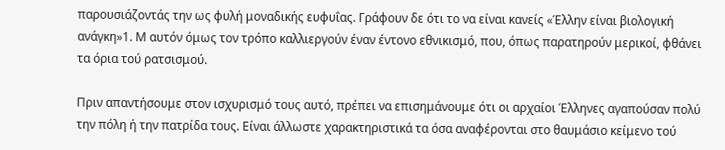παρουσιάζοντάς την ως φυλή μοναδικής ευφυΐας. Γράφουν δε ότι το να είναι κανείς «Έλλην είναι βιολογική ανάγκη»1. Μ αυτόν όμως τον τρόπο καλλιεργούν έναν έντονο εθνικισμό, που, όπως παρατηρούν μερικοί, φθάνει τα όρια τού ρατσισμού.

Πριν απαντήσουμε στον ισχυρισμό τους αυτό, πρέπει να επισημάνουμε ότι οι αρχαίοι Έλληνες αγαπούσαν πολύ την πόλη ή την πατρίδα τους. Είναι άλλωστε χαρακτηριστικά τα όσα αναφέρονται στο θαυμάσιο κείμενο τού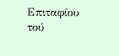Επιταφίου τού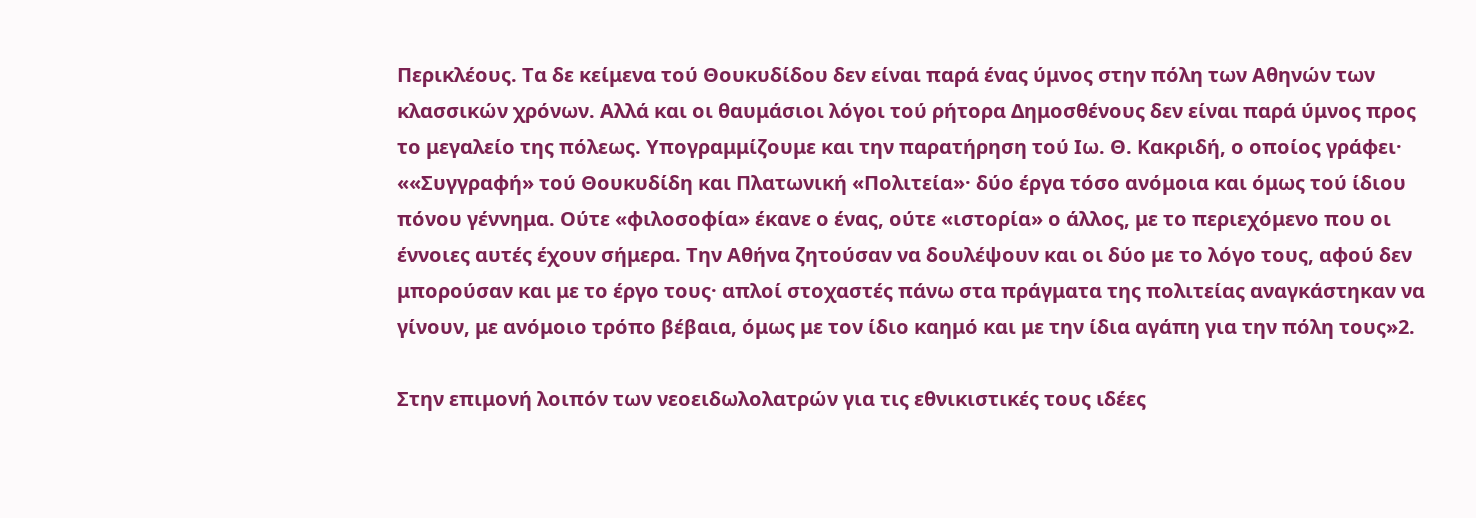Περικλέους. Τα δε κείμενα τού Θουκυδίδου δεν είναι παρά ένας ύμνος στην πόλη των Αθηνών των κλασσικών χρόνων. Αλλά και οι θαυμάσιοι λόγοι τού ρήτορα Δημοσθένους δεν είναι παρά ύμνος προς το μεγαλείο της πόλεως. Υπογραμμίζουμε και την παρατήρηση τού Ιω. Θ. Κακριδή, ο οποίος γράφει· ««Συγγραφή» τού Θουκυδίδη και Πλατωνική «Πολιτεία»· δύο έργα τόσο ανόμοια και όμως τού ίδιου πόνου γέννημα. Ούτε «φιλοσοφία» έκανε ο ένας, ούτε «ιστορία» ο άλλος, με το περιεχόμενο που οι έννοιες αυτές έχουν σήμερα. Την Αθήνα ζητούσαν να δουλέψουν και οι δύο με το λόγο τους, αφού δεν μπορούσαν και με το έργο τους· απλοί στοχαστές πάνω στα πράγματα της πολιτείας αναγκάστηκαν να γίνουν, με ανόμοιο τρόπο βέβαια, όμως με τον ίδιο καημό και με την ίδια αγάπη για την πόλη τους»2.

Στην επιμονή λοιπόν των νεοειδωλολατρών για τις εθνικιστικές τους ιδέες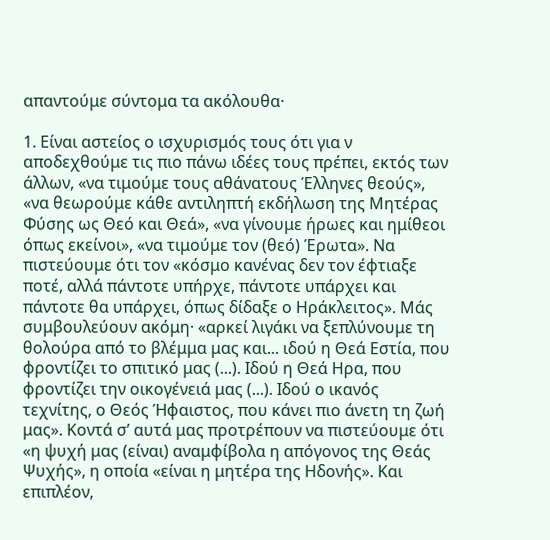απαντούμε σύντομα τα ακόλουθα·

1. Είναι αστείος ο ισχυρισμός τους ότι για ν αποδεχθούμε τις πιο πάνω ιδέες τους πρέπει, εκτός των άλλων, «να τιμούμε τους αθάνατους Έλληνες θεούς», «να θεωρούμε κάθε αντιληπτή εκδήλωση της Μητέρας Φύσης ως Θεό και Θεά», «να γίνουμε ήρωες και ημίθεοι όπως εκείνοι», «να τιμούμε τον (θεό) Έρωτα». Να πιστεύουμε ότι τον «κόσμο κανένας δεν τον έφτιαξε ποτέ, αλλά πάντοτε υπήρχε, πάντοτε υπάρχει και πάντοτε θα υπάρχει, όπως δίδαξε ο Ηράκλειτος». Μάς συμβουλεύουν ακόμη· «αρκεί λιγάκι να ξεπλύνουμε τη θολούρα από το βλέμμα μας και... ιδού η Θεά Εστία, που φροντίζει το σπιτικό μας (...). Ιδού η Θεά Ηρα, που φροντίζει την οικογένειά μας (...). Ιδού ο ικανός τεχνίτης, ο Θεός Ήφαιστος, που κάνει πιο άνετη τη ζωή μας». Κοντά σ’ αυτά μας προτρέπουν να πιστεύουμε ότι «η ψυχή μας (είναι) αναμφίβολα η απόγονος της Θεάς Ψυχής», η οποία «είναι η μητέρα της Ηδονής». Και επιπλέον,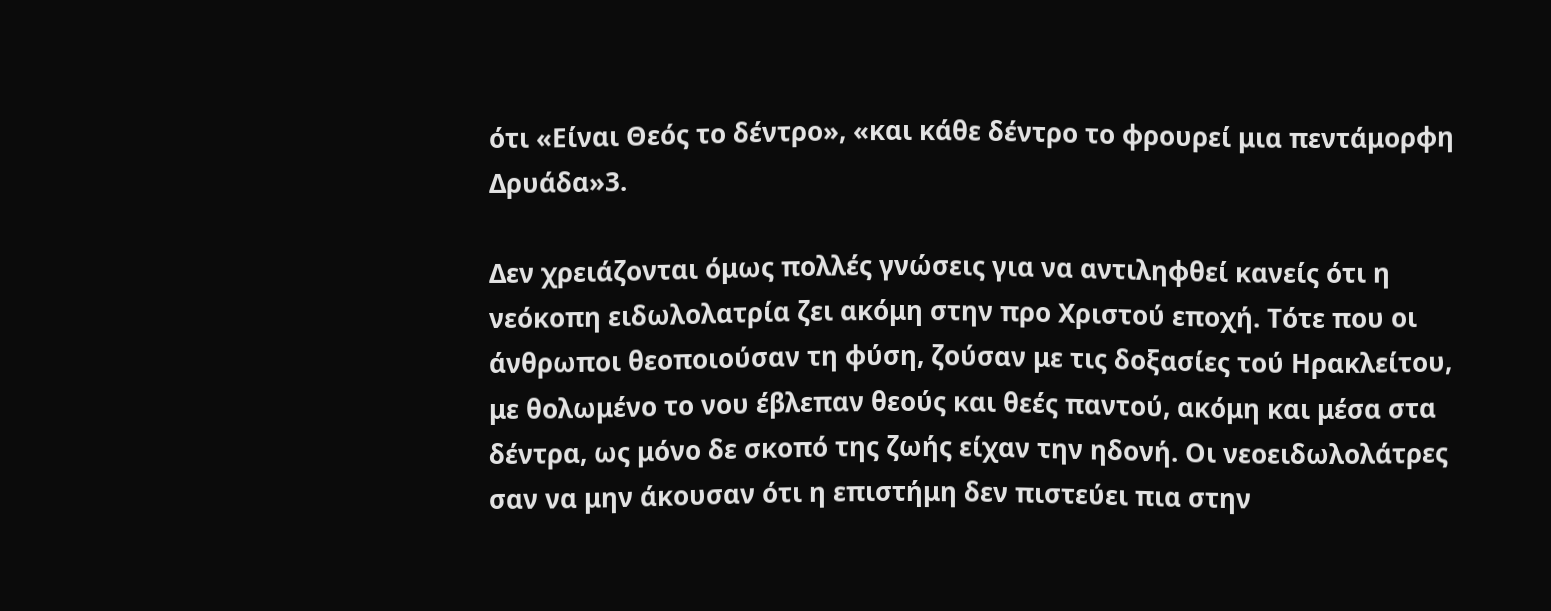ότι «Είναι Θεός το δέντρο», «και κάθε δέντρο το φρουρεί μια πεντάμορφη Δρυάδα»3.

Δεν χρειάζονται όμως πολλές γνώσεις για να αντιληφθεί κανείς ότι η νεόκοπη ειδωλολατρία ζει ακόμη στην προ Χριστού εποχή. Τότε που οι άνθρωποι θεοποιούσαν τη φύση, ζούσαν με τις δοξασίες τού Ηρακλείτου, με θολωμένο το νου έβλεπαν θεούς και θεές παντού, ακόμη και μέσα στα δέντρα, ως μόνο δε σκοπό της ζωής είχαν την ηδονή. Οι νεοειδωλολάτρες σαν να μην άκουσαν ότι η επιστήμη δεν πιστεύει πια στην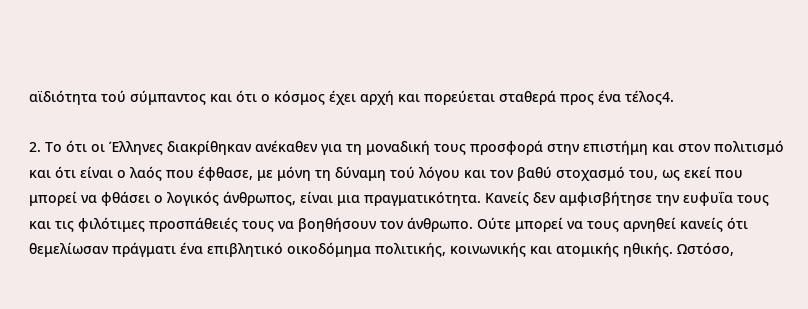αϊδιότητα τού σύμπαντος και ότι ο κόσμος έχει αρχή και πορεύεται σταθερά προς ένα τέλος4.

2. Το ότι οι Έλληνες διακρίθηκαν ανέκαθεν για τη μοναδική τους προσφορά στην επιστήμη και στον πολιτισμό και ότι είναι ο λαός που έφθασε, με μόνη τη δύναμη τού λόγου και τον βαθύ στοχασμό του, ως εκεί που μπορεί να φθάσει ο λογικός άνθρωπος, είναι μια πραγματικότητα. Κανείς δεν αμφισβήτησε την ευφυΐα τους και τις φιλότιμες προσπάθειές τους να βοηθήσουν τον άνθρωπο. Ούτε μπορεί να τους αρνηθεί κανείς ότι θεμελίωσαν πράγματι ένα επιβλητικό οικοδόμημα πολιτικής, κοινωνικής και ατομικής ηθικής. Ωστόσο,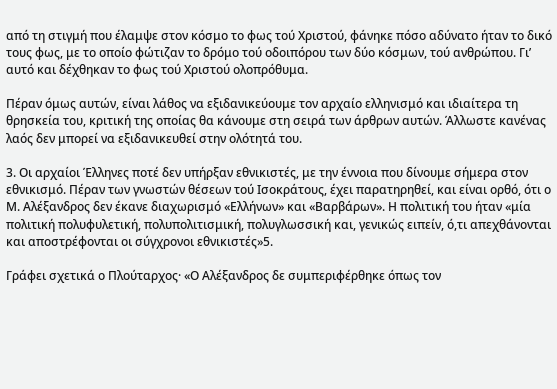από τη στιγμή που έλαμψε στον κόσμο το φως τού Χριστού, φάνηκε πόσο αδύνατο ήταν το δικό τους φως, με το οποίο φώτιζαν το δρόμο τού οδοιπόρου των δύο κόσμων, τού ανθρώπου. Γι’ αυτό και δέχθηκαν το φως τού Χριστού ολοπρόθυμα.

Πέραν όμως αυτών, είναι λάθος να εξιδανικεύουμε τον αρχαίο ελληνισμό και ιδιαίτερα τη θρησκεία του, κριτική της οποίας θα κάνουμε στη σειρά των άρθρων αυτών. Άλλωστε κανένας λαός δεν μπορεί να εξιδανικευθεί στην ολότητά του.

3. Οι αρχαίοι Έλληνες ποτέ δεν υπήρξαν εθνικιστές, με την έννοια που δίνουμε σήμερα στον εθνικισμό. Πέραν των γνωστών θέσεων τού Ισοκράτους, έχει παρατηρηθεί, και είναι ορθό, ότι ο Μ. Αλέξανδρος δεν έκανε διαχωρισμό «Ελλήνων» και «Βαρβάρων». Η πολιτική του ήταν «μία πολιτική πολυφυλετική, πολυπολιτισμική, πολυγλωσσική και, γενικώς ειπείν, ό,τι απεχθάνονται και αποστρέφονται οι σύγχρονοι εθνικιστές»5.

Γράφει σχετικά ο Πλούταρχος· «Ο Αλέξανδρος δε συμπεριφέρθηκε όπως τον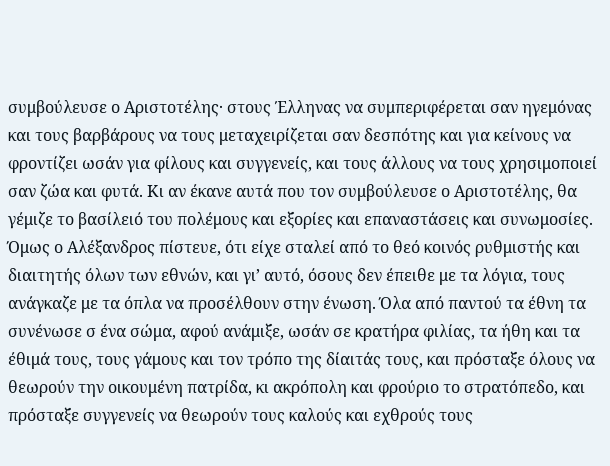συμβούλευσε ο Αριστοτέλης· στους Έλληνας να συμπεριφέρεται σαν ηγεμόνας και τους βαρβάρους να τους μεταχειρίζεται σαν δεσπότης και για κείνους να φροντίζει ωσάν για φίλους και συγγενείς, και τους άλλους να τους χρησιμοποιεί σαν ζώα και φυτά. Κι αν έκανε αυτά που τον συμβούλευσε ο Αριστοτέλης, θα γέμιζε το βασίλειό του πολέμους και εξορίες και επαναστάσεις και συνωμοσίες. Όμως ο Αλέξανδρος πίστευε, ότι είχε σταλεί από το θεό κοινός ρυθμιστής και διαιτητής όλων των εθνών, και γι’ αυτό, όσους δεν έπειθε με τα λόγια, τους ανάγκαζε με τα όπλα να προσέλθουν στην ένωση. Όλα από παντού τα έθνη τα συνένωσε σ ένα σώμα, αφού ανάμιξε, ωσάν σε κρατήρα φιλίας, τα ήθη και τα έθιμά τους, τους γάμους και τον τρόπο της δίαιτάς τους, και πρόσταξε όλους να θεωρούν την οικουμένη πατρίδα, κι ακρόπολη και φρούριο το στρατόπεδο, και πρόσταξε συγγενείς να θεωρούν τους καλούς και εχθρούς τους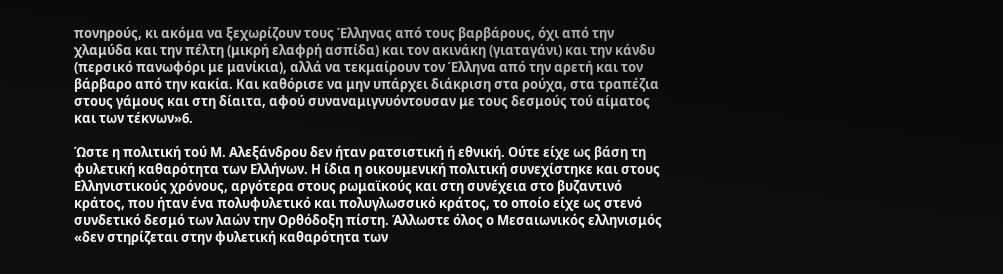πονηρούς, κι ακόμα να ξεχωρίζουν τους Έλληνας από τους βαρβάρους, όχι από την χλαμύδα και την πέλτη (μικρή ελαφρή ασπίδα) και τον ακινάκη (γιαταγάνι) και την κάνδυ (περσικό πανωφόρι με μανίκια), αλλά να τεκμαίρουν τον Έλληνα από την αρετή και τον βάρβαρο από την κακία. Και καθόρισε να μην υπάρχει διάκριση στα ρούχα, στα τραπέζια στους γάμους και στη δίαιτα, αφού συναναμιγνυόντουσαν με τους δεσμούς τού αίματος και των τέκνων»6.

Ώστε η πολιτική τού Μ. Αλεξάνδρου δεν ήταν ρατσιστική ή εθνική. Ούτε είχε ως βάση τη φυλετική καθαρότητα των Ελλήνων. Η ίδια η οικουμενική πολιτική συνεχίστηκε και στους Ελληνιστικούς χρόνους, αργότερα στους ρωμαϊκούς και στη συνέχεια στο βυζαντινό κράτος, που ήταν ένα πολυφυλετικό και πολυγλωσσικό κράτος, το οποίο είχε ως στενό συνδετικό δεσμό των λαών την Ορθόδοξη πίστη. Άλλωστε όλος ο Μεσαιωνικός ελληνισμός «δεν στηρίζεται στην φυλετική καθαρότητα των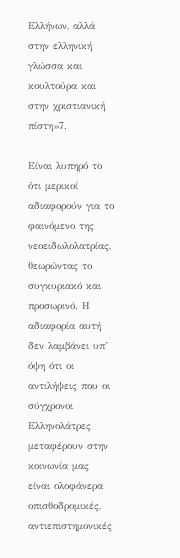Ελλήνων, αλλά στην ελληνική γλώσσα και κουλτούρα και στην χριστιανική πίστη»7.

Είναι λυπηρό το ότι μερικοί αδιαφορούν για το φαινόμενο της νεοειδωλολατρίας, θεωρώντας το συγκυριακό και προσωρινό. Η αδιαφορία αυτή δεν λαμβάνει υπ’ όψη ότι οι αντιλήψεις που οι σύγχρονοι Ελληνολάτρες μεταφέρουν στην κοινωνία μας είναι ολοφάνερα οπισθοδρομικές, αντιεπιστημονικές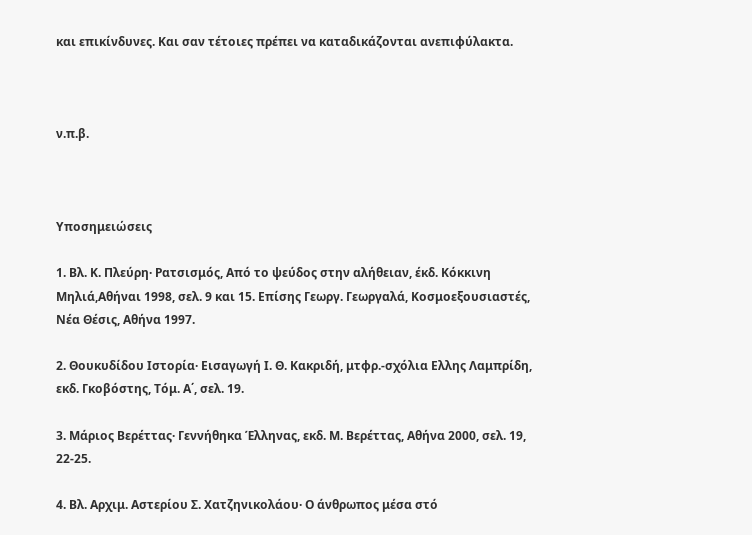και επικίνδυνες. Και σαν τέτοιες πρέπει να καταδικάζονται ανεπιφύλακτα.



ν.π.β.



Υποσημειώσεις

1. Βλ. Κ. Πλεύρη· Ρατσισμός, Από το ψεύδος στην αλήθειαν, έκδ. Κόκκινη Μηλιά,Αθήναι 1998, σελ. 9 και 15. Επίσης Γεωργ. Γεωργαλά, Κοσμοεξουσιαστές, Νέα Θέσις, Αθήνα 1997.

2. Θουκυδίδου Ιστορία· Εισαγωγή Ι. Θ. Κακριδή, μτφρ.-σχόλια Ελλης Λαμπρίδη, εκδ. Γκοβόστης, Τόμ. Α΄, σελ. 19.

3. Μάριος Βερέττας· Γεννήθηκα Έλληνας, εκδ. Μ. Βερέττας, Αθήνα 2000, σελ. 19, 22-25.

4. Βλ. Αρχιμ. Αστερίου Σ. Χατζηνικολάου· Ο άνθρωπος μέσα στό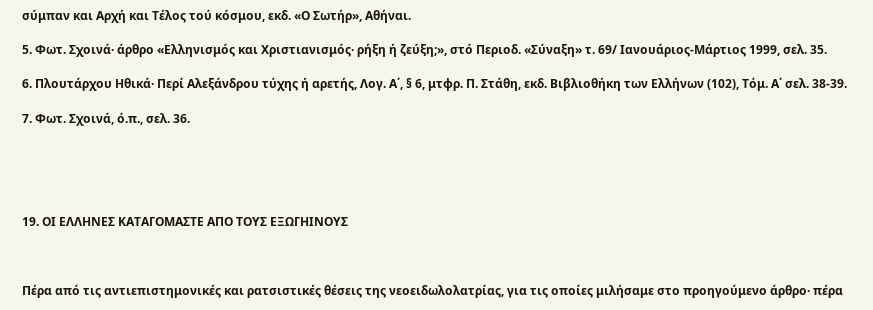σύμπαν και Αρχή και Τέλος τού κόσμου, εκδ. «Ο Σωτήρ», Αθήναι.

5. Φωτ. Σχοινά· άρθρο «Ελληνισμός και Χριστιανισμός· ρήξη ή ζεύξη;», στό Περιοδ. «Σύναξη» τ. 69/ Ιανουάριος-Μάρτιος 1999, σελ. 35.

6. Πλουτάρχου Ηθικά· Περί Αλεξάνδρου τύχης ή αρετής, Λογ. Α΄, § 6, μτφρ. Π. Στάθη, εκδ. Βιβλιοθήκη των Ελλήνων (102), Τόμ. Α΄ σελ. 38-39.

7. Φωτ. Σχοινά, ό.π., σελ. 36.





19. ΟΙ ΕΛΛΗΝΕΣ ΚΑΤΑΓΟΜΑΣΤΕ ΑΠΟ ΤΟΥΣ ΕΞΩΓΗΙΝΟΥΣ



Πέρα από τις αντιεπιστημονικές και ρατσιστικές θέσεις της νεοειδωλολατρίας, για τις οποίες μιλήσαμε στο προηγούμενο άρθρο· πέρα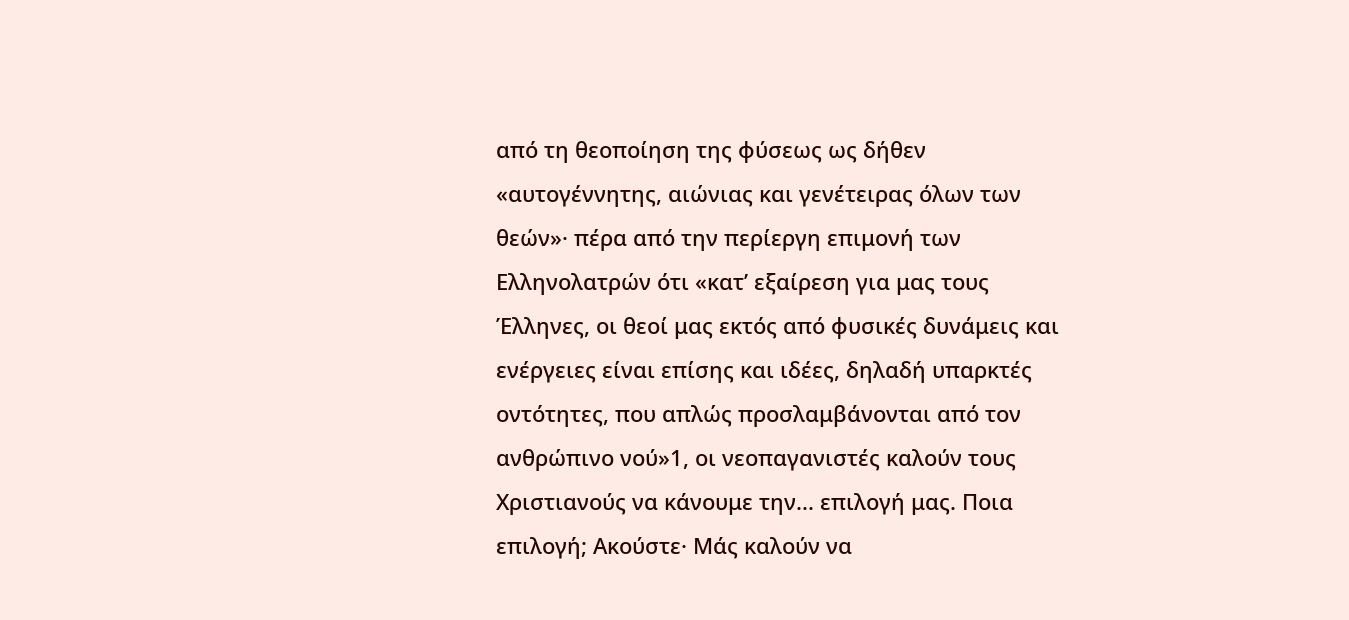από τη θεοποίηση της φύσεως ως δήθεν «αυτογέννητης, αιώνιας και γενέτειρας όλων των θεών»· πέρα από την περίεργη επιμονή των Ελληνολατρών ότι «κατ’ εξαίρεση για μας τους Έλληνες, οι θεοί μας εκτός από φυσικές δυνάμεις και ενέργειες είναι επίσης και ιδέες, δηλαδή υπαρκτές οντότητες, που απλώς προσλαμβάνονται από τον ανθρώπινο νού»1, οι νεοπαγανιστές καλούν τους Χριστιανούς να κάνουμε την... επιλογή μας. Ποια επιλογή; Ακούστε· Μάς καλούν να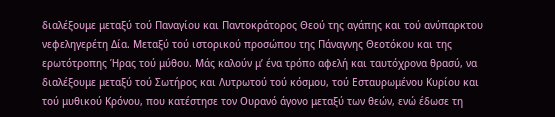διαλέξουμε μεταξύ τού Παναγίου και Παντοκράτορος Θεού της αγάπης και τού ανύπαρκτου νεφεληγερέτη Δία. Μεταξύ τού ιστορικού προσώπου της Πάναγνης Θεοτόκου και της ερωτότροπης Ήρας τού μύθου. Μάς καλούν μ’ ένα τρόπο αφελή και ταυτόχρονα θρασύ, να διαλέξουμε μεταξύ τού Σωτήρος και Λυτρωτού τού κόσμου, τού Εσταυρωμένου Κυρίου και τού μυθικού Κρόνου, που κατέστησε τον Ουρανό άγονο μεταξύ των θεών, ενώ έδωσε τη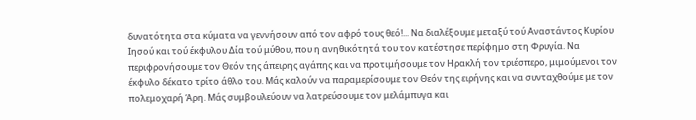δυνατότητα στα κύματα να γεννήσουν από τον αφρό τους θεό!... Να διαλέξουμε μεταξύ τού Αναστάντος Κυρίου Ιησού και τού έκφυλου Δία τού μύθου, που η ανηθικότητά του τον κατέστησε περίφημο στη Φρυγία. Να περιφρονήσουμε τον Θεόν της άπειρης αγάπης και να προτιμήσουμε τον Ηρακλή τον τριέσπερο, μιμούμενοι τον έκφυλο δέκατο τρίτο άθλο του. Μάς καλούν να παραμερίσουμε τον Θεόν της ειρήνης και να συνταχθούμε με τον πολεμοχαρή Άρη. Μάς συμβουλεύουν να λατρεύσουμε τον μελάμπυγα και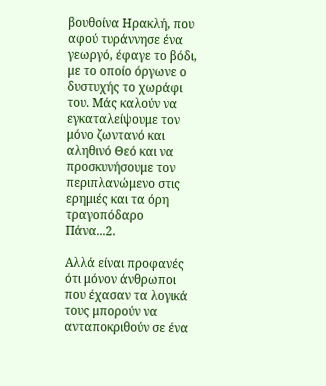βουθοίνα Ηρακλή, που αφού τυράννησε ένα γεωργό, έφαγε το βόδι, με το οποίο όργωνε ο δυστυχής το χωράφι του. Μάς καλούν να εγκαταλείψουμε τον μόνο ζωντανό και αληθινό Θεό και να προσκυνήσουμε τον περιπλανώμενο στις ερημιές και τα όρη τραγοπόδαρο Πάνα...2.

Αλλά είναι προφανές ότι μόνον άνθρωποι που έχασαν τα λογικά τους μπορούν να ανταποκριθούν σε ένα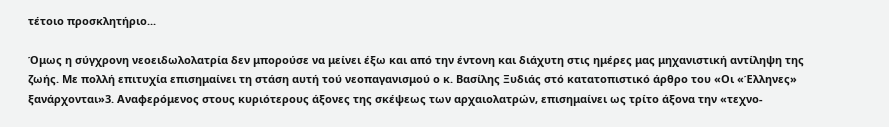τέτοιο προσκλητήριο...

Όμως η σύγχρονη νεοειδωλολατρία δεν μπορούσε να μείνει έξω και από την έντονη και διάχυτη στις ημέρες μας μηχανιστική αντίληψη της ζωής. Με πολλή επιτυχία επισημαίνει τη στάση αυτή τού νεοπαγανισμού ο κ. Βασίλης Ξυδιάς στό κατατοπιστικό άρθρο του «Οι «Έλληνες» ξανάρχονται»3. Αναφερόμενος στους κυριότερους άξονες της σκέψεως των αρχαιολατρών, επισημαίνει ως τρίτο άξονα την «τεχνο-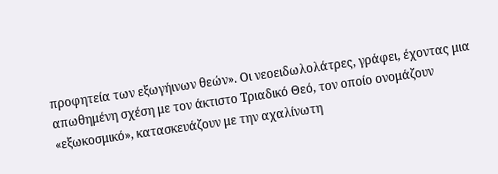προφητεία των εξωγήινων θεών». Οι νεοειδωλολάτρες, γράφει, έχοντας μια απωθημένη σχέση με τον άκτιστο Τριαδικό Θεό, τον οποίο ονομάζουν «εξωκοσμικό», κατασκευάζουν με την αχαλίνωτη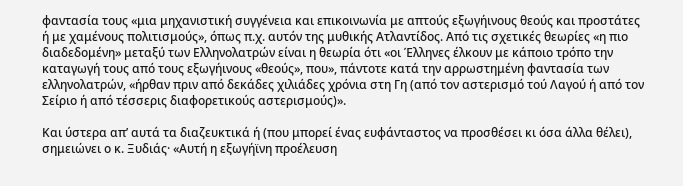φαντασία τους «μια μηχανιστική συγγένεια και επικοινωνία με απτούς εξωγήινους θεούς και προστάτες ή με χαμένους πολιτισμούς», όπως π.χ. αυτόν της μυθικής Ατλαντίδος. Από τις σχετικές θεωρίες «η πιο διαδεδομένη» μεταξύ των Ελληνολατρών είναι η θεωρία ότι «οι Έλληνες έλκουν με κάποιο τρόπο την καταγωγή τους από τους εξωγήινους «θεούς», που», πάντοτε κατά την αρρωστημένη φαντασία των ελληνολατρών, «ήρθαν πριν από δεκάδες χιλιάδες χρόνια στη Γη (από τον αστερισμό τού Λαγού ή από τον Σείριο ή από τέσσερις διαφορετικούς αστερισμούς)».

Και ύστερα απ’ αυτά τα διαζευκτικά ή (που μπορεί ένας ευφάνταστος να προσθέσει κι όσα άλλα θέλει), σημειώνει ο κ. Ξυδιάς· «Αυτή η εξωγήϊνη προέλευση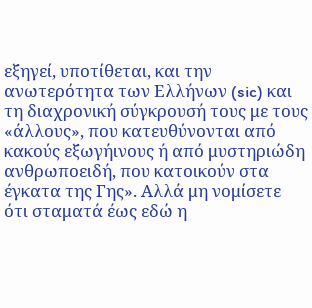εξηγεί, υποτίθεται, και την ανωτερότητα των Ελλήνων (sic) και τη διαχρονική σύγκρουσή τους με τους «άλλους», που κατευθύνονται από κακούς εξωγήινους ή από μυστηριώδη ανθρωποειδή, που κατοικούν στα έγκατα της Γης». Αλλά μη νομίσετε ότι σταματά έως εδώ η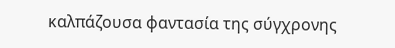καλπάζουσα φαντασία της σύγχρονης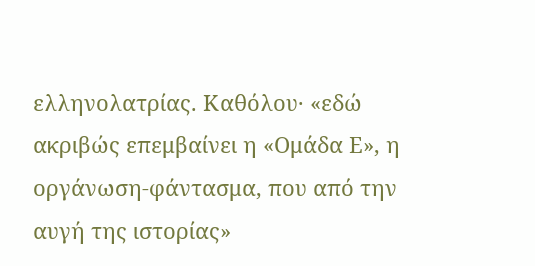ελληνολατρίας. Καθόλου· «εδώ ακριβώς επεμβαίνει η «Ομάδα Ε», η οργάνωση-φάντασμα, που από την αυγή της ιστορίας»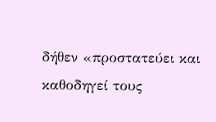δήθεν «προστατεύει και καθοδηγεί τους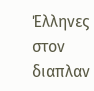Έλληνες στον διαπλαν